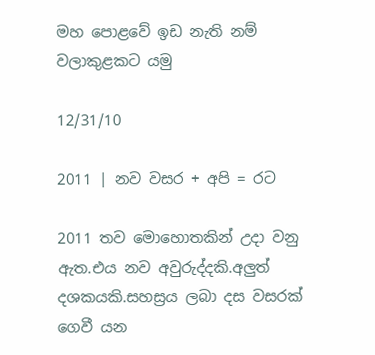මහ පොළවේ ඉඩ නැති නම් වලාකුළකට යමු

12/31/10

2011 | නව වසර + අපි = රට

2011 තව මොහොතකින් උදා වනු ඇත.එය නව අවුරුද්දකි.අලුත් දශකයකි.සහස්‍රය ලබා දස වසරක් ගෙවී යන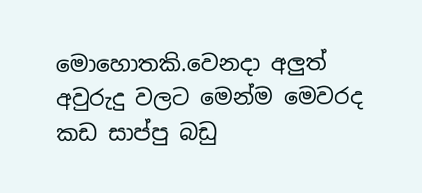මොහොතකි.වෙනදා අලුත් අවුරුදු වලට මෙන්ම මෙවරද කඩ සාප්පු බඩු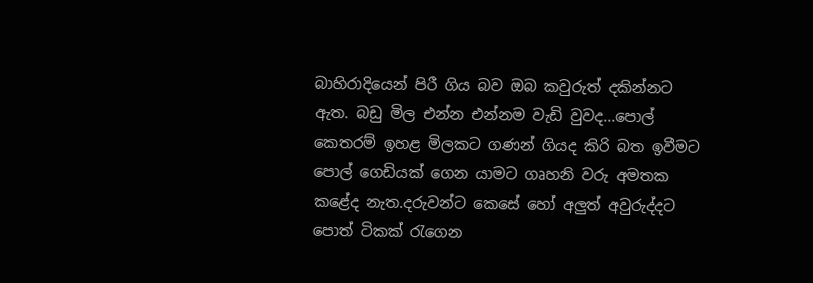බාහිරාදියෙන් පිරී ගිය බව ඔබ කවුරුත් දකින්නට ඇත. බඩු මිල එන්න එන්නම වැඩි වුවද...පොල් කෙතරම් ඉහළ මිලකට ගණන් ගියද කිරි බත ඉවීමට පොල් ගෙඩියක් ගෙන යාමට ගෘහනි වරු අමතක කළේද නැත.දරුවන්ට කෙසේ හෝ අලුත් අවුරුද්දට පොත් ටිකක් රැගෙන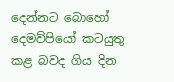දෙන්නට බොහෝ දෙමව්පියෝ කටයුතු කළ බවද ගිය දින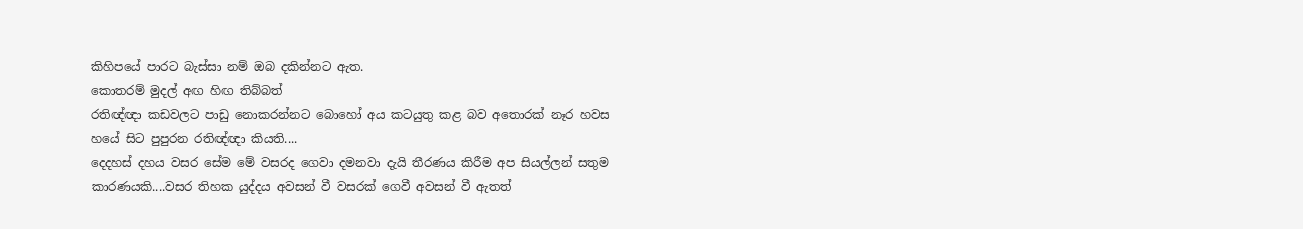කිහිපයේ පාරට බැස්සා නම් ඔබ දකින්නට ඇත.
කොතරම් මුදල් අඟ හිඟ තිබ්බත්
රතිඥ්ඥා කඩවලට පාඩු නොකරන්නට බොහෝ අය කටයුතු කළ බව අතොරක් නෑර හවස හයේ සිට පුපුරන රතිඥ්ඥා කියති....
දෙදහස් දහය වසර සේම මේ වසරද ගෙවා දමනවා දැයි තීරණය කිරීම අප සියල්ලන් සතුම කාරණයකි....වසර තිහක යුද්දය අවසන් වී වසරක් ගෙවී අවසන් වී ඇතත්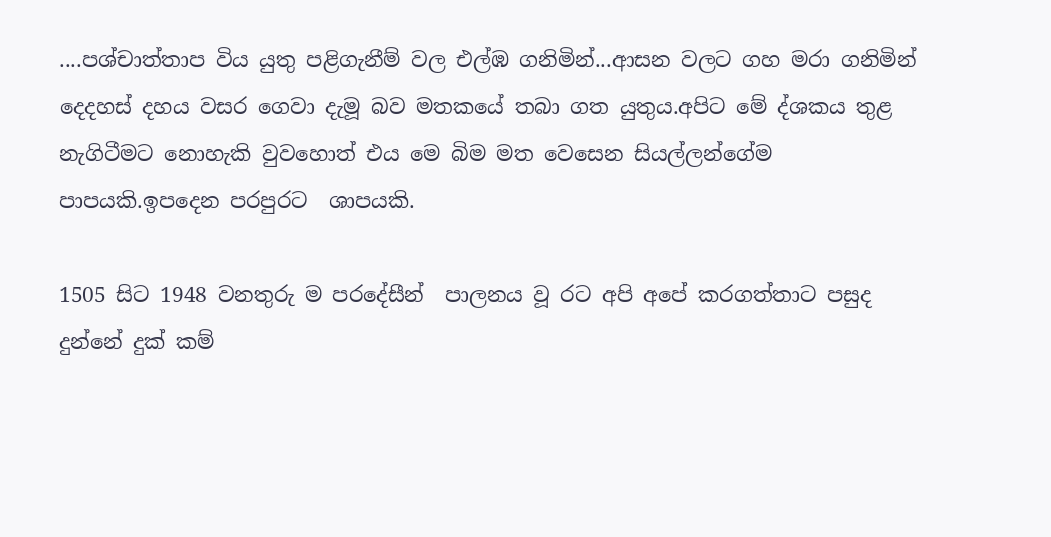....පශ්චාත්තාප විය යුතු පළිගැනීම් වල එල්ඹ ගනිමින්...ආසන වලට ගහ මරා ගනිමින් දෙදහස් දහය වසර ගෙවා දැමූ බව මතකයේ තබා ගත යුතුය.අපිට මේ ද්ශකය තුළ නැගිටීමට නොහැකි වුවහොත් එය මෙ බිම මත වෙසෙන සියල්ලන්ගේම පාපයකි.ඉපදෙන පරපුරට  ශාපයකි.

1505 සිට 1948 වනතුරු ම පරදේසීන්  පාලනය වූ රට අපි අපේ කරගත්තාට පසුද දුන්නේ දුක් කම්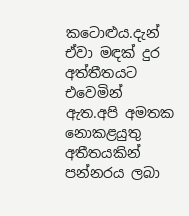කටොළුය.දැන් ඒවා මඳක් දුර අත්තීතයට එවෙමින් ඇත.අපි අමතක නොකළයුතු අතීතයකින් පන්නරය ලබා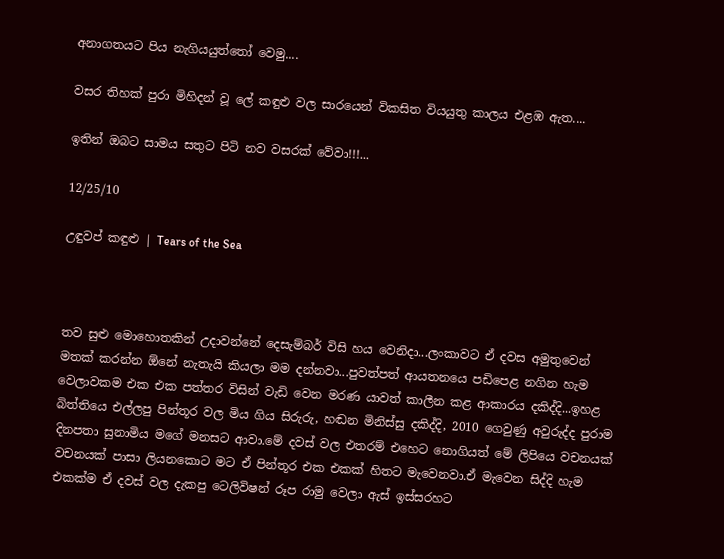අනාගතයට පිය නැගියයුත්තෝ වෙමු....

වසර තිහක් පුරා මිහිදන් වූ ලේ කඳුළු වල සාරයෙන් විකසිත වියයුතු කාලය එළඹ ඇත....

ඉතින් ඔබට සාමය සතුට පිටි නව වසරක් වේවා!!!...

12/25/10

උඳුවප් කඳුළු | Tears of the Sea



තව සුළු මොහොතකින් උදාවන්නේ දෙසැම්බර් විසි හය වෙනිදා...ලංකාවට ඒ දවස අමුතුවෙන් මතක් කරන්න ඕනේ නැතැයි කියලා මම දන්නවා...පුවත්පත් ආයතනයෙ පඩිපෙළ නගින හැම වෙලාවකම එක එක පත්තර විසින් වැඩි වෙන මරණ යාවත් කාලීන කළ ආකාරය දකිද්දි...ඉහළ බිත්තියෙ එල්ලපු පින්තූර වල මිය ගිය සිරුරු, හඬන මිනිස්සු දකිද්දි, 2010 ගෙවුණු අවුරුද්ද පුරාම දිනපතා සුනාමිය මගේ මනසට ආවා.මේ දවස් වල එතරම් එහෙට නොගියත් මේ ලිපියෙ වචනයක් වචනයක් පාසා ලියනකොට මට ඒ පින්තූර එක එකක් හිතට මැවෙනවා.ඒ මැවෙන සිද්දි හැම එකක්ම ඒ දවස් වල දැකපු ටෙලිවිෂන් රූප රාමු වෙලා ඇස් ඉස්සරහට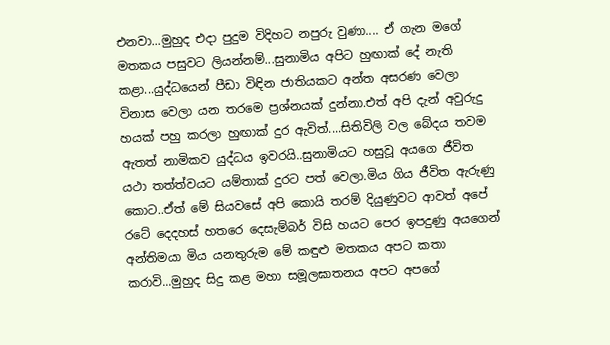එනවා...මුහුද එදා පුදුම විදිහට නපුරු වුණා.... ඒ ගැන මගේ මතකය පසුවට ලියන්නම්...සුනාමිය අපිට හුඟාක් දේ නැති කළා...යුද්ධයෙන් පීඩා විඳින ජාතියකට අන්ත අසරණ වෙලා විනාස වෙලා යන තරමෙ ප්‍රශ්නයක් දුන්නා.එත් අපි දැන් අවුරුදු හයක් පහු කරලා හුඟාක් දුර ඇවිත්....සිතිවිලි වල බේදය තවම ඇතත් නාමිකව යුද්ධය ඉවරයි..සුනාමියට හසුවූ අයගෙ ජීවිත යථා තත්ත්වයට යම්තාක් දුරට පත් වෙලා.මිය ගිය ජීවිත ඇරුණු කොට..ඒත් මේ සියවසේ අපි කොයි තරම් දියුණුවට ආවත් අපේ රටේ දෙදහස් හතරෙ දෙසැම්බර් විසි හයට පෙර ඉපදුණු අයගෙන් අන්තිමයා මිය යනතුරුම මේ කඳුළු මතකය අපට කතා කරාවි...මුහුද සිදු කළ මහා සමූලඝාතනය අපට අපගේ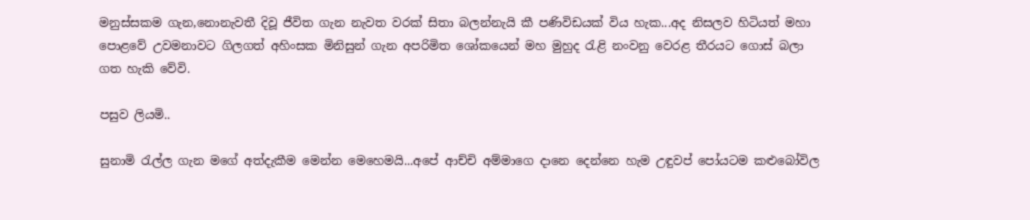මනුස්සකම ගැන,නොනැවතී දිවූ ජීවිත ගැන නැවත වරක් සිතා බලන්නැයි කී පණිවිඩයක් විය හැක...අද නිසලව හිටියත් මහා පොළවේ උවමනාවට ගිලගත් අහිංසක මිනිසුන් ගැන අපරිමිත ශෝකයෙන් මහ මුහුද රැළි නංවනු වෙරළ තීරයට ගොස් බලා ගත හැකි වේවි.

පසුව ලියමි..

සුනාමි රැල්ල ගැන මගේ අත්දැකීම මෙන්න මෙහෙමයි...අපේ ආච්චි අම්මාගෙ දානෙ දෙන්නෙ හැම උඳුවප් පෝයටම කළුබෝවිල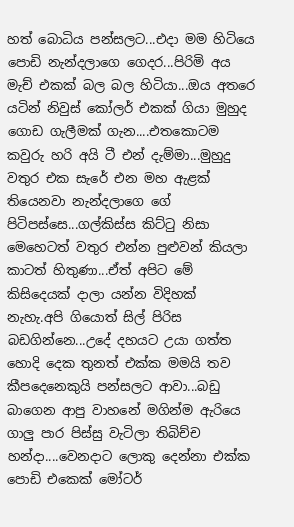හත් බොධිය පන්සලට...එදා මම හිටියෙ පොඩි නැන්දලාගෙ ගෙදර...පිරිමි අය මැච් එකක් බල බල හිටියා...ඔය අතරෙ යටින් නිවුස් කෝලර් එකක් ගියා මුහුද ගොඩ ගැලීමක් ගැන....එතකොටම කවුරු හරි අයි ටී එන් දැම්මා...මුහුදු වතුර එක සැරේ එන මහ ඇළක් තියෙනවා නැන්දලාගෙ ගේ පිටිපස්සෙ...ගල්කිස්ස කිට්ටු නිසා මෙහෙටත් වතුර එන්න පුළුවන් කියලා කාටත් හිතුණා...ඒත් අපිට මේ කිසිදෙයක් දාලා යන්න විදිහක් නැහැ.අපි ගියොත් සිල් පිරිස බඩගින්නෙ...උදේ දහයට උයා ගත්ත හොදි දෙක තුනත් එක්ක මමයි තව කීපදෙනෙකුයි පන්සලට ආවා...බඩු බාගෙන ආපු වාහනේ මගින්ම ඇරියෙ ගාලු පාර පිස්සු වැටිලා තිබිච්ච හන්දා....වෙනදාට ලොකු දෙන්නා එක්ක පොඩි එකෙක් මෝටර්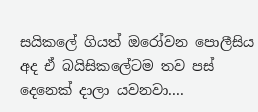සයිකලේ ගියත් ඔරෝවන පොලීසිය අද ඒ බයිසිකලේටම තව පස් දෙනෙක් දාලා යවනවා....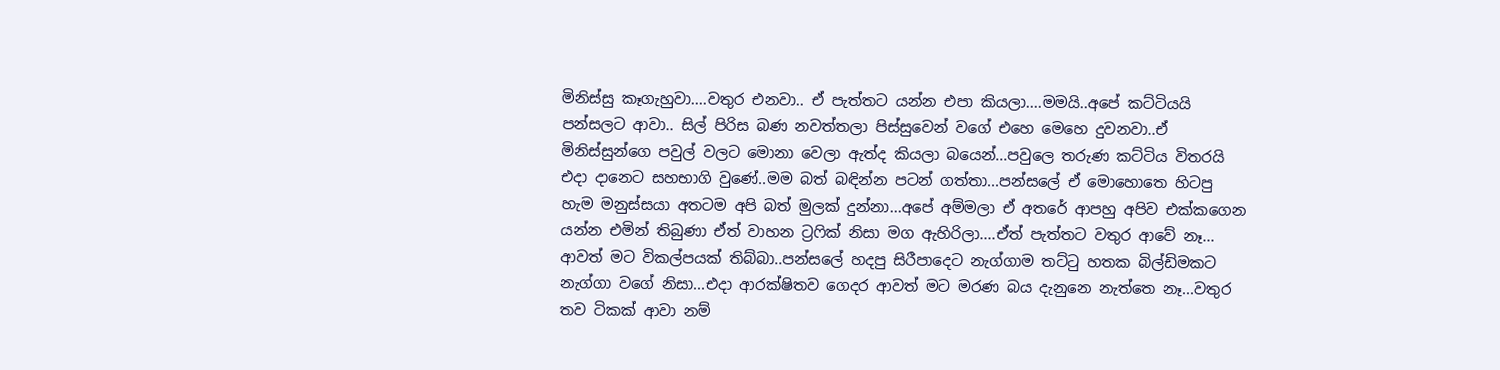මිනිස්සු කෑගැහුවා....වතුර එනවා.. ඒ පැත්තට යන්න එපා කියලා....මමයි..අපේ කට්ටියයි පන්සලට ආවා.. සිල් පිරිස බණ නවත්තලා පිස්සුවෙන් වගේ එහෙ මෙහෙ දුවනවා..ඒ මිනිස්සුන්ගෙ පවුල් වලට මොනා වෙලා ඇත්ද කියලා බයෙන්...පවුලෙ තරුණ කට්ටිය විතරයි එදා දානෙට සහභාගි වුණේ..මම බත් බඳින්න පටන් ගත්තා...පන්සලේ ඒ මොහොතෙ හිටපු හැම මනුස්සයා අතටම අපි බත් මුලක් දුන්නා...අපේ අම්මලා ඒ අතරේ ආපහු අපිව එක්කගෙන යන්න එමින් තිබුණා ඒත් වාහන ට්‍රෆික් නිසා මග ඇහිරිලා....ඒත් පැත්තට වතුර ආවේ නෑ... ආවත් මට විකල්පයක් තිබ්බා..පන්සලේ හදපු සිරීපාදෙට නැග්ගාම තට්ටු හතක බිල්ඩිමකට නැග්ගා වගේ නිසා...එදා ආරක්ෂිතව ගෙදර ආවත් මට මරණ බය දැනුනෙ නැත්තෙ නෑ...වතුර තව ටිකක් ආවා නම්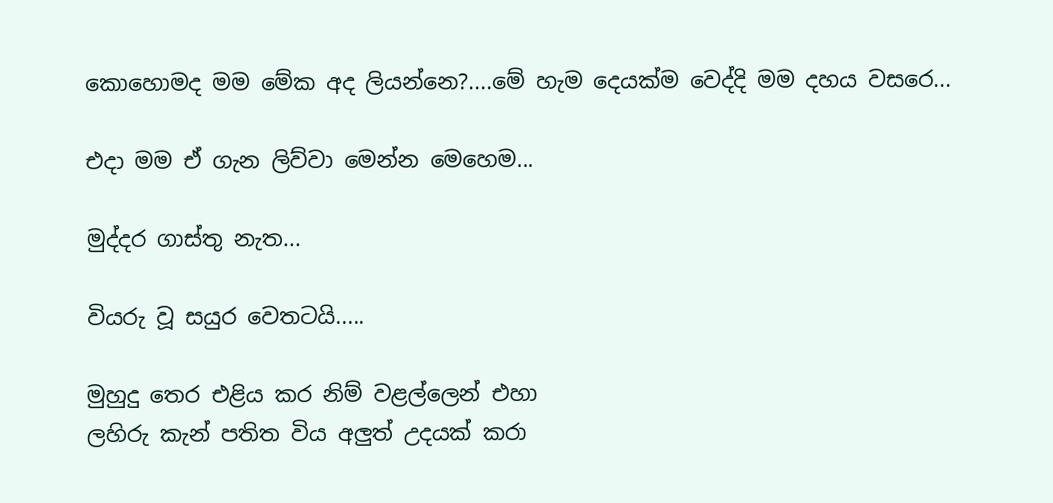කොහොමද මම මේක අද ලියන්නෙ?....මේ හැම දෙයක්ම වෙද්දි මම දහය වසරෙ...

එදා මම ඒ ගැන ලිව්වා මෙන්න මෙහෙම...

මුද්දර ගාස්තු නැත...

වියරු වූ සයුර වෙතටයි.....

මුහුදු තෙර එළිය කර නිම් වළල්ලෙන් එහා
ලහිරු කැන් පතිත විය අලුත් උදයක් කරා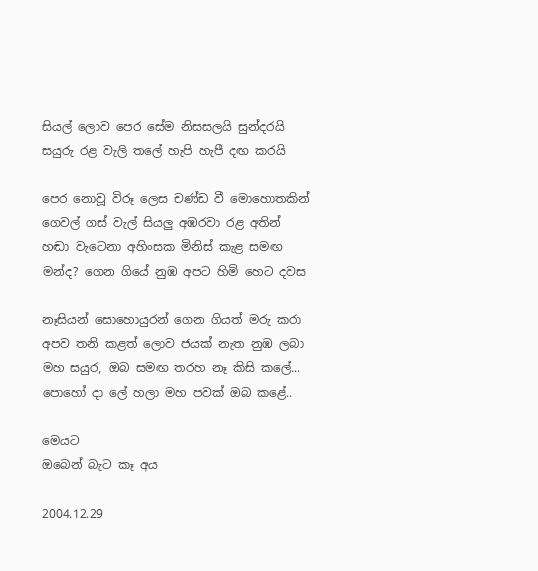සියල් ලොව පෙර සේම නිසසලයි සුන්දරයි
සයුරු රළ වැලි තලේ හැපි හැපී දඟ කරයි

පෙර නොවූ විරූ ලෙස චණ්ඩ වී මොහොතකින්
ගෙවල් ගස් වැල් සියලු අඹරවා රළ අතින්
හඬා වැටෙනා අහිංසක මිනිස් කැළ සමඟ
මන්ද? ගෙන ගියේ නුඹ අපට හිමි හෙට දවස

නෑසියන් සොහොයුරන් ගෙන ගියත් මරු කරා
අපව තනි කළත් ලොව ජයක් නැත නුඹ ලබා
මහ සයුර, ඔබ සමඟ තරහ නෑ කිසි කලේ...
පොහෝ දා ලේ හලා මහ පවක් ඔබ කළේ..

මෙයට
ඔබෙන් බැට කෑ අය

2004.12.29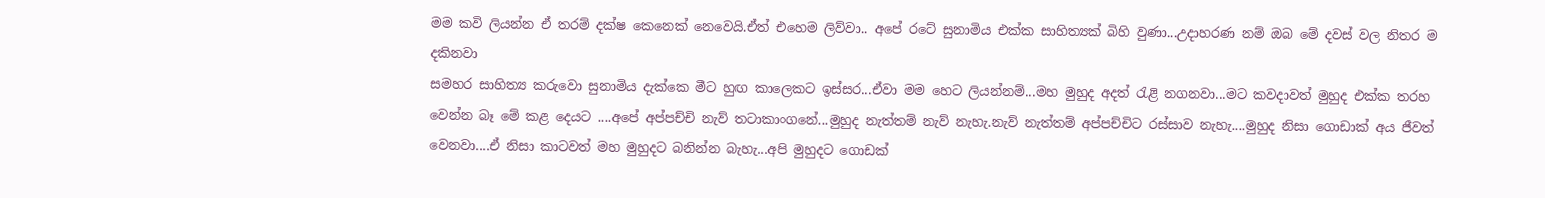මම කවි ලියන්න ඒ තරම් දක්ෂ කෙනෙක් නෙවෙයි.ඒත් එහෙම ලිව්වා.. අපේ රටේ සුනාමිය එක්ක සාහිත්‍යක් බිහි වුණා...උදාහරණ නම් ඔබ මේ දවස් වල නිතර ම දකිනවා
සමහර සාහිත්‍ය කරුවො සුනාමිය දැක්කෙ මීට හුඟ කාලෙකට ඉස්සර...ඒවා මම හෙට ලියන්නම්...මහ මුහුද අදත් රැළි නගනවා...මට කවදාවත් මුහුද එක්ක තරහ වෙන්න බෑ මේ කළ දෙයට ....අපේ අප්පච්චි නැව් තටාකාංගනේ...මුහුද නැත්තම් නැව් නැහැ.නැව් නැත්තම් අප්පච්චිට රස්සාව නැහැ....මුහුද නිසා ගොඩාක් අය ජීවත් වෙනවා....ඒ නිසා කාටවත් මහ මුහුදට බනින්න බැහැ...අපි මුහුදට ගොඩක්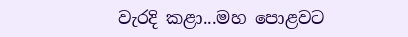වැරදි කළා...මහ පොළවට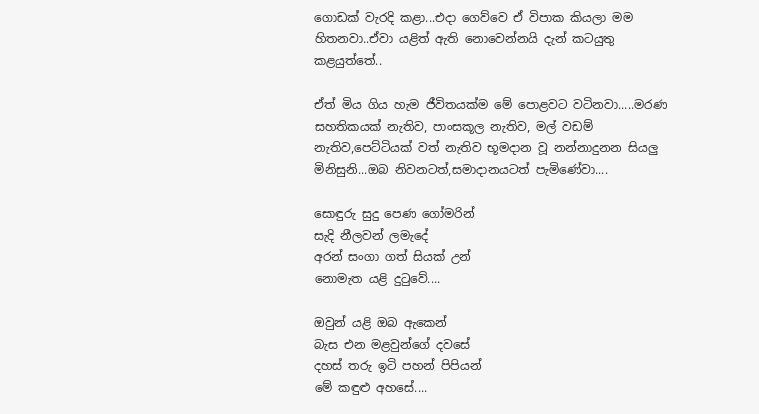ගොඩක් වැරදි කළා...එදා ගෙව්වෙ ඒ විපාක කියලා මම හිතනවා..ඒවා යළිත් ඇති නොවෙන්නයි දැන් කටයුතු කළයුත්තේ..

ඒත් මිය ගිය හැම ජීවිතයක්ම මේ පොළවට වටිනවා.....මරණ සහතිකයක් නැතිව, පාංසකූල නැතිව, මල් වඩම් නැතිව,පෙට්ටියක් වත් නැතිව භූමදාන වූ නන්නාදුනන සියලු මිනිසුනි...ඔබ නිවනටත්,සමාදානයටත් පැමිණේවා....

සොඳුරු සුදු පෙණ ගෝමරින්
සැදි නීලවන් ලමැදේ
අරන් සංගා ගත් සියක් උන්
නොමැත යළි දුටුවේ....

ඔවුන් යළි ඔබ ඇකෙන්
බැස එන මළවුන්ගේ දවසේ
දහස් තරු ඉටි පහන් පිපියන්
මේ කඳුළු අහසේ....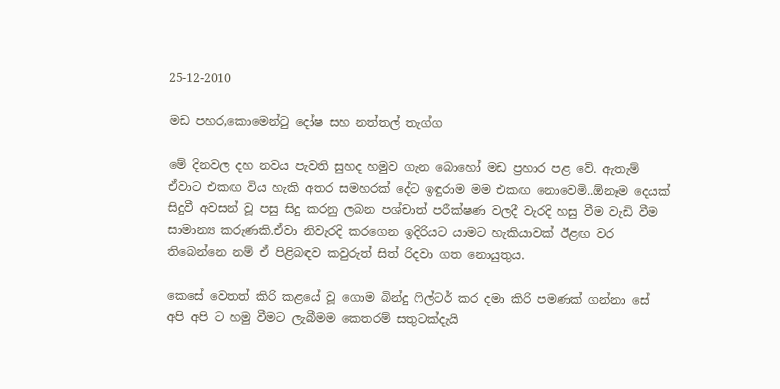25-12-2010

මඩ පහර,කොමෙන්ටු දෝෂ සහ නත්තල් තැග්ග

මේ දිනවල දහ නවය පැවති සුහද හමුව ගැන බොහෝ මඩ ප්‍රහාර පළ වේ. ඇතැම් ඒවාට එකඟ විය හැකි අතර සමහරක් දේට ඉඳුරාම මම එකඟ නොවෙමි..ඕනෑම දෙයක් සිදුවී අවසන් වූ පසු සිදු කරනු ලබන පශ්චාත් පරීක්ෂණ වලදී වැරදි හසු වීම වැඩි වීම සාමාන්‍ය කරුණකි.ඒවා නිවැරදි කරගෙන ඉදිරියට යාමට හැකියාවක් ඊළඟ වර තිබෙන්නෙ නම් ඒ පිළිබඳව කවුරුත් සිත් රිදවා ගත නොයුතුය.

කෙසේ වෙතත් කිරි කළයේ වූ ගොම බින්දු ෆිල්ටර් කර දමා කිරි පමණක් ගන්නා සේ  අපි අපි ට හමු වීමට ලැබීමම කෙතරම් සතුටක්දැයි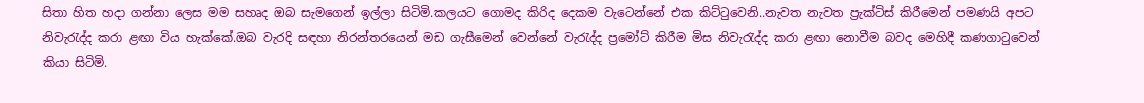සිතා හිත හදා ගන්නා ලෙස මම සහෘද ඔබ සැමගෙන් ඉල්ලා සිටිමි.කලයට ගොමද කිරිද දෙකම වැටෙන්නේ එක කිට්ටුවෙනි..නැවත නැවත ප්‍රැක්ටිස් කිරීමෙන් පමණයි අපට නිවැරැද්ද කරා ළඟා විය හැක්කේ.ඔබ වැරදි සඳහා නිරන්තරයෙන් මඩ ගැසීමෙන් වෙන්නේ වැරැද්ද ප්‍රමෝට් කිරීම මිස නිවැරැද්ද කරා ළඟා නොවීම බවද මෙහිදී කණගාටුවෙන් කියා සිටිමි.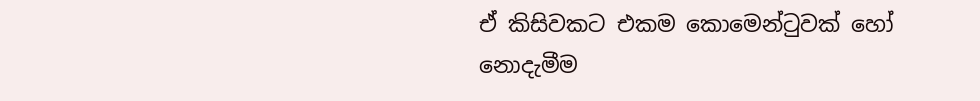ඒ කිසිවකට එකම කොමෙන්ටුවක් හෝ නොදැමීම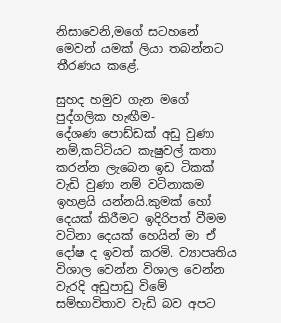නිසාවෙනි,මගේ සටහනේ මෙවන් යමක් ලියා තබන්නට තීරණය කළේ.

සුහද හමුව ගැන මගේ පුද්ගලික හැඟීම-
දේශණ පොඩ්ඩක් අඩු වුණා නම්,කට්ටියට කැෂුවල් කතා කරන්න ලැබෙන ඉඩ ටිකක් වැඩි වුණා නම් වටිනාකම ඉහළයි යන්නයි.කුමක් හෝ දෙයක් කිරීමට ඉදිරිපත් වීමම වටිනා දෙයක් හෙයින් මා ඒ දෝෂ ද ඉවත් කරමි. ව්‍යාපෘතිය විශාල වෙන්න විශාල වෙන්න වැරදි අඩුපාඩු විමේ සම්භාවිතාව වැඩි බව අපට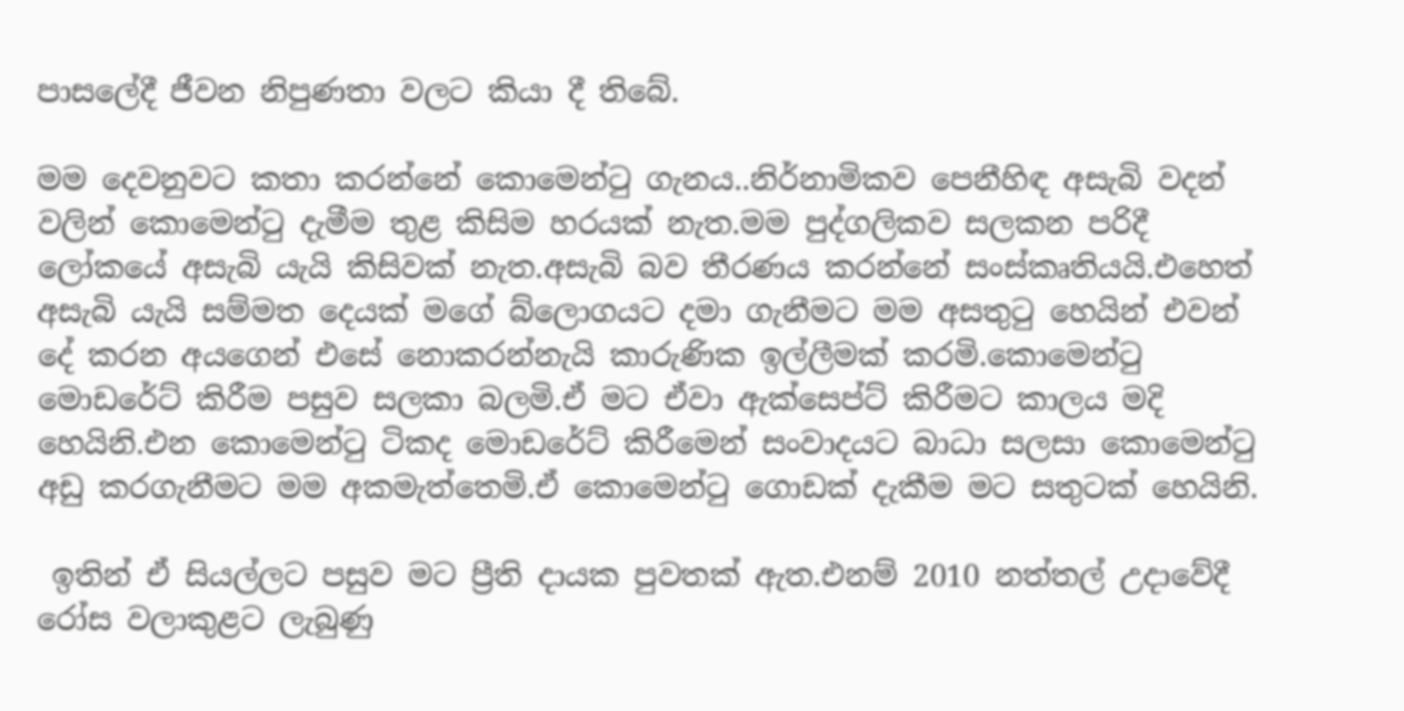පාසලේදී ජීවන නිපුණතා වලට කියා දී තිබේ.

මම දෙවනුවට කතා කරන්නේ කොමෙන්ටු ගැනය..නිර්නාමිකව පෙනීහිඳ අසැබි වදන් වලින් කොමෙන්ටු දැමීම තුළ කිසිම හරයක් නැත.මම පුද්ගලිකව සලකන පරිදී ලෝකයේ අසැබි යැයි කිසිවක් නැත.අසැබි බව තීරණය කරන්නේ සංස්කෘතියයි.එහෙත් අසැබි යැයි සම්මත දෙයක් මගේ බ්ලොගයට දමා ගැනීමට මම අසතුටු හෙයින් එවන් දේ කරන අයගෙන් එසේ නොකරන්නැයි කාරුණික ඉල්ලීමක් කරමි.කොමෙන්ටු මොඩරේට් කිරීම පසුව සලකා බලමි.ඒ මට ඒවා ඇක්සෙප්ට් කිරීමට කාලය මදි හෙයිනි.එන කොමෙන්ටු ටිකද මොඩරේට් කිරීමෙන් සංවාදයට බාධා සලසා කොමෙන්ටු අඩු කරගැනීමට මම අකමැත්තෙමි.ඒ කොමෙන්ටු ගොඩක් දැකීම මට සතුටක් හෙයිනි.

 ඉතින් ඒ සියල්ලට පසුව මට ප්‍රීති දායක පුවතක් ඇත.එනම් 2010 නත්තල් උදාවේදී රෝස වලාකුළට ලැබුණු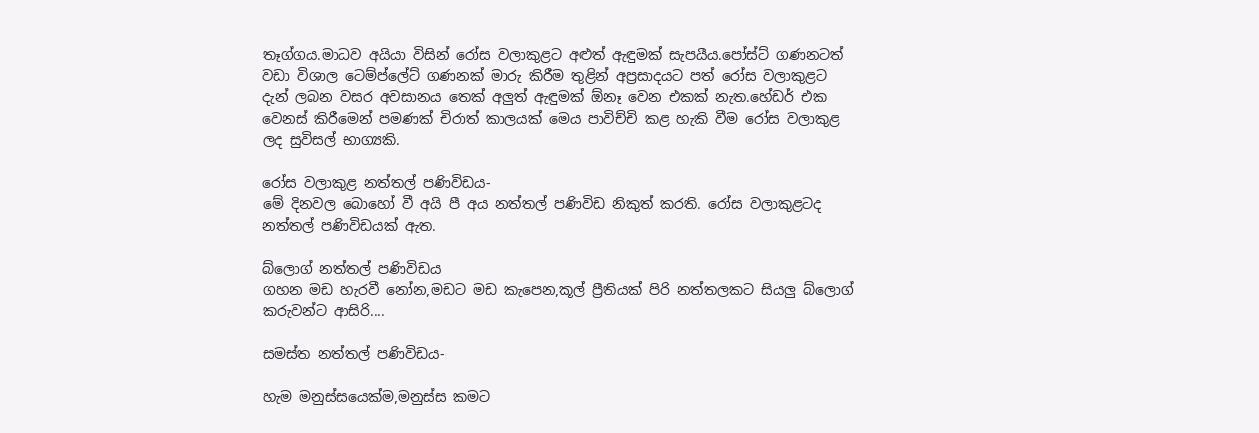තෑග්ගය.මාධව අයියා විසින් රෝස වලාකුළට අළුත් ඇඳුමක් සැපයීය.පෝස්ට් ගණනටත් වඩා විශාල ටෙම්ප්ලේට් ගණනක් මාරු කිරීම තුළින් අප්‍රසාදයට පත් රෝස වලාකුළට දැන් ලබන වසර අවසානය තෙක් අලුත් ඇඳුමක් ඕනෑ වෙන එකක් නැත.හේඩර් එක වෙනස් කිරීමෙන් පමණක් චිරාත් කාලයක් මෙය පාවිච්චි කළ හැකි වීම රෝස වලාකුළ ලද සුවිසල් භාග්‍යකි.

රෝස වලාකුළ නත්තල් පණිවිඩය-
මේ දිනවල බොහෝ වී අයි පී අය නත්තල් පණිවිඩ නිකුත් කරති. රෝස වලාකුළටද නත්තල් පණිවිඩයක් ඇත.

බ්ලොග් නත්තල් පණිවිඩය
ගහන මඩ හැරවී නෝන,මඩට මඩ කැපෙන,කූල් ප්‍රීතියක් පිරි නත්තලකට සියලු බ්ලොග් කරුවන්ට ආසිරි....

සමස්ත නත්තල් පණිවිඩය-

හැම මනුස්සයෙක්ම,මනුස්ස කමට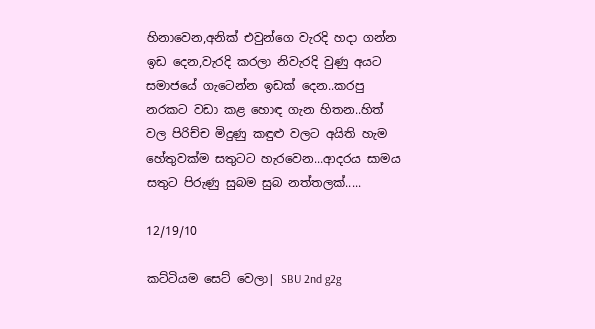හිනාවෙන,අනික් එවුන්ගෙ වැරදි හදා ගන්න ඉඩ දෙන,වැරදි කරලා නිවැරදි වුණු අයට සමාජයේ ගැටෙන්න ඉඩක් දෙන..කරපු නරකට වඩා කළ හොඳ ගැන හිතන..හිත් වල පිරිච්ච මිදුණු කඳුළු වලට අයිති හැම හේතුවක්ම සතුටට හැරවෙන...ආදරය සාමය සතුට පිරුණු සුබම සුබ නත්තලක්.....

12/19/10

කට්ටියම සෙට් වෙලා| SBU 2nd g2g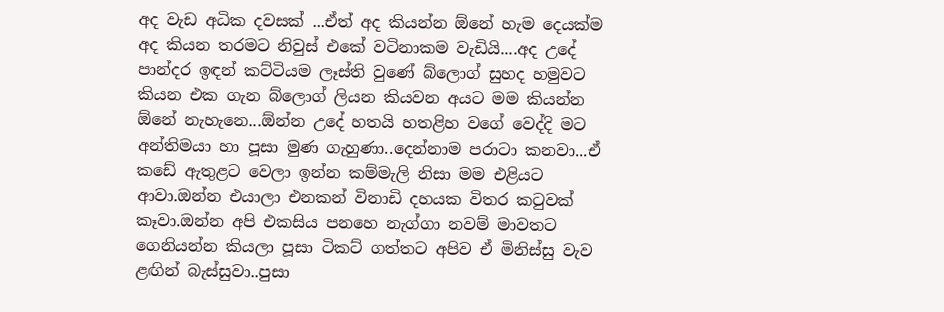අද වැඩ අධික දවසක් ...ඒත් අද කියන්න ඕනේ හැම දෙයක්ම අද කියන තරමට නිවුස් එකේ වටිනාකම වැඩියි....අද උදේ පාන්දර ඉඳන් කට්ටියම ලෑස්ති වුණේ බ්ලොග් සුහද හමුවට කියන එක ගැන බ්ලොග් ලියන කියවන අයට මම කියන්න ඕනේ නැහැනෙ...ඕන්න උදේ හතයි හතළිහ වගේ වෙද්දි මට අන්තිමයා හා පූසා මුණ ගැහුණා..දෙන්නාම පරාටා කනවා...ඒ කඩේ ඇතුළට වෙලා ඉන්න කම්මැලි නිසා මම එළියට ආවා.ඔන්න එයාලා එනකන් විනාඩි දහයක විතර කටුවක් කෑවා.ඔන්න අපි එකසිය පනහෙ නැග්ගා නවම් මාවතට ගෙනියන්න කියලා පූසා ටිකට් ගත්තට අපිව ඒ මිනිස්සු වැව ළඟින් බැස්සුවා..පුසා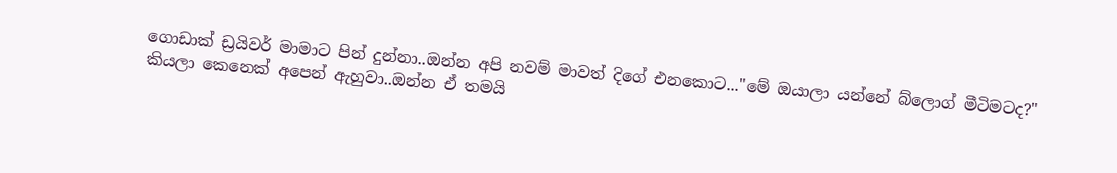ගොඩාක් ඩ්‍රයිවර් මාමාට පින් දුන්නා..ඔන්න අපි නවම් මාවත් දිගේ එනකොට..."මේ ඔයාලා යන්නේ බ්ලොග් මීටිමටද?" කියලා කෙනෙක් අපෙන් ඇහුවා..ඔන්න ඒ තමයි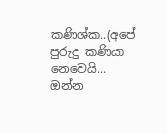කණිශ්ක..(අපේ පුරුදු කණියා නෙවෙයි... ඔන්න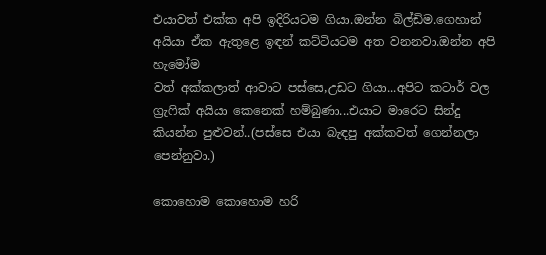එයාවත් එක්ක අපි ඉදිරියටම ගියා.ඔන්න බිල්ඩිම.ගෙහාන් අයියා ඒක ඇතුළෙ ඉඳන් කට්ටියටම අත වනනවා.ඔන්න අපි හැමෝම
වත් අක්කලාත් ආවාට පස්සෙ,උඩට ගියා...අපිට කටාර් වල ග්‍රැෆික් අයියා කෙනෙක් හම්බුණා...එයාට මාරෙට සින්දු කියන්න පුළුවන්..(පස්සෙ එයා බැඳපු අක්කවත් ගෙන්නලා පෙන්නුවා.)

කොහොම කොහොම හරි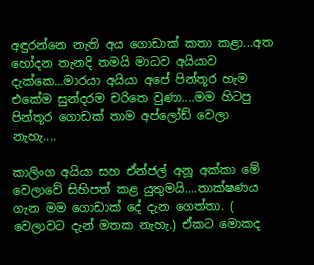අඳුරන්නෙ නැති අය ගොඩාක් කතා කළා...අත හෝදන තැනදි තමයි මාධව අයියාව දැක්කෙ...මාරයා අයියා අපේ පින්තූර හැම එකේම සුන්දරම චරිතෙ වුණා....මම හිටපු පින්තූර ගොඩක් තාම අප්ලෝඩ් වෙලා නැහැ....

කාලිංග අයියා සහ ඒන්ජල් අනූ අක්කා මේ වෙලාවේ සිහිපත් කළ යුතුමයි....තාක්ෂණය ගැන මම ගොඩාක් දේ දැන ගෙත්තා. ( වෙලාවට දැන් මතක නැහැ.) ඒකට මොකද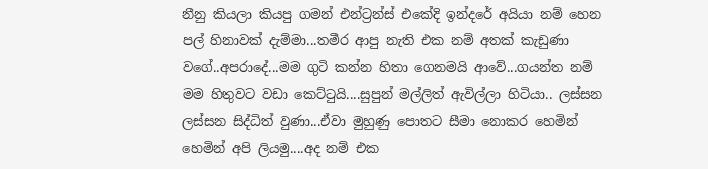නීනු කියලා කියපු ගමන් එන්ට්‍රන්ස් එකේදි ඉන්දරේ අයියා නම් හෙන පල් හිනාවක් දැම්මා...තමීර ආපු නැති එක නම් අතක් කැඩුණා වගේ..අපරාදේ...මම ගුටි කන්න හිතා ගෙනමයි ආවේ...ගයන්ත නම් මම හිතුවට වඩා කෙට්ටුයි....සුපුන් මල්ලිත් ඇවිල්ලා හිටියා.. ලස්සන ලස්සන සිද්ධිත් වුණා...ඒවා මුහුණු පොතට සීමා නොකර හෙමින් හෙමින් අපි ලියමු....අද නම් එක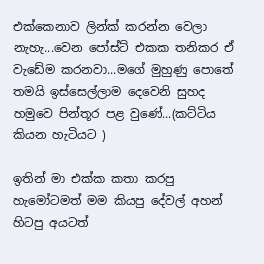එක්කෙනාව ලින්ක් කරන්න වෙලා නැහැ...වෙන පෝස්ට් එකක තනිකර ඒ වැඩේම කරනවා...මගේ මුහුණු පොතේ තමයි ඉස්සෙල්ලාම දෙවෙනි සුහද හමුවෙ පින්තූර පළ වුණේ...(කට්ටිය කියන හැටියට )

ඉතින් මා එක්ක කතා කරපු හැමෝටමත් මම කියපු දේවල් අහන් හිටපු අයටත්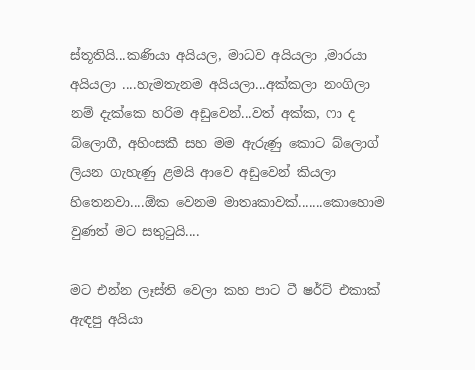ස්තූතියි...කණියා අයියල, මාධව අයියලා ,මාරයා අයියලා ....හැමතැනම අයියලා...අක්කලා නංගිලා නම් දැක්කෙ හරිම අඩුවෙන්...වත් අක්ක, ෆා ද බ්ලොගී, අහිංසකී සහ මම ඇරුණු කොට බ්ලොග් ලියන ගැහැණු ළමයි ආවෙ අඩුවෙන් කියලා හිතෙනවා....ඕක වෙනම මාතෘකාවක්.......කොහොම වුණත් මට සතුටුයි....

මට එන්න ලෑස්ති වෙලා කහ පාට ටී ෂර්ට් එකාක් ඇඳපු අයියා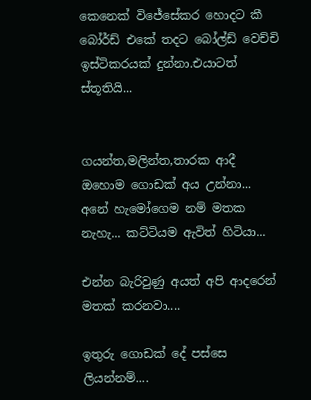කෙනෙක් විජේසේකර හොදට කී බෝර්ඩ් එකේ තදට බෝල්ඩ් වෙච්චි ඉස්ටිකරයක් දුන්නා.එයාටත් ස්තූතියි...


ගයන්ත,මලින්ත,තාරක ආදී ඔහොම ගොඩක් අය උන්නා... අනේ හැමෝගෙම නම් මතක නැහැ... කට්ටියම ඇවිත් හිටියා...

එන්න බැරිවුණු අයත් අපි ආදරෙන් මතක් කරනවා....

ඉතුරු ගොඩක් දේ පස්සෙ ලියන්නම්....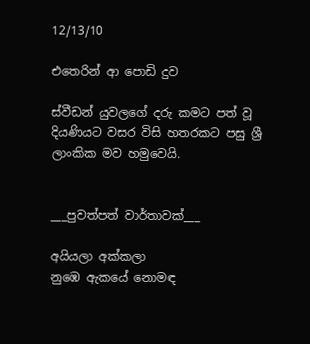12/13/10

එතෙරින් ආ පොඩි දුව

ස්වීඩන් යුවලගේ දරු කමට පත් වූ දියණියට වසර විසි හතරකට පසු ශ්‍රී ලාංකික මව හමුවෙයි.


___පුවත්පත් වාර්තාවක්___

අයියලා අක්කලා
නුඹෙ ඇකයේ නොමඳ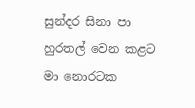සුන්දර සිනා පා
හුරතල් වෙන කළට
මා නොරටක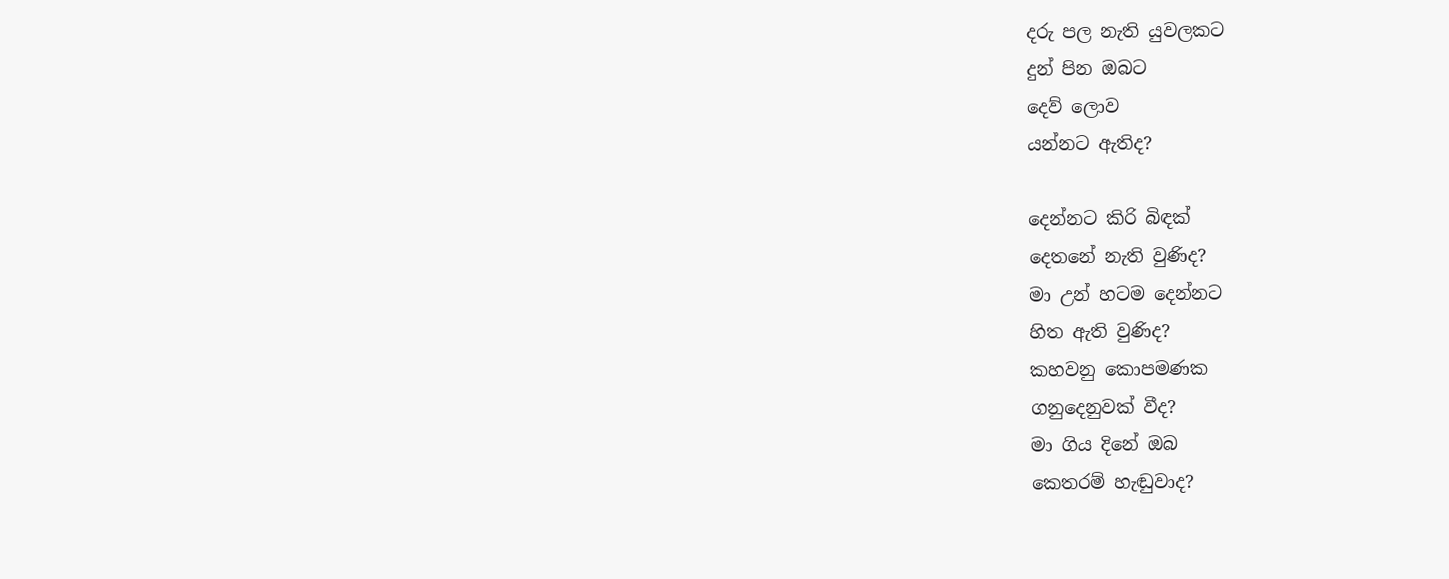දරු පල නැති යුවලකට
දුන් පින ඔබට
දෙව් ලොව
යන්නට ඇතිද?

දෙන්නට කිරි බිඳක්
දෙතනේ නැති වුණිද?
මා උන් හටම දෙන්නට
හිත ඇති වුණිද?
කහවනු කොපමණක
ගනුදෙනුවක් වීද?
මා ගිය දිනේ ඔබ
කෙතරම් හැඬුවාද?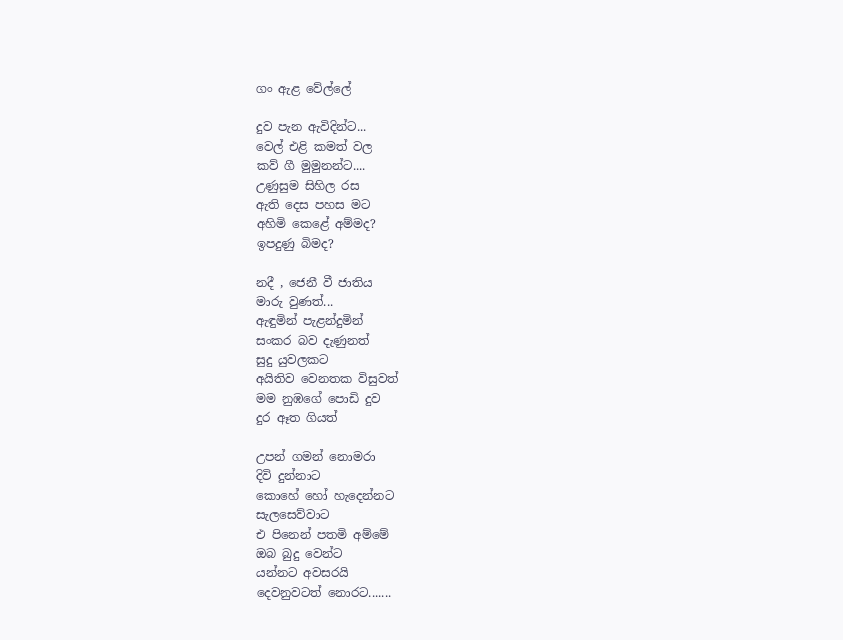ගං ඇළ වේල්ලේ

දුව පැන ඇවිදින්ට...
වෙල් එළි කමත් වල
කව් ගී මුමුනන්ට....
උණුසුම සිහිල රස
ඇති දෙස පහස මට
අහිමි කෙළේ අම්මද?
ඉපදුණු බිමද?

නදී , ජෙනී වී ජාතිය
මාරු වුණත්...
ඇඳුමින් පැළන්දුමින්
සංකර බව දැණුනත්
සුදු යුවලකට
අයිතිව වෙනතක විසුවත්
මම නුඹගේ පොඩි දුව
දුර ඈත ගියත්

උපන් ගමන් නොමරා
දිවි දුන්නාට
කොහේ හෝ හැදෙන්නට
සැලසෙව්වාට
එ පිනෙන් පතමි අම්මේ
ඔබ බුදු වෙන්ට
යන්නට අවසරයි
දෙවනුවටත් නොරට.......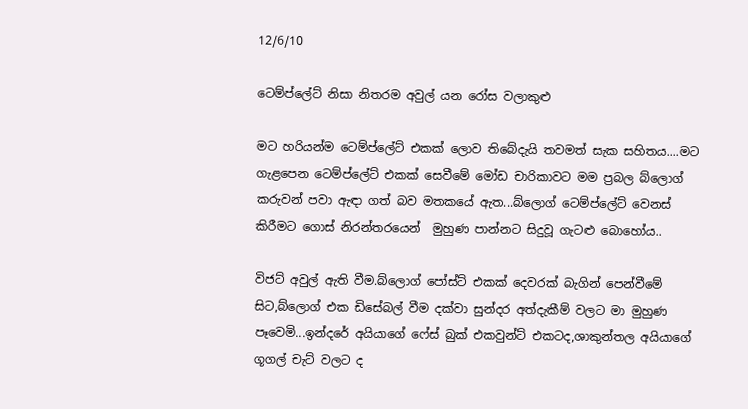12/6/10

ටෙම්ප්ලේට් නිසා නිතරම අවුල් යන රෝස වලාකුළු

මට හරියන්ම ටෙම්ප්ලේට් එකක් ලොව තිබේදැයි තවමත් සැක සහිතය....මට ගැළපෙන ටෙම්ප්ලේට් එකක් සෙවීමේ මෝඩ චාරිකාවට මම ප්‍රබල බ්ලොග් කරුවන් පවා ඇඳා ගත් බව මතකයේ ඇත...බ්ලොග් ටෙම්ප්ලේට් වෙනස් කිරීමට ගොස් නිරන්තරයෙන්  මුහුණ පාන්නට සිදුවූ ගැටළු බොහෝය..

විජට් අවුල් ඇති වීම.බ්ලොග් පෝස්ට් එකක් දෙවරක් බැගින් පෙන්වීමේ සිට,බ්ලොග් එක ඩිසේබල් වීම දක්වා සුන්දර අත්දැකීම් වලට මා මුහුණ පෑවෙමි...ඉන්දරේ අයියාගේ ෆේස් බුක් එකවුන්ට් එකටද,ශාකුන්තල අයියාගේ ගූගල් චැට් වලට ද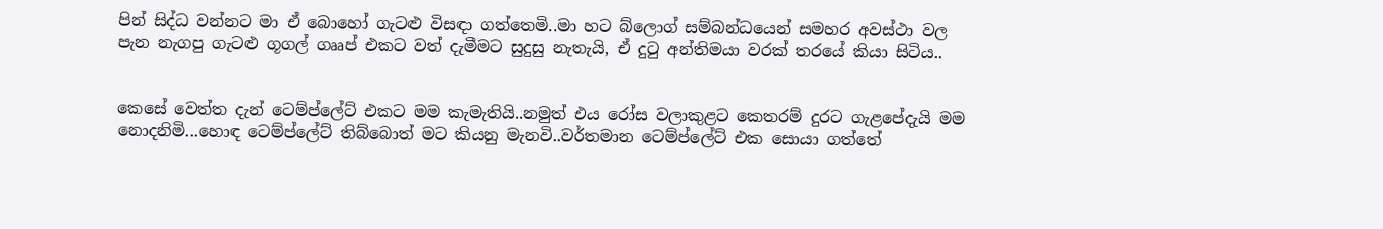පින් සිද්ධ වන්නට මා ඒ බොහෝ ගැටළු විසඳා ගත්තෙමි..මා හට බ්ලොග් සම්බන්ධයෙන් සමහර අවස්ථා වල පැන නැගපු ගැටළු ගූගල් ගෲප් එකට වත් දැමීමට සුදුසු නැතැයි, ඒ දුටු අන්තිමයා වරක් තරයේ කියා සිටිය..


කෙසේ වෙත්ත දැන් ටෙම්ප්ලේට් එකට මම කැමැතියි..නමුත් එය රෝස වලාකුළට කෙතරම් දුරට ගැළපේදැයි මම නොදනිමි...හොඳ ටෙම්ප්ලේට් තිබ්බොත් මට කියනු මැනවි..වර්තමාන ටෙම්ප්ලේට් එක සොයා ගත්තේ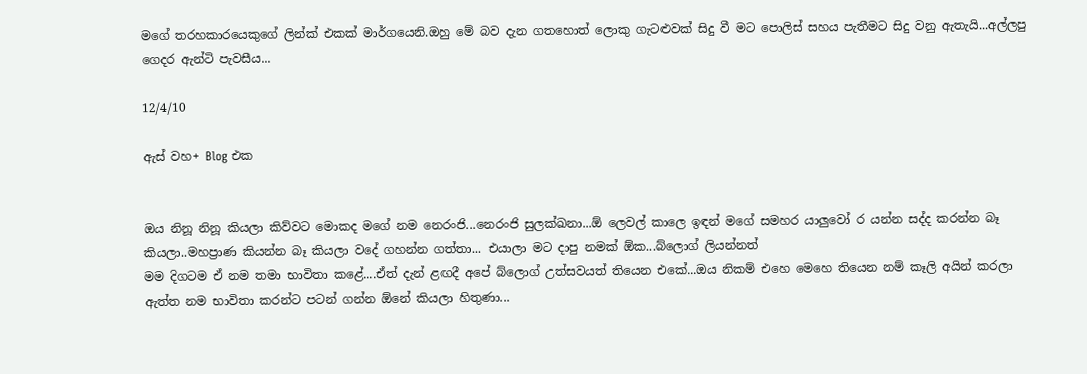මගේ තරහකාරයෙකුගේ ලින්ක් එකක් මාර්ගයෙනි.ඔහු මේ බව දැන ගතහොත් ලොකු ගැටළුවක් සිදු වී මට පොලිස් සහය පැතීමට සිදු වනු ඇතැයි...අල්ලපු ගෙදර ඇන්ටි පැවසීය...

12/4/10

ඇස් වහ+ Blog එක


ඔය නිනූ නිනූ කියලා කිව්වට මොකද මගේ නම නෙරංජි...නෙරංජි සුලක්ඛනා...ඕ ලෙවල් කාලෙ ඉඳන් මගේ සමහර යාලුවෝ ර යන්න සද්ද කරන්න බෑ කියලා..මහප්‍රාණ කියන්න බෑ කියලා වදේ ගහන්න ගත්තා... එයාලා මට දාපු නමක් ඕක...බ්ලොග් ලියන්නත්
මම දිගටම ඒ නම තමා භාවිතා කළේ....ඒත් දැන් ළඟදී අපේ බ්ලොග් උත්සවයත් තියෙන එකේ...ඔය නිකම් එහෙ මෙහෙ තියෙන නම් කෑලි අයින් කරලා ඇත්ත නම භාවිතා කරන්ට පටන් ගන්න ඕනේ කියලා හිතුණා...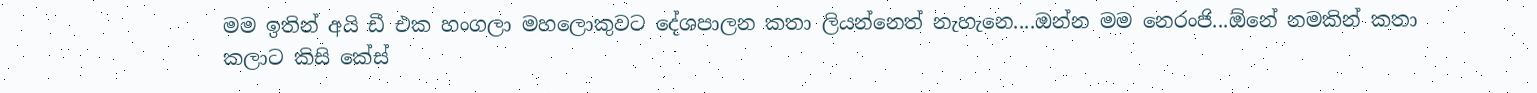මම ඉතින් අයි ඩී එක හංගලා මහලොකුවට දේශපාලන කතා ලියන්නෙත් නැහැනෙ....ඔන්න මම නෙරංජි...ඕනේ නමකින් කතා කලාට කිසි කේස්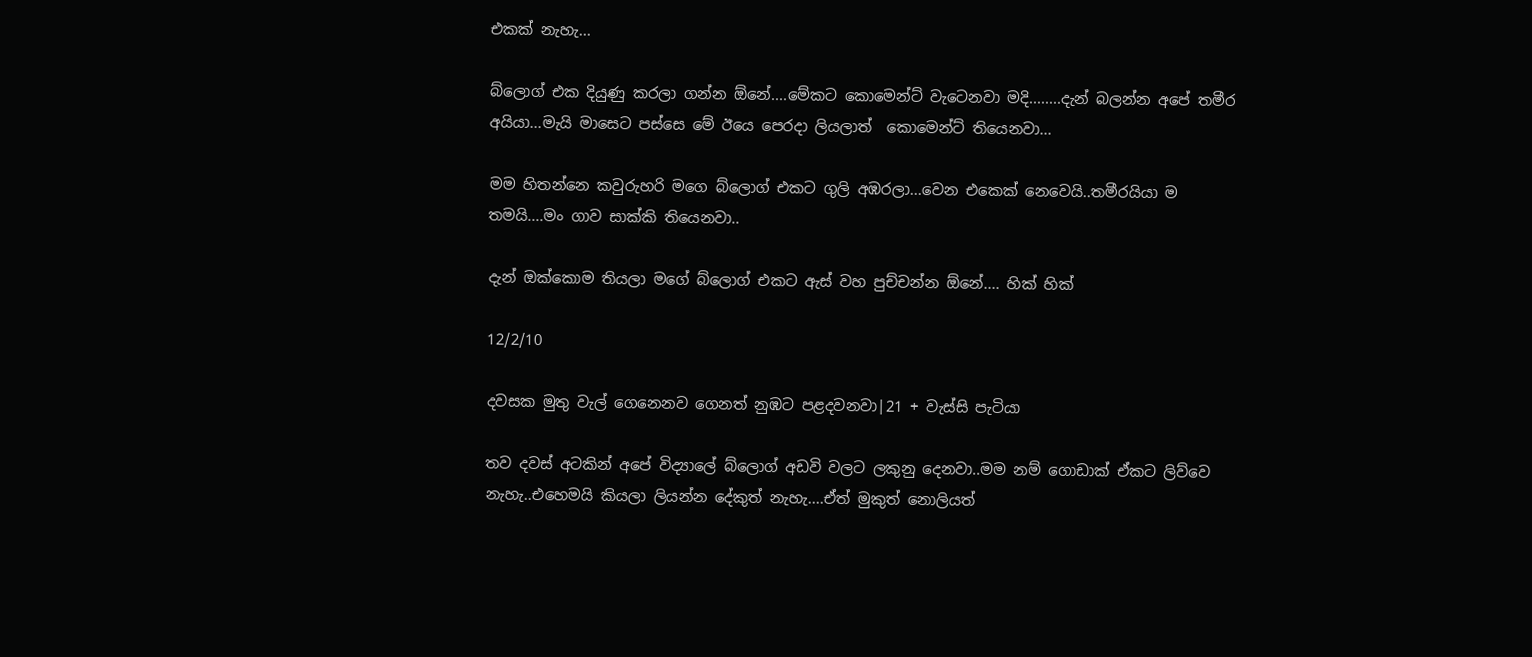එකක් නැහැ...

බ්ලොග් එක දියුණු කරලා ගන්න ඕනේ....මේකට කොමෙන්ට් වැටෙනවා මදි........දැන් බලන්න අපේ තමීර අයියා...මැයි මාසෙට පස්සෙ මේ ඊයෙ පෙරදා ලියලාත්  කොමෙන්ට් තියෙනවා...

මම හිතන්නෙ කවුරුහරි මගෙ බ්ලොග් එකට ගුලි අඹරලා...වෙන එකෙක් නෙවෙයි..තමීරයියා ම තමයි....මං ගාව සාක්කි තියෙනවා..

දැන් ඔක්කොම තියලා මගේ බ්ලොග් එකට ඇස් වහ පුච්චන්න ඕනේ.... හික් හික්

12/2/10

දවසක මුතු වැල් ගෙනෙනව ගෙනත් නුඹට පළදවනවා|21 + වැස්සි පැටියා

තව දවස් අටකින් අපේ විද්‍යාලේ බ්ලොග් අඩවි වලට ලකුනු දෙනවා..මම නම් ගොඩාක් ඒකට ලිව්වෙ නැහැ..එහෙමයි කියලා ලියන්න දේකුත් නැහැ....ඒත් මුකුත් නොලියත්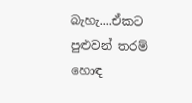බැහැ....ඒකට පුළුවන් තරම් හොඳ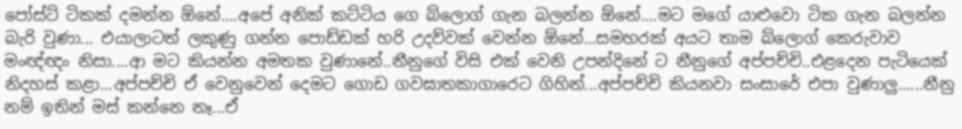පෝස්ට් ටිකක් දමන්න ඕනේ....අපේ අනික් කට්ටිය ගෙ බ්ලොග් ගැන බලන්න ඕනේ....මට මගේ යාළුවො ටික ගැන බලන්න බැරි වුණා... එයාලාටත් ලකුණු ගන්න පොඩ්ඩක් හරි උදව්වක් වෙන්න ඕනේ...සමහරක් අයට තාම බ්ලොග් කෙරුවාව මංඥ්ඥං නිසා....ආ මට කියන්න අමතක වුණානේ..නීනුගේ විසි එක් වෙනි උපන්දිනේ ට නීනුගේ අප්පච්චි..එළදෙන පැටියෙක් නිදහස් කළා...අප්පච්චි ඒ වෙනුවෙන් දෙමට ගොඩ ගවඝාතකාගාරෙට ගිහින්...අප්පච්චි කියනවා සංසාරේ එපා වුණාලු......නීනු නම් ඉතින් මස් කන්නෙ නෑ...ඒ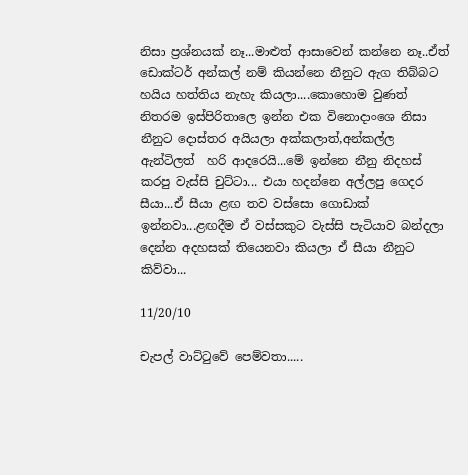නිසා ප්‍රශ්නයක් නෑ...මාළුත් ආසාවෙන් කන්නෙ නෑ..ඒත් ඩොක්ටර් අන්කල් නම් කියන්නෙ නීනුට ඇග තිබ්බට හයිය හත්තිය නැහැ කියලා....කොහොම වුණත් නිතරම ඉස්පිරිතාලෙ ඉන්න එක විනොදාංශෙ නිසා නීනුට දොස්තර අයියලා අක්කලාත්,අන්කල්ල ඇන්ටිලත්  හරි ආදරෙයි...මේ ඉන්නෙ නීනු නිදහස් කරපු වැස්සි චුට්ටා... එයා හදන්නෙ අල්ලපු ගෙදර සීයා...ඒ සීයා ළඟ තව වස්සො ගොඩාක් ඉන්නවා...ළඟදීම ඒ වස්සකුට වැස්සි පැටියාව බන්දලා දෙන්න අදහසක් තියෙනවා කියලා ඒ සීයා නීනුට කිව්වා...

11/20/10

චැපල් වාට්ටුවේ පෙම්වතා.....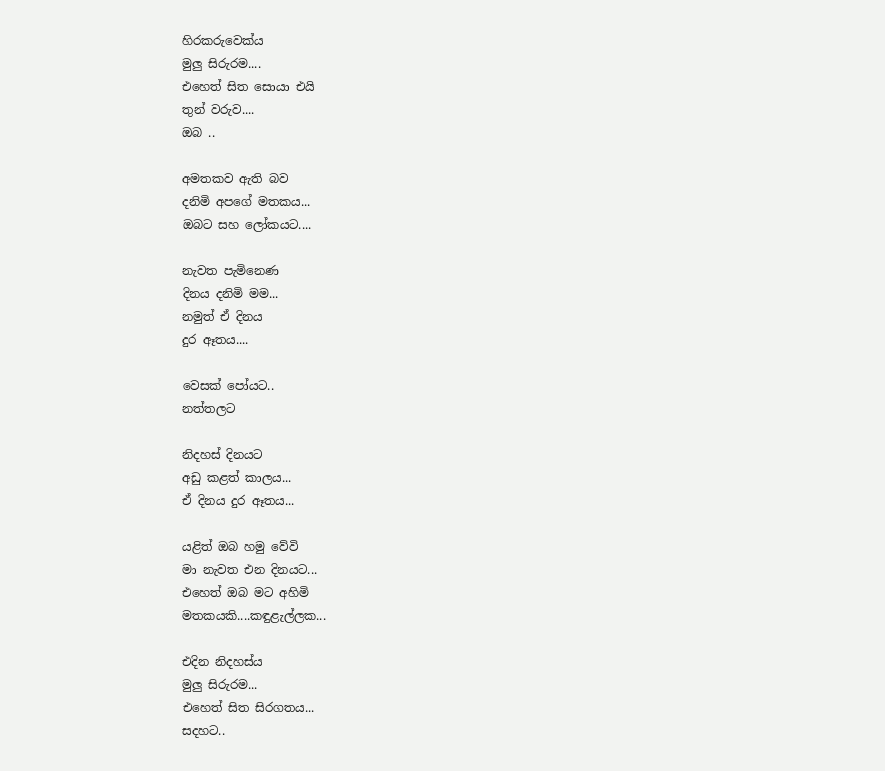හිරකරුවෙක්ය
මුලු සිරුරම....
එහෙත් සිත සොයා එයි
තුන් වරුව....
ඔබ ..

අමතකව ඇති බව
දනිමි අපගේ මතකය...
ඔබට සහ ලෝකයට....

නැවත පැමිනෙණ
දිනය දනිමි මම...
නමුත් ඒ දිනය
දුර ඈතය....

වෙසක් පෝයට..
නත්තලට

නිදහස් දිනයට
අඩු කළත් කාලය...
ඒ දිනය දුර ඈතය...

යළිත් ඔබ හමු වේවි
මා නැවත එන දිනයට...
එහෙත් ඔබ මට අහිමි
මතකයකි....කඳුළැල්ලක...

එදින නිදහස්ය
මුලු සිරුරම...
එහෙත් සිත සිරගතය...
සදහට..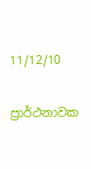11/12/10

ප්‍රාර්ථනාවක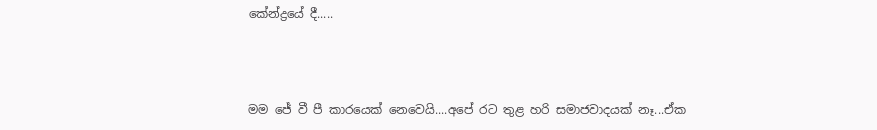කේන්ද්‍රයේ දී.....



මම ජේ වී පී කාරයෙක් නෙවෙයි....අපේ රට තුළ හරි සමාජවාදයක් නෑ...ඒක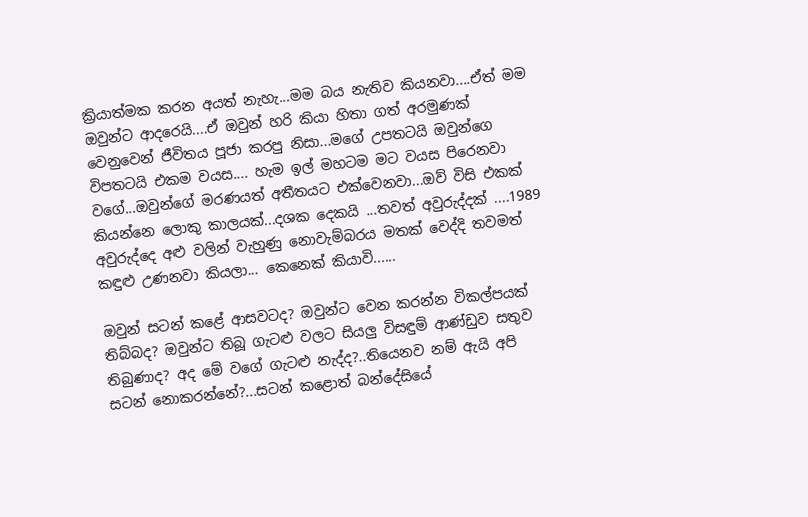ක්‍රියාත්මක කරන අයත් නැහැ...මම බය නැතිව කියනවා....ඒත් මම ඔවුන්ට ආදරෙයි....ඒ ඔවුන් හරි කියා හිතා ගත් අරමුණක් වෙනුවෙන් ජීවිතය පූජා කරපු නිසා...මගේ උපතටයි ඔවුන්ගෙ විපතටයි එකම වයස.... හැම ඉල් මහටම මට වයස පිරෙනවා වගේ...ඔවුන්ගේ මරණයත් අතීතයට එක්වෙනවා...ඔව් විසි එකක් කියන්නෙ ලොකු කාලයක්...දශක දෙකයි ...තවත් අවුරුද්දක් ....1989 අවුරුද්දෙ අළු වලින් වැහුණු නොවැම්බරය මතක් වෙද්දි තවමත් කඳුළු උණනවා කියලා... කෙනෙක් කියාවි......

ඔවුන් සටන් කළේ ආසවටද? ඔවුන්ට වෙන කරන්න විකල්පයක් තිබ්බද? ඔවුන්ට තිබූ ගැටළු වලට සියලු විසඳුම් ආණ්ඩුව සතුව තිබුණාද? අද මේ වගේ ගැටළු නැද්ද?..තියෙනව නම් ඇයි අපි සටන් නොකරන්නේ?...සටන් කළොත් බන්දේසියේ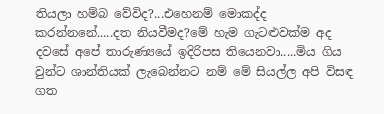තියලා හම්බ වේවිද?...එහෙනම් මොකද්ද කරන්නනේ.....දත නියවීමද?මේ හැම ගැටළුවක්ම අද දවසේ අපේ තාරුණ්‍යයේ ඉදිරිපස තියෙනවා.....මිය ගිය වුන්ට ශාන්තියක් ලැබෙන්නට නම් මේ සියල්ල අපි විසඳ ගත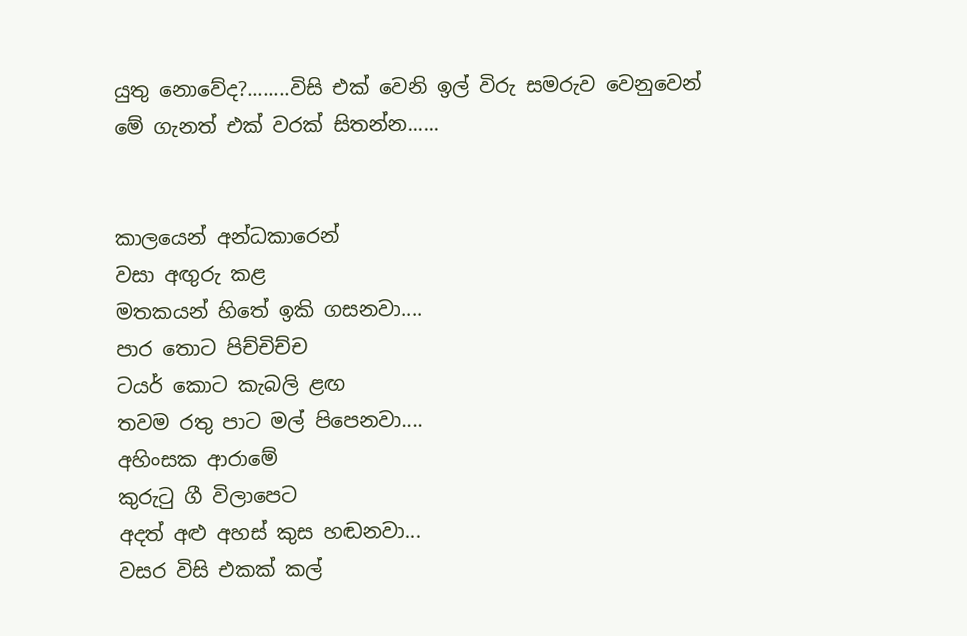යුතු නොවේද?........විසි එක් වෙනි ඉල් විරු සමරුව වෙනුවෙන් මේ ගැනත් එක් වරක් සිතන්න......


කාලයෙන් අන්ධකාරෙන්
වසා අඟුරු කළ
මතකයන් හිතේ ඉකි ගසනවා....
පාර තොට පිච්චිච්ච
ටයර් කොට කැබලි ළඟ
තවම රතු පාට මල් පිපෙනවා....
අහිංසක ආරාමේ
කුරුටු ගී විලාපෙට
අදත් අළු අහස් කුස හඬනවා...
වසර විසි එකක් කල්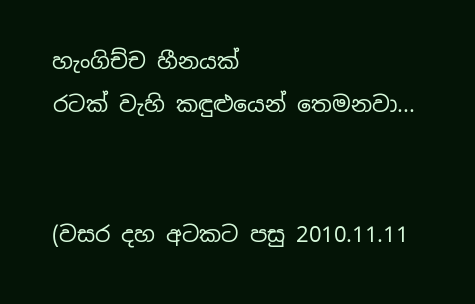හැංගිච්ච හීනයක්
රටක් වැහි කඳුළුයෙන් තෙමනවා...


(වසර දහ අටකට පසු 2010.11.11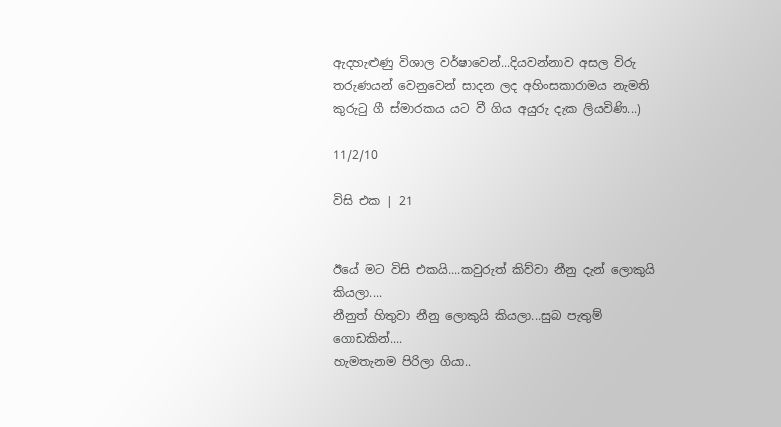ඇදහැළුණු විශාල වර්ෂාවෙන්...දියවන්නාව අසල විරු තරුණයන් වෙනුවෙන් සාදන ලද අහිංසකාරාමය නැමති කුරුටු ගී ස්මාරකය යට වී ගිය අයුරු දැක ලියවිණි...)

11/2/10

විසි එක | 21


ඊයේ මට විසි එකයි....කවුරුත් කිව්වා නීනු දැන් ලොකුයි කියලා....
නීනුත් හිතුවා නීනු ලොකුයි කියලා...සුබ පැතුම් ගොඩකින්....
හැමතැනම පිරිලා ගියා..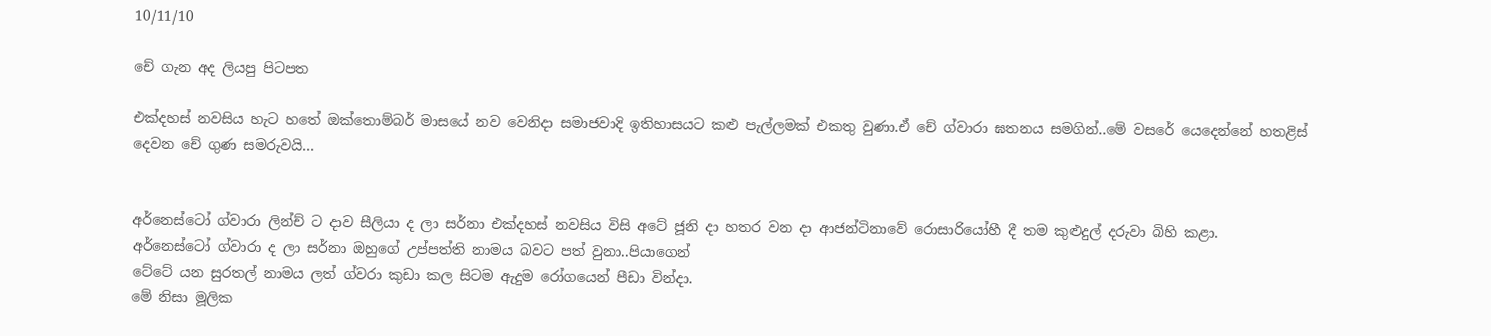10/11/10

චේ ගැන අද ලියපු පිටපත

එක්දහස් නවසිය හැට හතේ ඔක්තොම්බර් මාසයේ නව වෙනිදා සමාජවාදි ඉතිහාසයට කළු පැල්ලමක් එකතු වුණා.ඒ චේ ග්වාරා ඝතනය සමගින්..මේ වසරේ යෙදෙන්නේ හතළිස් දෙවන චේ ගුණ සමරුවයි...


අර්නෙස්ටෝ ග්වාරා ලින්ච් ට දාව සීලියා ද ලා සර්නා එක්දහස් නවසිය විසි අටේ ජූනි දා හතර වන දා ආජන්ටිනාවේ රොසාරියෝහී දී තම කුළුදුල් දරුවා බිහි කළා.
අර්නෙස්ටෝ ග්වාරා ද ලා සර්නා ඔහුගේ උප්පත්ති නාමය බවට පත් වුනා..පියාගෙන්
ටේටේ යන සුරතල් නාමය ලත් ග්වරා කුඩා කල සිටම ඇදුම රෝගයෙන් පීඩා වින්දා.
මේ නිසා මූලික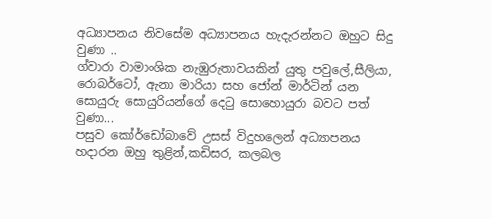අධ්‍යාපනය නිවසේම අධ්‍යාපනය හැදැරන්නට ඔහුට සිදු වුණා ..
ග්වාරා වාමාංශික නැඹුරුතාවයකින් යුතු පවුලේ,සීලියා, රොබර්ටෝ, ඇනා මාරියා සහ ජෝන් මාර්ටින් යන සොයුරු සොයුරියන්ගේ දෙටු සොහොයුරා බවට පත් වුණා...
පසුව කෝර්ඩෝබාවේ උසස් විදුහලෙන් අධ්‍යාපනය හදාරන ඔහු තුළින්,කඩිසර, කලබල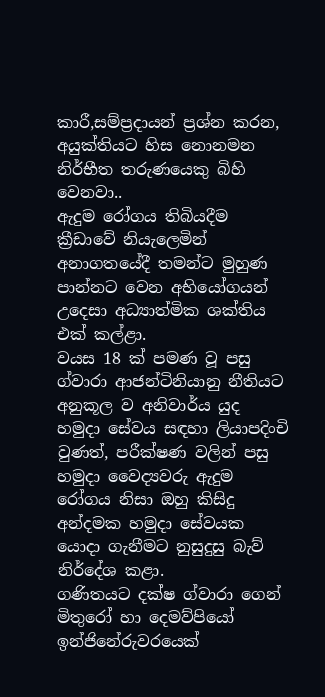කාරී,සම්ප්‍රදායන් ප්‍රශ්න කරන, අයුක්තියට හිස නොනමන නිර්භීත තරුණයෙකු බිහි වෙනවා..
ඇදුම රෝගය තිබියදීම ක්‍රීඩාවේ නියැලෙමින් අනාගතයේදී තමන්ට මුහුණ පාන්නට වෙන අභියෝගයන් උදෙසා අධ්‍යාත්මික ශක්තිය එක් කල්ළා.
වයස 18 ක් පමණ වූ පසු ග්වාරා ආජන්ටිනියානු නීතියට අනුකූල ව අනිවාර්ය යුද හමුදා සේවය සඳහා ලියාපදිංචි වුණත්, පරීක්ෂණ වලින් පසු හමුදා වෛද්‍යවරු ඇදුම රෝගය නිසා ඔහු කිසිදු අන්දමක හමුදා සේවයක යොදා ගැනීමට නුසුදුසු බැව් නිර්දේශ කළා.
ගණිතයට දක්ෂ ග්වාරා ගෙන් මිතුරෝ හා දෙමව්පියෝ ඉන්ජිනේරුවරයෙක්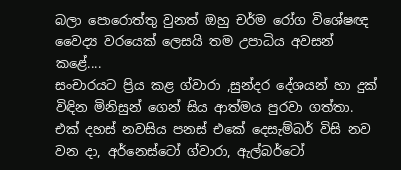බලා පොරොත්තු වුනත් ඔහු චර්ම රෝග විශේෂඥ වෛද්‍ය වරයෙක් ලෙසයි තම උපාධිය අවසන් කළේ....
සංචාරයට ප්‍රිය කළ ග්වාරා ,සුන්දර දේශයන් හා දුක් විඳින මිනිසුන් ගෙන් සිය ආත්මය පුරවා ගත්තා.
එක් දහස් නවසිය පනස් එකේ දෙසැම්බර් විසි නව වන දා, අර්නෙස්ටෝ ග්වාරා, ඇල්බර්ටෝ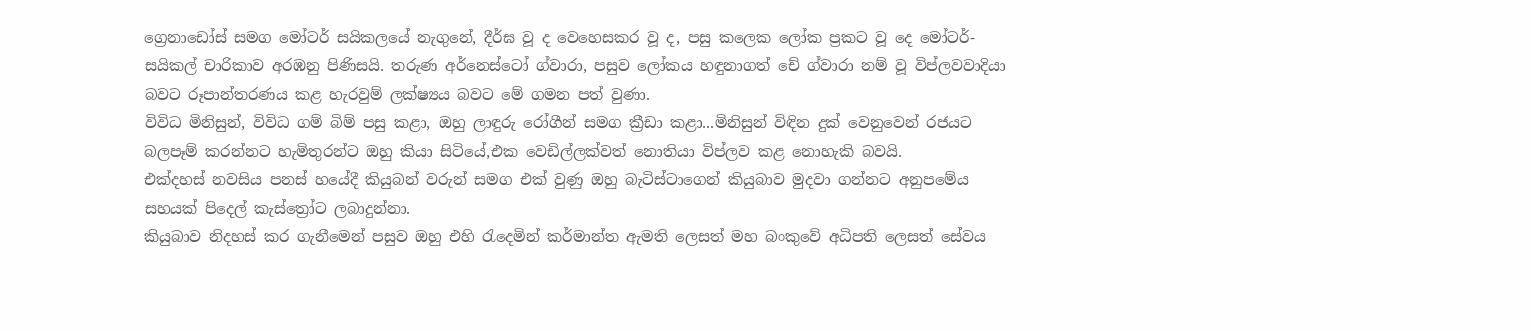ග්‍රෙනාඩෝස් සමග මෝටර් සයිකලයේ නැගුනේ, දීර්ඝ වූ ද වෙහෙසකර වූ ද, පසු කලෙක ලෝක ප්‍රකට වූ දෙ මෝටර්-සයිකල් චාරිකාව අරඹනු පිණිසයි. තරුණ අර්නෙස්ටෝ ග්වාරා, පසුව ලෝකය හඳුනාගත් චේ ග්වාරා නම් වූ විප්ලවවාදියා බවට රූපාන්තරණය කළ හැරවුම් ලක්ෂ්‍යය බවට මේ ගමන පත් වුණා.
විවිධ මිනිසුන්, විවිධ ගම් බිම් පසු කළා, ඔහු ලාඳුරු රෝගීන් සමග ක්‍රීඩා කළා...මිනිසුන් විඳින දුක් වෙනුවෙන් රජයට බලපෑම් කරන්නට හැමිතුරන්ට ඔහු කියා සිටියේ,එක වෙඩිල්ලක්වත් නොතියා විප්ලව කළ නොහැකි බවයි.
එක්දහස් නවසිය පනස් හයේදී කියුබන් වරුන් සමග එක් වුණු ඔහු බැටිස්ටාගෙන් කියුබාව මුදවා ගන්නට අනුපමේය සහයක් පිදෙල් කැස්ත්‍රෝට ලබාදුන්නා.
කියුබාව නිදහස් කර ගැනීමෙන් පසුව ඔහු එහි රැදෙමින් කර්මාන්ත ඇමති ලෙසත් මහ බංකුවේ අධිපති ලෙසත් සේවය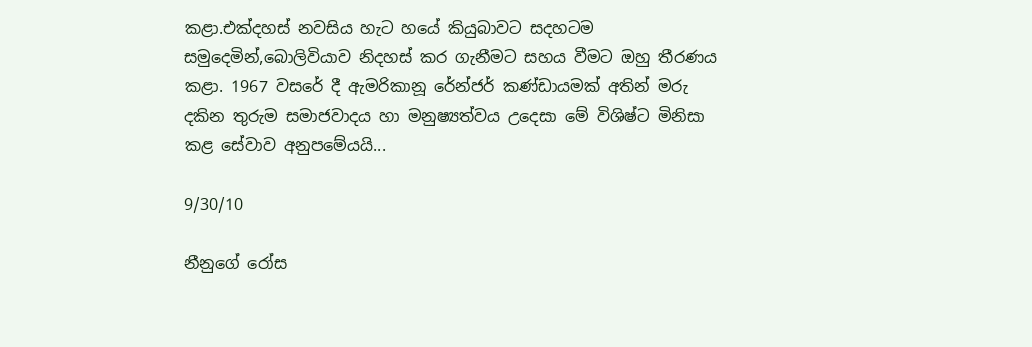කළා.එක්දහස් නවසිය හැට හයේ කියුබාවට සදහටම සමුදෙමින්,බොලිවියාව නිදහස් කර ගැනීමට සහය වීමට ඔහු තීරණය කළා. 1967 වසරේ දී ඇමරිකානූ රේන්ජර් කණ්ඩායමක් අතින් මරු දකින තුරුම සමාජවාදය හා මනුෂ්‍යත්වය උදෙසා මේ විශිෂ්ට මිනිසා කළ සේවාව අනුපමේයයි...

9/30/10

නීනුගේ රෝස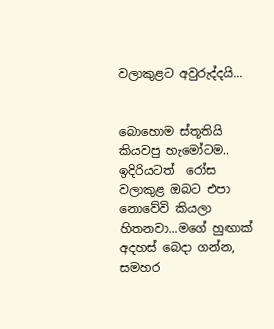වලාකුළට අවුරුද්දයි...


බොහොම ස්තූතියි කියවපු හැමෝටම..
ඉදිරියටත්  රෝස වලාකුළ ඔබට එපා නොවේවි කියලා හිතනවා...මගේ හුඟාක් අදහස් බෙදා ගන්න, සමහර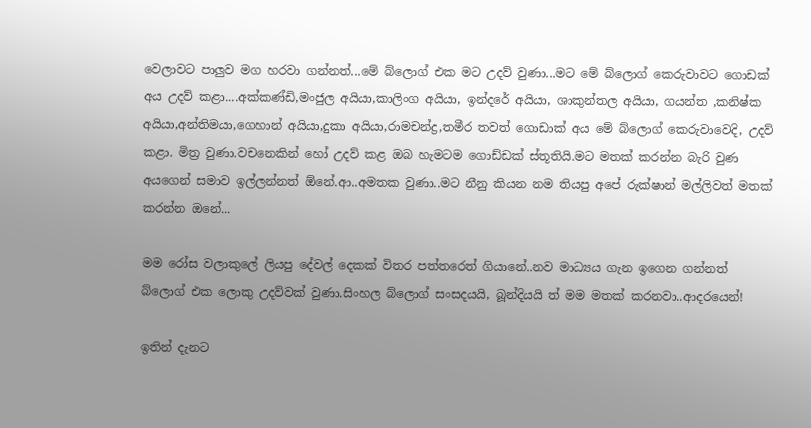වෙලාවට පාලුව මග හරවා ගන්නත්...මේ බ්ලොග් එක මට උදව් වුණා...මට මේ බ්ලොග් කෙරුවාවට ගොඩක් අය උදව් කළා....අක්කණ්ඩි,මංජුල අයියා,කාලිංග අයියා, ඉන්දරේ අයියා, ශාකුන්තල අයියා, ගයන්ත ,කනිෂ්ක අයියා,අන්තිමයා,ගෙහාන් අයියා,දුකා අයියා,රාමචන්ද්‍ර,තමීර තවත් ගොඩාක් අය මේ බ්ලොග් කෙරුවාවෙදි, උදව් කළා. මිත්‍ර වුණා.වචනෙකින් හෝ උදව් කළ ඔබ හැමටම ගොඩ්ඩක් ස්තූතියි.මට මතක් කරන්න බැරි වුණ අයගෙන් සමාව ඉල්ලන්නත් ඕනේ.ආ..අමතක වුණා..මට නීනු කියන නම තියපු අපේ රුක්ෂාන් මල්ලිවත් මතක් කරන්න ඔනේ...

මම රෝස වලාකුලේ ලියපු දේවල් දෙකක් විතර පත්තරෙත් ගියානේ..නව මාධ්‍යය ගැන ඉගෙන ගන්නත් බ්ලොග් එක ලොකු උදව්වක් වුණා.සිංහල බ්ලොග් සංසදයයි, බූන්දියයි ත් මම මතක් කරනවා..ආදරයෙන්!

ඉතින් දැනට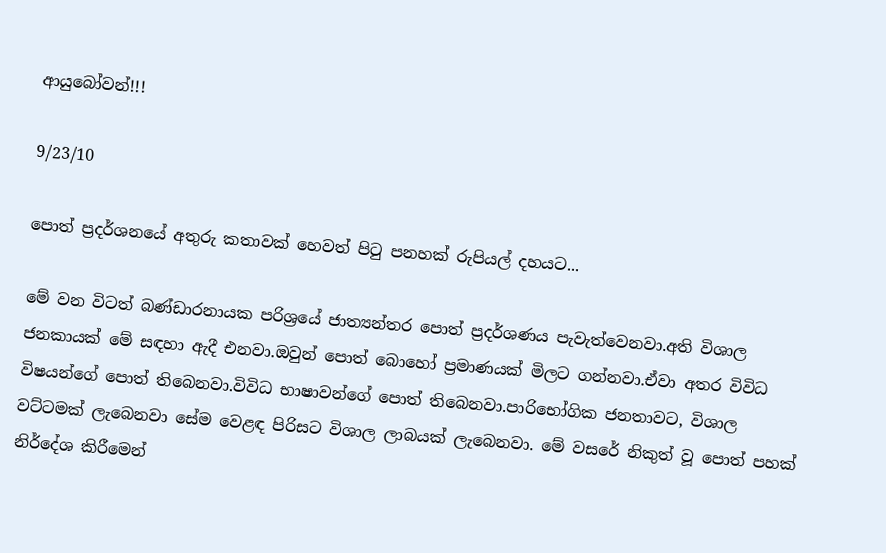ආයුබෝවන්!!!

9/23/10

පොත් ප්‍රදර්ශනයේ අතුරු කතාවක් හෙවත් පිටු පනහක් රුපියල් දහයට...

මේ වන විටත් බණ්ඩාරනායක පරිශ්‍රයේ ජාත්‍යන්තර පොත් ප්‍රදර්ශණය පැවැත්වෙනවා.අති විශාල ජනකායක් මේ සඳහා ඇදී එනවා.ඔවුන් පොත් බොහෝ ප්‍රමාණයක් මිලට ගන්නවා.ඒවා අතර විවිධ විෂයන්ගේ පොත් තිබෙනවා.විවිධ භාෂාවන්ගේ පොත් තිබෙනවා.පාරිභෝගික ජනතාවට, විශාල වට්ටමක් ලැබෙනවා සේම වෙළඳ පිරිසට විශාල ලාබයක් ලැබෙනවා. මේ වසරේ නිකුත් වූ පොත් පහක් නිර්දේශ කිරීමෙන්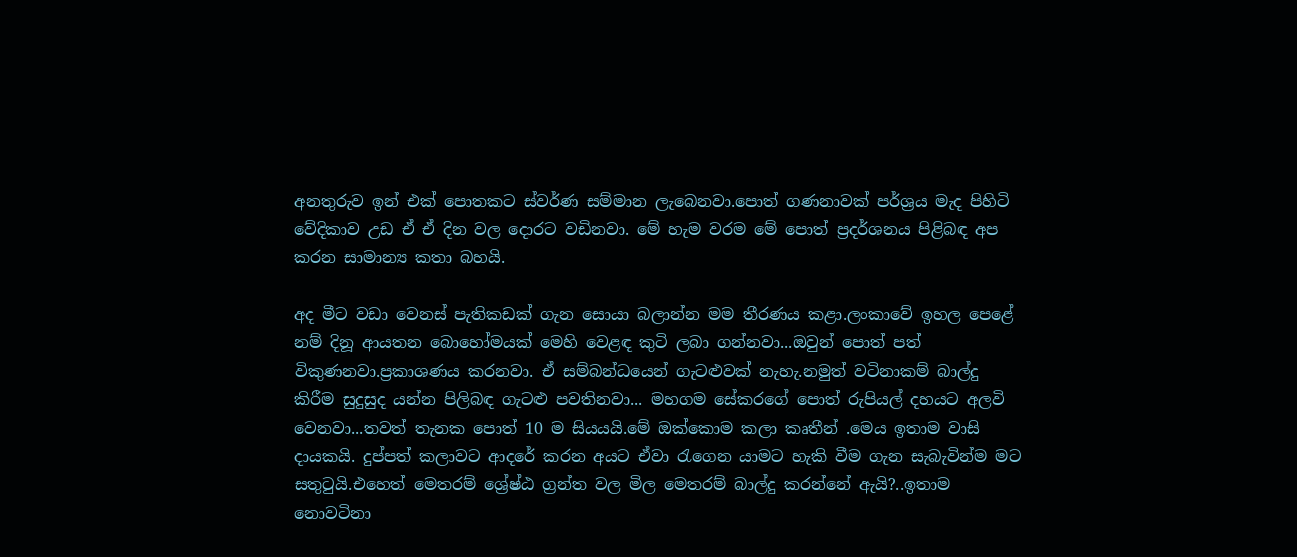අනතුරුව ඉන් එක් පොතකට ස්වර්ණ සම්මාන ලැබෙනවා.පොත් ගණනාවක් පර්ශ්‍රය මැද පිහිටි වේදිකාව උඩ ඒ ඒ දින වල දොරට වඩිනවා. මේ හැම වරම මේ පොත් ප්‍රදර්ශනය පිළිබඳ අප කරන සාමාන්‍ය කතා බහයි.

අද මීට වඩා වෙනස් පැතිකඩක් ගැන සොයා බලාන්න මම තීරණය කළා.ලංකාවේ ඉහල පෙළේ නම් දිනූ ආයතන බොහෝමයක් මෙහි වෙළඳ කුටි ලබා ගන්නවා...ඔවුන් පොත් පත් විකුණනවා.ප්‍රකාශණය කරනවා. ඒ සම්බන්ධයෙන් ගැටළුවක් නැහැ.නමුත් වටිනාකම් බාල්දු කිරීම සුදුසුද යන්න පිලිබඳ ගැටළු පවතිනවා... මහගම සේකරගේ පොත් රුපියල් දහයට අලවි වෙනවා...තවත් තැනක පොත් 10 ම සියයයි.මේ ඔක්කොම කලා කෘතීන් .මෙය ඉතාම වාසි දායකයි. දුප්පත් කලාවට ආදරේ කරන අයට ඒවා රැගෙන යාමට හැකි වීම ගැන සැබැවින්ම මට සතුටුයි.එහෙත් මෙතරම් ශ්‍රේෂ්ඨ ග්‍රන්ත වල මිල මෙතරම් බාල්දු කරන්නේ ඇයි?..ඉතාම නොවටිනා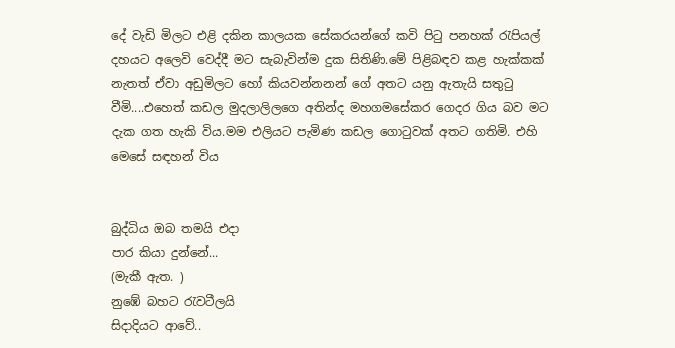දේ වැඩි මිලට එළි දකින කාලයක සේකරයන්ගේ කවි පිටු පනහක් රැපියල් දහයට අලෙවි වෙද්දී මට සැබැවින්ම දුක සිතිණි.මේ පිළිබඳව කළ හැක්කක් නැතත් ඒවා අඩුමිලට හෝ කියවන්නනන් ගේ අතට යනු ඇතැයි සතුටු වීමි....එහෙත් කඩල මුදලාලිලගෙ අතින්ද මහගමසේකර ගෙදර ගිය බව මට දැක ගත හැකි විය.මම එලියට පැමිණ කඩල ගොටුවක් අතට ගතිමි. එහි මෙසේ සඳහන් විය


බුද්ධිය ඔබ තමයි එදා
පාර කියා දුන්නේ...
(මැකී ඇත. )
නුඹේ බහට රැවටීලයි
සිදාදියට ආවේ..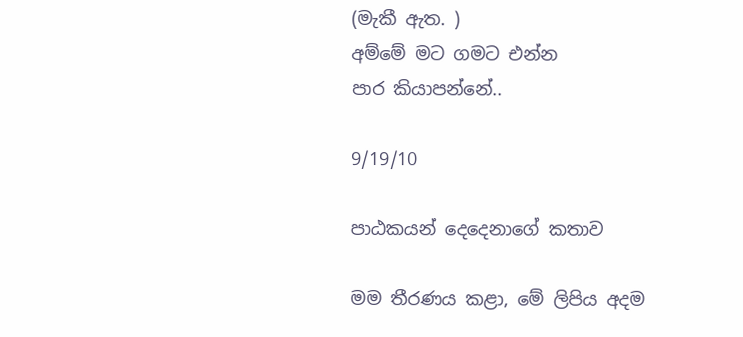(මැකී ඇත. )
අම්මේ මට ගමට එන්න
පාර කියාපන්නේ..

9/19/10

පාඨකයන් දෙදෙනාගේ කතාව

මම තීරණය කළා, මේ ලිපිය අදම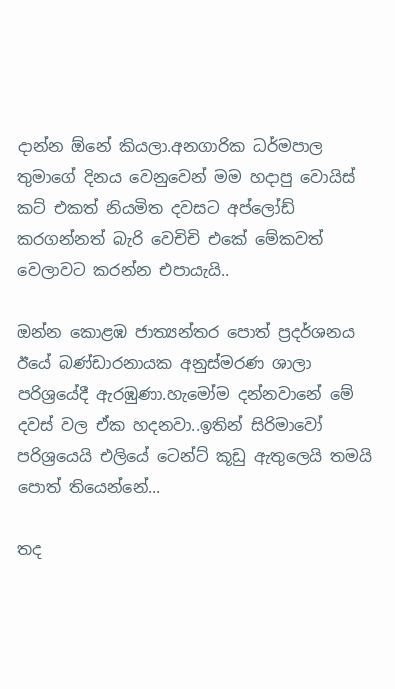දාන්න ඕනේ කියලා.අනගාරික ධර්මපාල තුමාගේ දිනය වෙනුවෙන් මම හදාපු වොයිස් කට් එකත් නියමිත දවසට අප්ලෝඩ් කරගන්නත් බැරි වෙචිචි එකේ මේකවත් වෙලාවට කරන්න එපායැයි..

ඔන්න කොළඹ ජාත්‍යන්තර පොත් ප්‍රදර්ශනය ඊයේ බණ්ඩාරනායක අනුස්මරණ ශාලා පරිශ්‍රයේදී ඇරඹුණා.හැමෝම දන්නවානේ මේ දවස් වල ඒක හදනවා..ඉතින් සිරිමාවෝ පරිශ්‍රයෙයි එලියේ ටෙන්ට් කූඩු ඇතුලෙයි තමයි පොත් තියෙන්නේ...

තද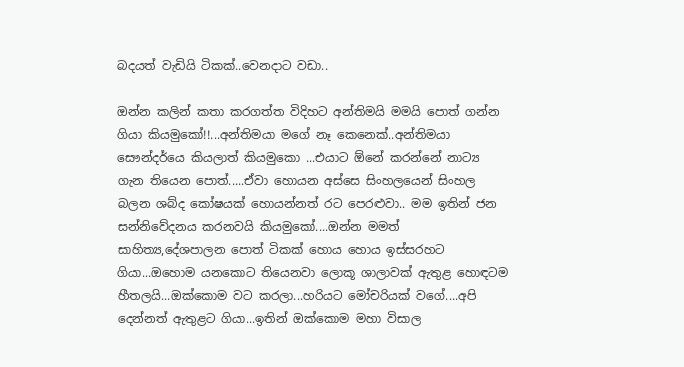බදයත් වැඩියි ටිකක්..වෙනදාට වඩා..

ඔන්න කලින් කතා කරගත්ත විදිහට අන්තිමයි මමයි පොත් ගන්න ගියා කියමුකෝ!!...අන්තිමයා මගේ නෑ කෙනෙක්..අන්තිමයා සෞන්දර්යෙ කියලාත් කියමුකො ...එයාට ඕනේ කරන්නේ නාට්‍ය ගැන තියෙන පොත්.....ඒවා හොයන අස්සෙ සිංහලයෙන් සිංහල බලන ශබ්ද කෝෂයක් හොයන්නත් රට පෙරළුවා.. මම ඉතින් ජන සන්නිවේදනය කරනවයි කියමුකෝ....ඔන්න මමත් සාහිත්‍ය,දේශපාලන පොත් ටිකක් හොය හොය ඉස්සරහට ගියා...ඔහොම යනකොට තියෙනවා ලොකූ ශාලාවක් ඇතුළ හොඳටම හීතලයි...ඔක්කොම වට කරලා...හරියට මෝචරියක් වගේ....අපි දෙන්නත් ඇතුළට ගියා...ඉතින් ඔක්කොම මහා විසාල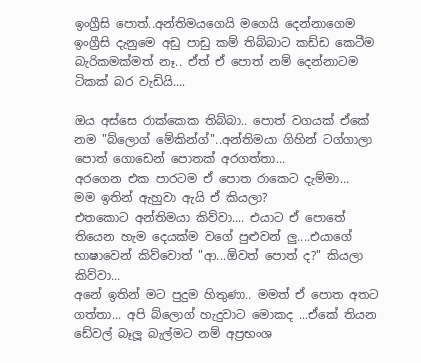ඉංග්‍රීසි පොත්..අන්තිමයගෙයි මගෙයි දෙන්නාගෙම ඉංග්‍රීසි දැනුමෙ අඩු පාඩු කම් තිබ්බාට කඩ්ඩ කෙටීම බැරිකමක්මත් නෑ.. ඒත් ඒ පොත් නම් දෙන්නාටම ටිකක් බර වැඩියි....

ඔය අස්සෙ රාක්කෙක තිබ්බා.. පොත් වගයක් ඒකේ නම "බ්ලොග් මේකින්ග්"..අන්තිමයා ගිහින් ටග්ගාලා පොත් ගොඩෙන් පොතක් අරගත්තා...
අරගෙන එක පාරටම ඒ පොත රාකෙට දැම්මා...
මම ඉතින් ඇහුවා ඇයි ඒ කියලා?
එතකොට අන්තිමයා කිව්වා.... එයාට ඒ පොතේ තියෙන හැම දෙයක්ම වගේ පුළුවන් ලු....එයාගේ භාෂාවෙන් කිව්වොත් "ආ...ඕවත් පොත් ද?" කියලා කිව්වා...
අනේ ඉතින් මට පුදුම හිතුණා.. මමත් ඒ පොත අතට ගත්තා... අපි බ්ලොග් හැදුවාට මොකද ...ඒකේ තියන ඩේවල් බෑලූ බැල්මට නම් අප්‍රභංශ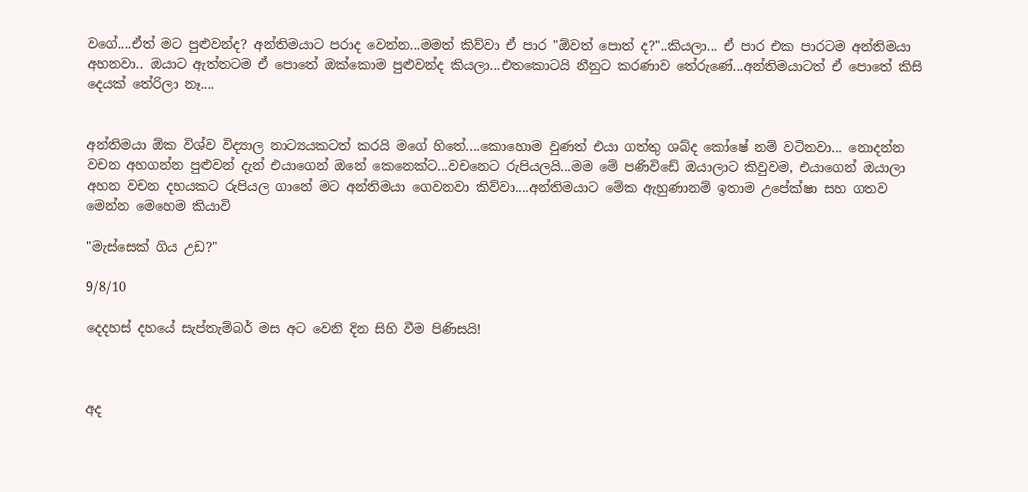වගේ....ඒත් මට පුළුවන්ද? අන්තිමයාට පරාද වෙන්න...මමත් කිව්වා ඒ පාර "ඕවත් පොත් ද?"..කියලා... ඒ පාර එක පාරටම අන්තිමයා අහනවා.. ඔයාට ඇත්තටම ඒ පොතේ ඔක්කොම පුළුවන්ද කියලා...එතකොටයි නීනුට කරණාව තේරුණේ...අන්තිමයාටත් ඒ පොතේ කිසි දෙයක් තේරිලා නෑ....


අන්තිමයා ඕක විශ්ව විද්‍යාල නාට්‍යයකටත් කරයි මගේ හිතේ....කොහොම වුණත් එයා ගත්තු ශබ්ද කෝෂේ නම් වටිනවා... නොදන්න වචන අහගන්න පුළුවන් දැන් එයාගෙන් ඔනේ කෙනෙක්ට...වචනෙට රුපියලයි...මම මේ පණිවිඩේ ඔයාලාට කිවුවම, එයාගෙන් ඔයාලා අහන වචන දහයකට රුපියල ගානේ මට අන්තිමයා ගෙවනවා කිව්වා....අන්තිමයාට මේක ඇහුණානම් ඉතාම උපේක්ෂා සහ ගතව මෙන්න මෙහෙම කියාවි

"මැස්සෙක් ගිය උඩ?"

9/8/10

දෙදහස් දහයේ සැප්තැම්බර් මස අට වෙනි දින සිහි වීම පිණිසයි!



අද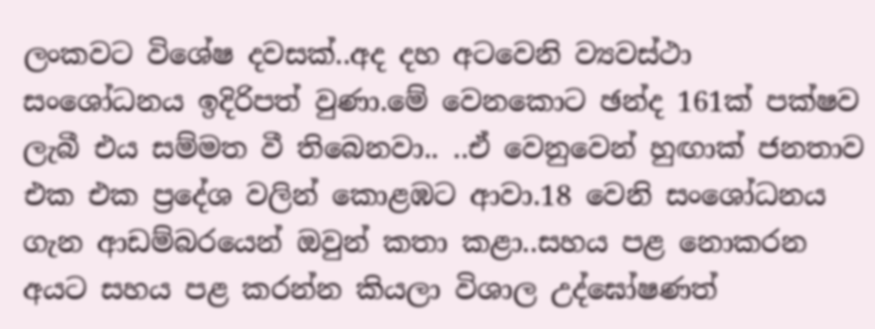ලංකවට විශේෂ දවසක්..අද දහ අටවෙනි ව්‍යවස්ථා සංශෝධනය ඉදිරිපත් වුණා.මේ වෙනකොට ඡන්ද 161ක් පක්ෂව ලැබී එය සම්මත වී තිබෙනවා.. ..ඒ වෙනුවෙන් හුඟාක් ජනතාව එක එක ප්‍රදේශ වලින් කොළඹට ආවා.18 වෙනි සංශෝධනය ගැන ආඩම්බරයෙන් ඔවුන් කතා කළා..සහය පළ නොකරන අයට සහය පළ කරන්න කියලා විශාල උද්ඝෝෂණත්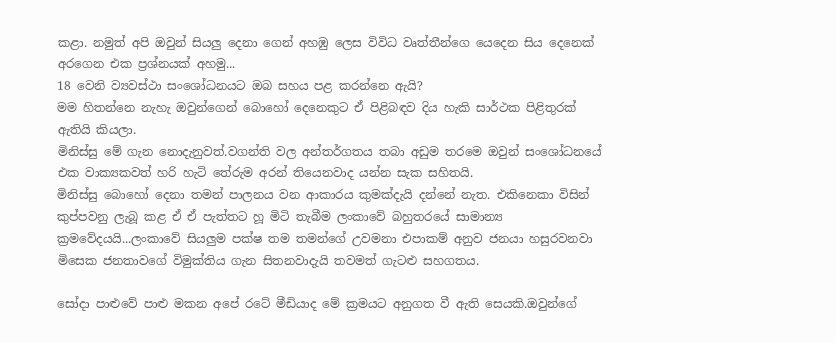කළා. නමුත් අපි ඔවුන් සියලු දෙනා ගෙන් අහඹු ලෙස විවිධ වෘත්තීන්ගෙ යෙදෙන සිය දෙනෙක් අරගෙන එක ප්‍රශ්නයක් අහමු...
18 වෙනි ව්‍යවස්ථා සංශෝධනයට ඔබ සහය පළ කරන්නෙ ඇයි?
මම හිතන්නෙ නැහැ ඔවුන්ගෙන් බොහෝ දෙනෙකුට ඒ පිළිබඳව දිය හැකි සාර්ථක පිළිතුරක් ඇතියි කියලා.
මිනිස්සු මේ ගැන නොදැනුවත්.වගන්ති වල අන්තර්ගතය තබා අඩුම තරමෙ ඔවුන් සංශෝධනයේ එක වාක්‍යකවත් හරි හැටි තේරුම අරන් තියෙනවාද යන්න සැක සහිතයි.
මිනිස්සු බොහෝ දෙනා තමන් පාලනය වන ආකාරය කුමක්දැයි දන්නේ නැත. එකිනෙකා විසින් කුප්පවනු ලැබූ කළ ඒ ඒ පැත්තට හූ මිටි තැබීම ලංකාවේ බහුතරයේ සාමාන්‍ය ක්‍රමවේදයයි...ලංකාවේ සියලුම පක්ෂ තම තමන්ගේ උවමනා එපාකම් අනුව ජනයා හසුරවනවා මිසෙක ජනතාවගේ විමුක්තිය ගැන සිතනවාදැයි තවමත් ගැටළු සහගතය.

සෝදා පාළුවේ පාළු මකන අපේ රටේ මීඩියාද මේ ක්‍රමයට අනුගත වී ඇති සෙයකි.ඔවුන්ගේ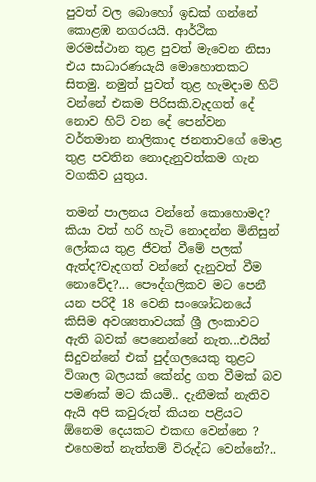පුවත් වල බොහෝ ඉඩක් ගන්නේ කොළඹ නගරයයි. ආර්ථික මරමස්ථාන තුළ පුවත් මැවෙන නිසා එය සාධාරණයැයි මොහොතකට සිතමු. නමුත් පුවත් තුළ හැමදාම හිට් වන්නේ එකම පිරිසකි.වැදගත් දේ නොව හිට් වන දේ පෙන්වන වර්තමාන නාලිකාද ජනතාවගේ මොළ තුළ පවතින නොදැනුවත්කම ගැන වගකිව යුතුය.

තමන් පාලනය වන්නේ කොහොමද? කියා වත් හරි හැටි නොදන්න මිනිසුන් ලෝකය තුළ ජීවත් වීමේ පලක් ඇත්ද?වැදගත් වන්නේ දැනුවත් වීම නොවේද?... පෞද්ගලිකව මට පෙනී යන පරිදී 18 වෙනි සංශෝධනයේ කිසිම අවශ්‍යතාවයක් ශ්‍රී ලංකාවට ඇති බවක් පෙනෙන්නේ නැත...එයින් සිදුවන්නේ එක් පුද්ගලයෙකු තුළට විශාල බලයක් කේන්ද්‍ර ගත වීමක් බව පමණක් මට කියමි.. දැනීමක් නැතිව ඇයි අපි කවුරුත් කියන පළියට ඕනෙම දෙයකට එකඟ වෙන්නෙ ? එහෙමත් නැත්තම් විරුද්ධ වෙන්නේ?..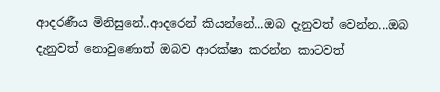ආදරණීය මිනිසුනේ..ආදරෙන් කියන්නේ...ඔබ දැනුවත් වෙන්න...ඔබ දැනුවත් නොවුණොත් ඔබව ආරක්ෂා කරන්න කාටවත්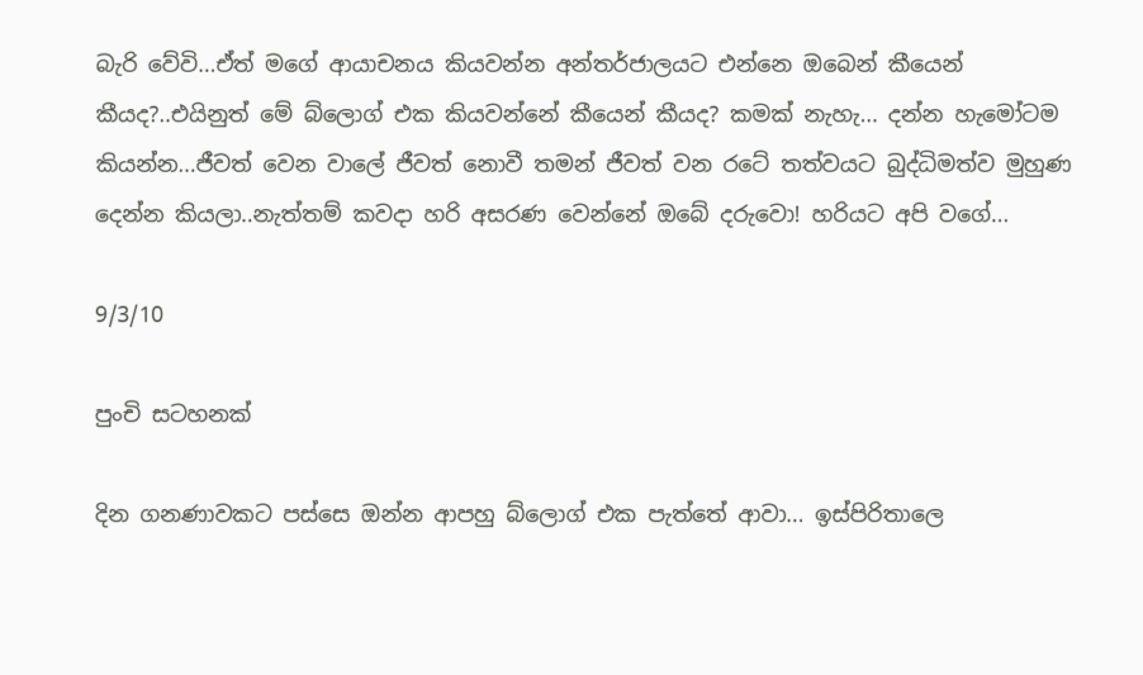බැරි වේවි...ඒත් මගේ ආයාචනය කියවන්න අන්තර්ජාලයට එන්නෙ ඔබෙන් කීයෙන් කීයද?..එයිනුත් මේ බ්ලොග් එක කියවන්නේ කීයෙන් කීයද? කමක් නැහැ... දන්න හැමෝටම කියන්න...ජීවත් වෙන වාලේ ජීවත් නොවී තමන් ජීවත් වන රටේ තත්වයට බුද්ධිමත්ව මුහුණ දෙන්න කියලා..නැත්තම් කවදා හරි අසරණ වෙන්නේ ඔබේ දරුවො! හරියට අපි වගේ...

9/3/10

පුංචි සටහනක්

දින ගනණාවකට පස්සෙ ඔන්න ආපහු බ්ලොග් එක පැත්තේ ආවා... ඉස්පිරිතාලෙ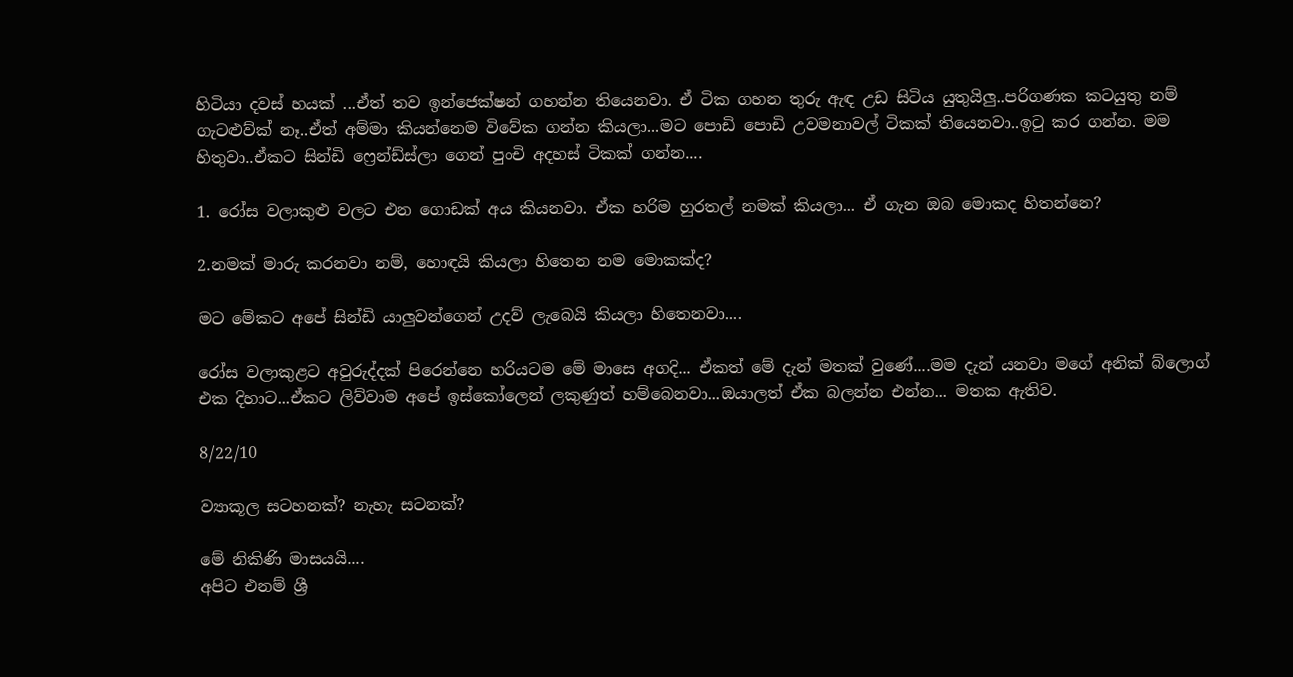හිටියා දවස් හයක් ...ඒත් තව ඉන්ජෙක්ෂන් ගහන්න තියෙනවා. ඒ ටික ගහන තුරු ඇඳ උඩ සිටිය යුතුයිලු..පරිගණක කටයුතු නම් ගැටළුව්ක් නෑ..ඒත් අම්මා කියන්නෙම විවේක ගන්න කියලා...මට පොඩි පොඩි උවමනාවල් ටිකක් තියෙනවා..ඉටු කර ගන්න. මම හිතුවා..ඒකට සින්ඩි ෆ්‍රෙන්ඩ්ස්ලා ගෙන් පුංචි අදහස් ටිකක් ගන්න....

1. රෝස වලාකුළු වලට එන ගොඩක් අය කියනවා. ඒක හරිම හුරතල් නමක් කියලා... ඒ ගැන ඔබ මොකද හිතන්නෙ?

2.නමක් මාරු කරනවා නම්, හොඳයි කියලා හිතෙන නම මොකක්ද?

මට මේකට අපේ සින්ඩි යාලුවන්ගෙන් උදව් ලැබෙයි කියලා හිතෙනවා....

රෝස වලාකුළට අවුරුද්දක් පිරෙන්නෙ හරියටම මේ මාසෙ අගදි... ඒකත් මේ දැන් මතක් වුණේ....මම දැන් යනවා මගේ අනික් බ්ලොග් එක දිහාට...ඒකට ලිව්වාම අපේ ඉස්කෝලෙන් ලකුණුත් හම්බෙනවා...ඔයාලත් ඒක බලන්න එන්න... මතක ඇතිව.

8/22/10

ව්‍යාකූල සටහනක්? නැහැ සටනක්?

මේ නිකිණි මාසයයි....
අපිට එනම් ශ්‍රී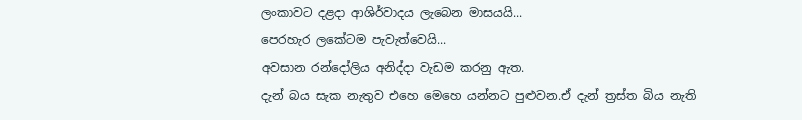ලංකාවට දළදා ආශිර්වාදය ලැබෙන මාසයයි...
පෙරහැර ලකේටම පැවැත්වෙයි...
අවසාන රන්දෝලිය අනිද්දා වැඩම කරනු ඇත.
දැන් බය සැක නැතුව එහෙ මෙහෙ යන්නට පුළුවන.ඒ දැන් ත්‍රස්ත බිය නැති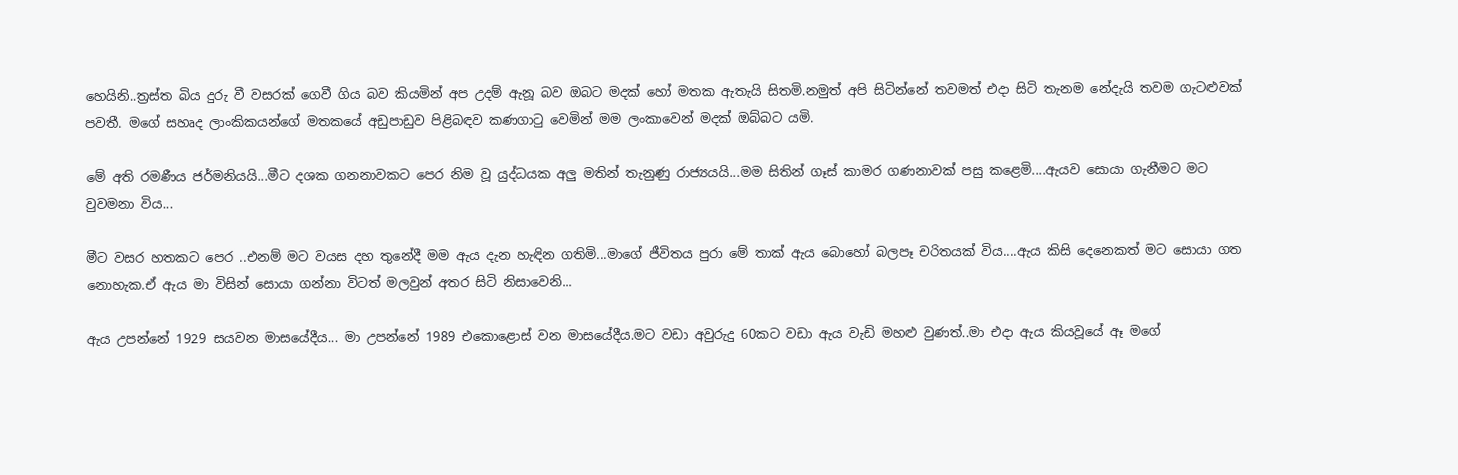හෙයිනි..ත්‍රස්ත බිය දුරු වී වසරක් ගෙවී ගිය බව කියමින් අප උදම් ඇනූ බව ඔබට මදක් හෝ මතක ඇතැයි සිතමි.නමුත් අපි සිටින්නේ තවමත් එදා සිටි තැනම නේදැයි තවම ගැටළුවක් පවතී. මගේ සහෘද ලාංකිකයන්ගේ මතකයේ අඩුපාඩුව පිළිබඳව කණගාටු වෙමින් මම ලංකාවෙන් මදක් ඔබ්බට යමි.

මේ අති රමණීය ජර්මනියයි...මීට දශක ගනනාවකට පෙර නිම වූ යුද්ධයක අලු මතින් තැනුණු රාජ්‍යයයි...මම සිතින් ගෑස් කාමර ගණනාවක් පසු කළෙමි....ඇයව සොයා ගැනීමට මට වුවමනා විය...

මීට වසර හතකට පෙර ..එනම් මට වයස දහ තුනේදී මම ඇය දැන හැඳින ගතිමි...මාගේ ජීවිතය පුරා මේ තාක් ඇය බොහෝ බලපෑ චරිතයක් විය....ඇය කිසි දෙනෙකත් මට සොයා ගත නොහැක.ඒ ඇය මා විසින් සොයා ගන්නා විටත් මලවුන් අතර සිටි නිසාවෙනි...

ඇය උපන්නේ 1929 සයවන මාසයේදීය... මා උපන්නේ 1989 එකොළොස් වන මාසයේදීය.මට වඩා අවුරුදු 60කට වඩා ඇය වැඩි මහළු වුණත්..මා එදා ඇය කියවූයේ ඈ මගේ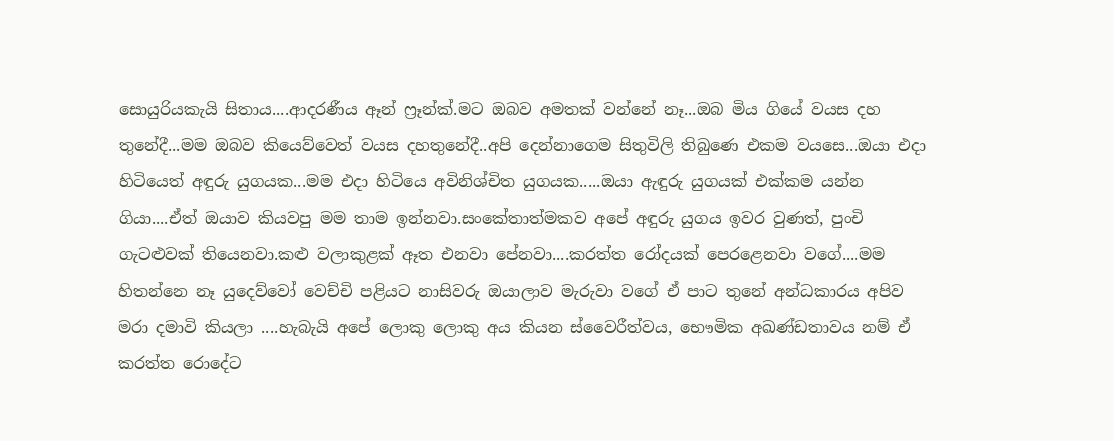සොයුරියකැයි සිතාය....ආදරණීය ඈන් ෆ්‍රෑන්ක්.මට ඔබව අමතක් වන්නේ නෑ...ඔබ මිය ගියේ වයස දහ තුනේදී...මම ඔබව කියෙව්වෙත් වයස දහතුනේදී..අපි දෙන්නාගෙම සිතුවිලි තිබුණෙ එකම වයසෙ...ඔයා එදා හිටියෙත් අඳුරු යුගයක...මම එදා හිටියෙ අවිනිශ්චිත යුගයක.....ඔයා ඇඳුරු යුගයක් එක්කම යන්න ගියා....ඒත් ඔයාව කියවපු මම තාම ඉන්නවා.සංකේතාත්මකව අපේ අඳුරු යුගය ඉවර වුණත්, පුංචි ගැටළුවක් තියෙනවා.කළු වලාකුළක් ඈත එනවා පේනවා....කරත්ත රෝදයක් පෙරළෙනවා වගේ....මම හිතන්නෙ නෑ යුදෙව්වෝ වෙච්චි පළියට නාසිවරු ඔයාලාව මැරුවා වගේ ඒ පාට තුනේ අන්ධකාරය අපිව මරා දමාවි කියලා ....හැබැයි අපේ ලොකු ලොකු අය කියන ස්වෛරීත්වය, භෞමික අඛණ්ඩතාවය නම් ඒ කරත්ත රොදේට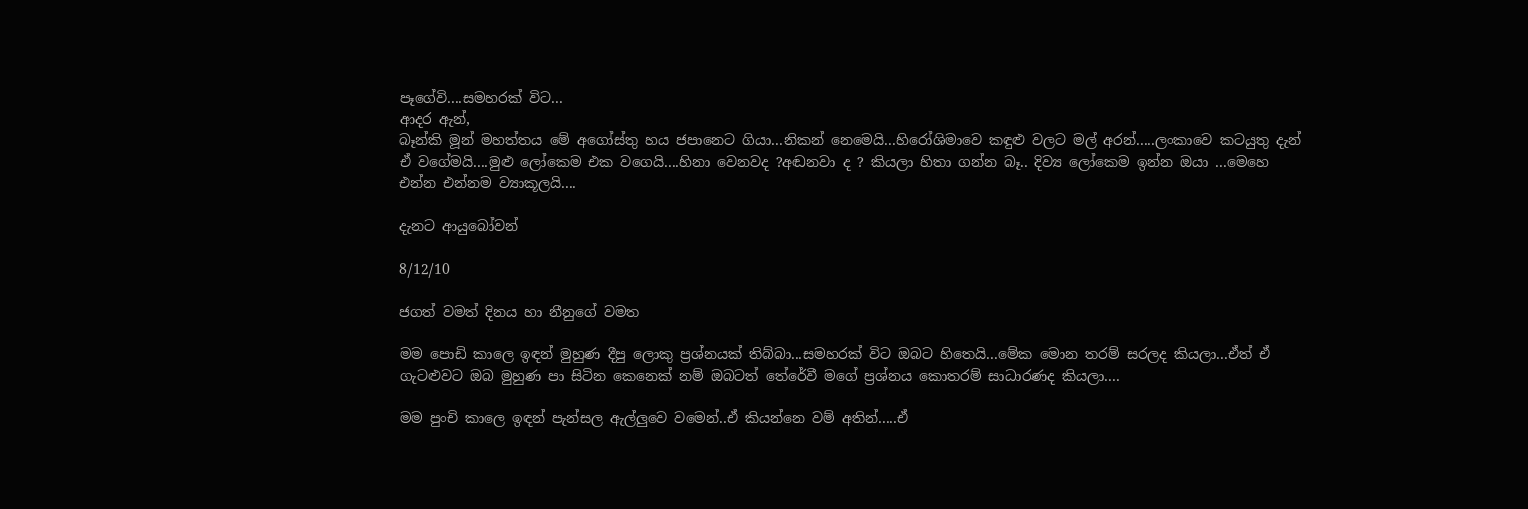පෑගේවි....සමහරක් විට...
ආදර ඇන්,
බෑන්කි මූන් මහත්තය මේ අගෝස්තු හය ජපානෙට ගියා...නිකන් නෙමෙයි...හිරෝශිමාවෙ කඳුළු වලට මල් අරන්.....ලංකාවෙ කටයුතු දැන් ඒ වගේමයි....මුළු ලෝකෙම එක වගෙයි....හිනා වෙනවද ?අඬනවා ද ? කියලා හිතා ගන්න බෑ.. දිව්‍ය ලෝකෙම ඉන්න ඔයා ...මෙහෙ එන්න එන්නම ව්‍යාකූලයි....

දැනට ආයුබෝවන්

8/12/10

ජගත් වමත් දිනය හා නීනුගේ වමත

මම පොඩි කාලෙ ඉඳන් මුහුණ දීපු ලොකු ප්‍රශ්නයක් තිබ්බා...සමහරක් විට ඔබට හිතෙයි...මේක මොන තරම් සරලද කියලා...ඒත් ඒ ගැටළුවට ඔබ මුහුණ පා සිටින කෙනෙක් නම් ඔබටත් තේරේවී මගේ ප්‍රශ්නය කොතරම් සාධාරණද කියලා....

මම පුංචි කාලෙ ඉඳන් පැන්සල ඇල්ලුවෙ වමෙන්..ඒ කියන්නෙ වම් අතින්.....ඒ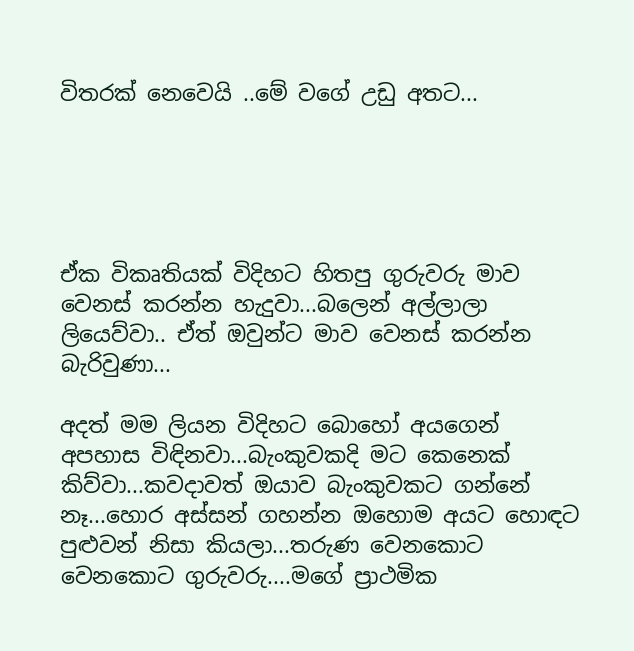විතරක් නෙවෙයි ..මේ වගේ උඩු අතට...





ඒක විකෘතියක් විදිහට හිතපු ගුරුවරු මාව වෙනස් කරන්න හැදුවා...බලෙන් අල්ලාලා ලියෙව්වා.. ඒත් ඔවුන්ට මාව වෙනස් කරන්න බැරිවුණා...

අදත් මම ලියන විදිහට බොහෝ අයගෙන් අපහාස විඳිනවා...බැංකුවකදි මට කෙනෙක් කිව්වා...කවදාවත් ඔයාව බැංකුවකට ගන්නේ නෑ...හොර අස්සන් ගහන්න ඔහොම අයට හොඳට පුළුවන් නිසා කියලා...තරුණ වෙනකොට වෙනකොට ගුරුවරු....මගේ ප්‍රාථමික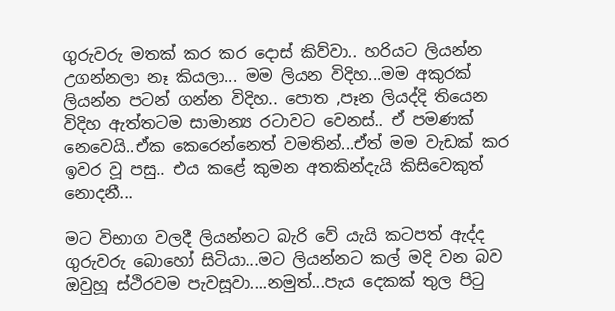ගුරුවරු මතක් කර කර දොස් කිව්වා.. හරියට ලියන්න උගන්නලා නෑ කියලා... මම ලියන විදිහ...මම අකුරක් ලියන්න පටන් ගන්න විදිහ.. පොත ,පෑන ලියද්දි තියෙන විදිහ ඇත්තටම සාමාන්‍ය රටාවට වෙනස්.. ඒ පමණක් නෙවෙයි..ඒක කෙරෙන්නෙත් වමතින්...ඒත් මම වැඩක් කර ඉවර වූ පසු.. එය කළේ කුමන අතකින්දැයි කිසිවෙකුත් නොදනී...

මට විභාග වලදී ලියන්නට බැරි වේ යැයි කටපත් ඇද්ද ගුරුවරු බොහෝ සිටියා...මට ලියන්නට කල් මදි වන බව ඔවුහූ ස්ථිරවම පැවසූවා....නමුත්...පැය දෙකක් තුල පිටු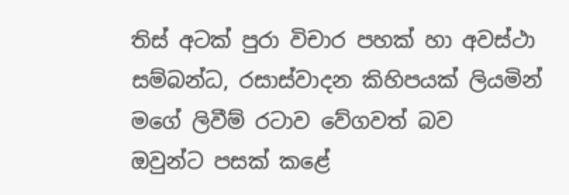තිස් අටක් පුරා විචාර පහක් හා අවස්ථා සම්බන්ධ, රසාස්වාදන කිහිපයක් ලියමින් මගේ ලිවීම් රටාව වේගවත් බව  ඔවුන්ට පසක් කළේ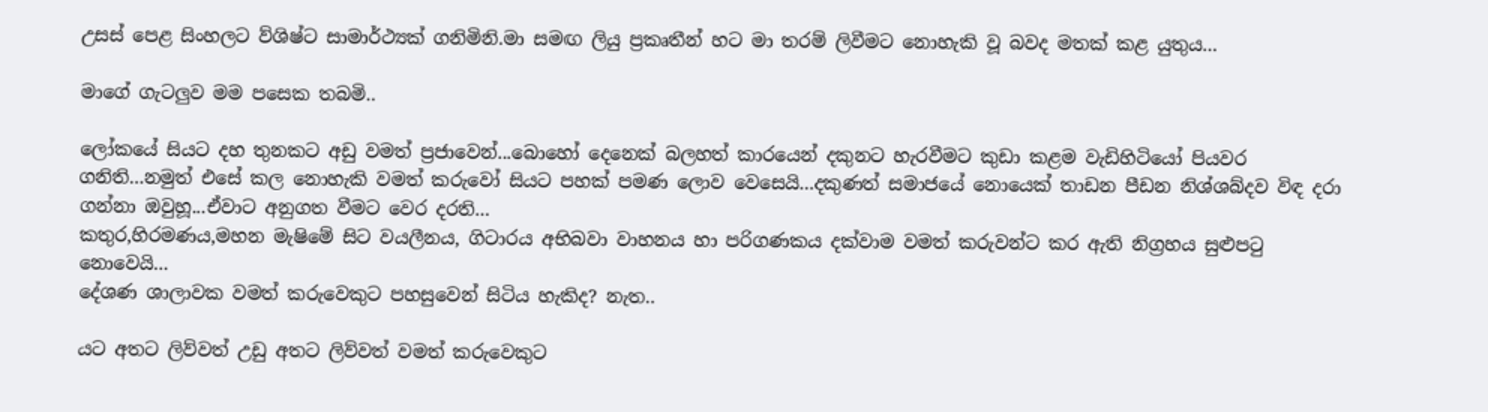උසස් පෙළ සිංහලට ව්ශිෂ්ට සාමාර්ථ්‍යක් ගනිමිනි.මා සමඟ ලියු ප්‍රකෘතීන් හට මා තරම් ලිවීමට නොහැකි වූ බවද මතක් කළ යුතුය...

මාගේ ගැටලුව මම පසෙක තබමි..

ලෝකයේ සියට දහ තුනකට අඩු වමත් ප්‍රජාවෙන්...බොහෝ දෙනෙක් බලහත් කාරයෙන් දකුනට හැරවීමට කුඩා කළම වැඩිහිටියෝ පියවර ගනිති...නමුත් එසේ කල නොහැකි වමත් කරුවෝ සියට පහක් පමණ ලොව වෙසෙයි...දකුණත් සමාජයේ නොයෙක් තාඩන පීඩන නිශ්ශබ්දව විඳ දරා ගන්නා ඔවුහූ...ඒවාට අනුගත වීමට වෙර දරති...
කතුර,හිරමණය,මහන මැෂිමේ සිට වයලීනය, ගිටාරය අභිබවා වාහනය හා පරිගණකය දක්වාම වමත් කරුවන්ට කර ඇති නිග්‍රහය සුළුපටු නොවෙයි...
දේශණ ශාලාවක වමත් කරුවෙකුට පහසුවෙන් සිටිය හැකිද? නැත..

යට අතට ලිව්වත් උඩු අතට ලිව්වත් වමත් කරුවෙකුට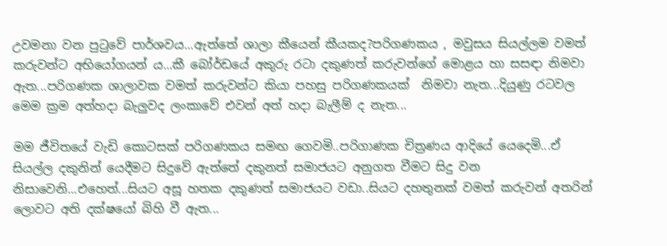උවමනා වන පුටුවේ පාර්ශවය...ඇත්තේ ශාලා කීයෙන් කීයකද?පරිගණකය , මවුසය සියල්ලම වමත් කරුවන්ට අභියෝගයන් ය...කී බෝර්ඩයේ අකුරු රටා දකුණත් කරුවන්ගේ මොළය හා සසඳා නිමවා ඇත...පරිගණක ශාලාවක වමත් කරුවන්ට කියා පහසු පරිගණකයක්  නිමවා නැත...දියුණු රටවල මෙම ක්‍රම අත්හදා බැලුවද ලංකාවේ එවන් අත් හදා බැලීම් ද නැත...

මම ජීවිතයේ වැඩි කොටසක් පරිගණකය සමඟ ගෙවමි..පරිගාණක චිත්‍රණය ආදියේ යෙදෙමි...ඒ සියල්ල දකුනින් යෙදීමට සිදුවේ ඇත්තේ දකුනත් සමාජයට අනුගත වීමට සිදු වන නිසාවෙනි...එහෙත්...සියට අසූ හතක දකුණත් සමාජයට වඩා..සියට දහතුනක් වමත් කරුවන් අතරින් ලොවට අති දක්ෂයෝ බිහි වී ඇත...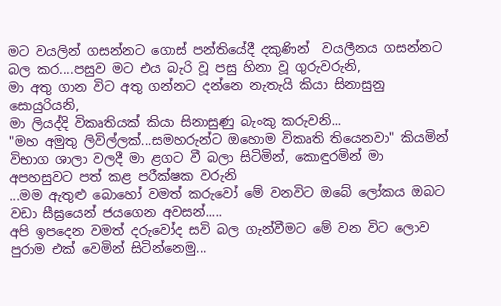මට වයලින් ගසන්නට ගොස් පන්තියේදී දකුණින්  වයලීනය ගසන්නට බල කර....පසුව මට එය බැරි වූ පසු හිනා වූ ගුරුවරුනි,
මා අතු ගාන විට අතු ගන්නට දන්නෙ නැතැයි කියා සිනාසුනු සොයුරියනි,
මා ලියද්දි විකෘතියක් කියා සිනාසුණු බැංකු කරුවනි...
"මහ අමුතු ලිවිල්ලක්...සමහරුන්ට ඔහොම විකෘති තියෙනවා" කියමින් විභාග ශාලා වලදී මා ළගට වී බලා සිටිමින්, කොඳුරමින් මා අපහසුවට පත් කළ පරීක්ෂක වරුනි
...මම ඇතුළු බොහෝ වමත් කරුවෝ මේ වනවිට ඔබේ ලෝකය ඔබට වඩා සීඝ්‍රයෙන් ජයගෙන අවසන්.....
අපි ඉපදෙන වමත් දරුවෝද සවි බල ගැන්වීමට මේ වන විට ලොව පුරාම එක් වෙමින් සිටින්නෙමු...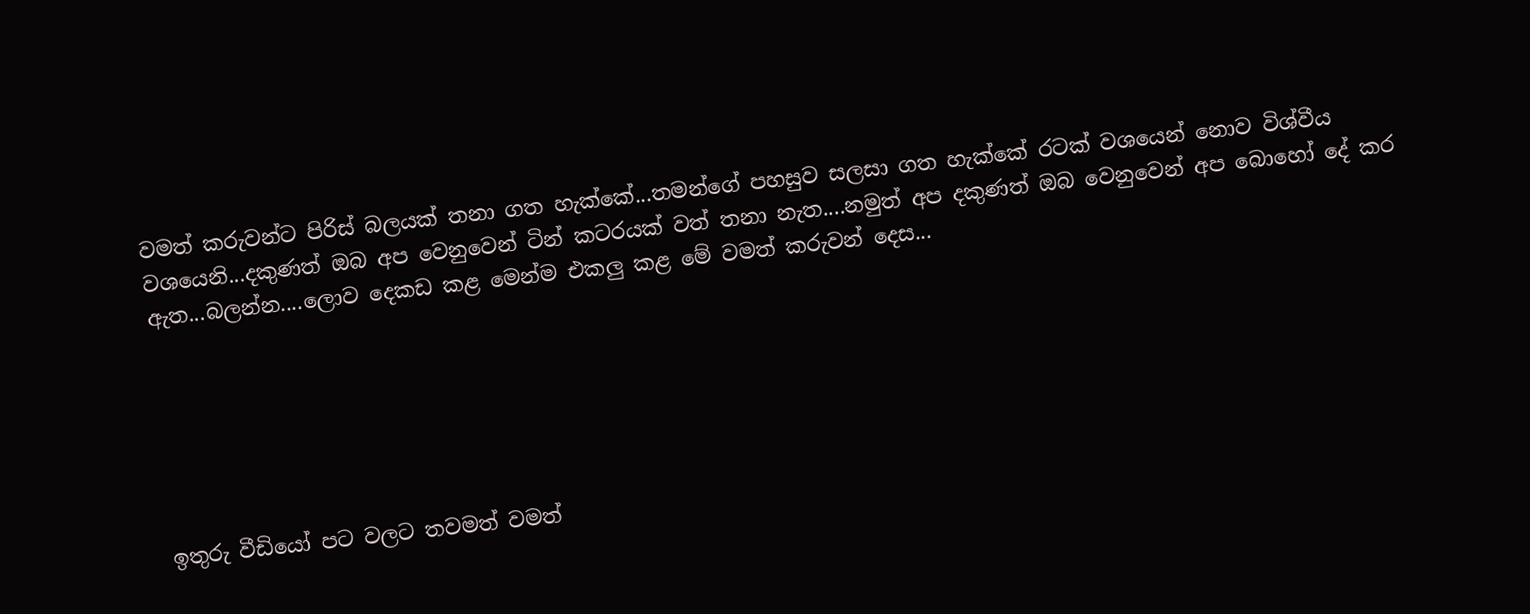වමත් කරුවන්ට පිරිස් බලයක් තනා ගත හැක්කේ...තමන්ගේ පහසුව සලසා ගත හැක්කේ රටක් වශයෙන් නොව විශ්වීය වශයෙනි...දකුණත් ඔබ අප වෙනුවෙන් ටින් කටරයක් වත් තනා නැත....නමුත් අප දකුණත් ඔබ වෙනුවෙන් අප බොහෝ දේ කර ඇත...බලන්න....ලොව දෙකඩ කළ මෙන්ම එකලු කළ මේ වමත් කරුවන් දෙස...






ඉතුරු වීඩියෝ පට වලට තවමත් වමත්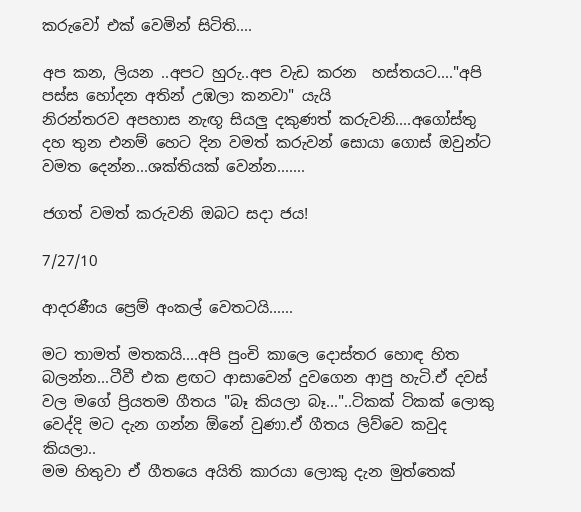කරුවෝ එක් වෙමින් සිටිති....

අප කන, ලියන ..අපට හුරු..අප වැඩ කරන  හස්තයට...."අපි පස්ස හෝදන අතින් උඹලා කනවා" යැයි
නිරන්තරව අපහාස නැඟූ සියලු දකුණත් කරුවනි....අගෝස්තු දහ තුන එනම් හෙට දින වමත් කරුවන් සොයා ගොස් ඔවුන්ට වමත දෙන්න...ශක්තියක් වෙන්න.......

ජගත් වමත් කරුවනි ඔබට සදා ජය!

7/27/10

ආදරණීය ප්‍රෙම් අංකල් වෙතටයි......

මට තාමත් මතකයි....අපි පුංචි කාලෙ දොස්තර හොඳ හිත බලන්න...ටීවී එක ළඟට ආසාවෙන් දුවගෙන ආපු හැටි.ඒ දවස් වල මගේ ප්‍රියතම ගීතය "බෑ කියලා බෑ..."..ටිකක් ටිකක් ලොකු වෙද්දි මට දැන ගන්න ඕනේ වුණා.ඒ ගීතය ලිව්වෙ කවුද කියලා..
මම හිතුවා ඒ ගීතයෙ අයිති කාරයා ලොකු දැන මුත්තෙක්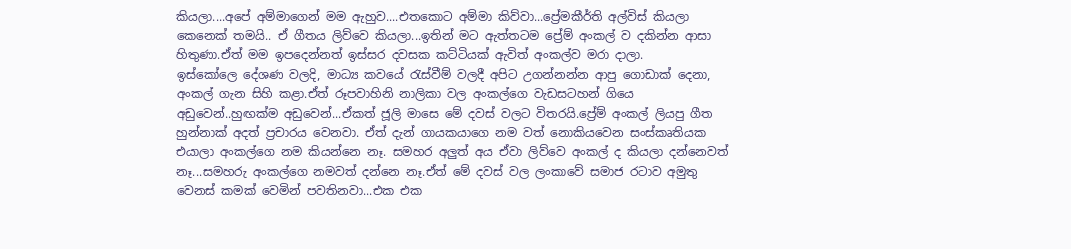කියලා....අපේ අම්මාගෙන් මම ඇහුව....එතකොට අම්මා කිව්වා...ප්‍රේමකීර්ති අල්විස් කියලා කෙනෙක් තමයි.. ඒ ගීතය ලිව්වෙ කියලා...ඉතින් මට ඇත්තටම ප්‍රේම් අංකල් ව දකින්න ආසා හිතුණා.ඒත් මම ඉපදෙන්නත් ඉස්සර දවසක කට්ටියක් ඇවිත් අංකල්ව මරා දාලා.
ඉස්කෝලෙ දේශණ වලදි, මාධ්‍ය කවයේ රැස්වීම් වලදී අපිට උගන්නන්න ආපු ගොඩාක් දෙනා, අංකල් ගැන සිහි කළා.ඒත් රූපවාහිනි නාලිකා වල අංකල්ගෙ වැඩසටහන් ගියෙ අඩුවෙන්..හුඟක්ම අඩුවෙන්...ඒකත් ජූලි මාසෙ මේ දවස් වලට විතරයි.ප්‍රේම් අංකල් ලියපු ගීත හුන්නාක් අදත් ප්‍රචාරය වෙනවා. ඒත් දැන් ගායකයාගෙ නම වත් නොකියවෙන සංස්කෘතියක එයාලා අංකල්ගෙ නම කියන්නෙ නෑ. සමහර අලුත් අය ඒවා ලිව්වෙ අංකල් ද කියලා දන්නෙවත් නෑ...සමහරු අංකල්ගෙ නමවත් දන්නෙ නෑ.ඒත් මේ දවස් වල ලංකාවේ සමාජ රටාව අමුතු වෙනස් කමක් වෙමින් පවතිනවා...එක එක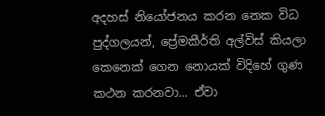අදහස් නියෝජනය කරන නෙක විධ පුද්ගලයන්, ප්‍රේමකීර්ති අල්විස් කියලා කෙනෙක් ගෙන නොයක් විදිහේ ගුණ කථන කරනවා... ඒවා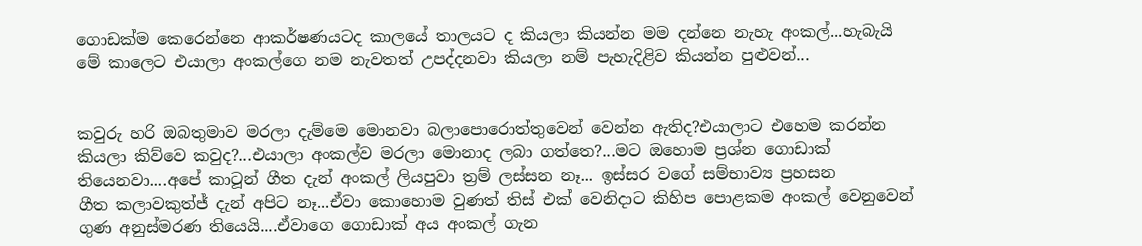ගොඩක්ම කෙරෙන්නෙ ආකර්ෂණයටද කාලයේ තාලයට ද කියලා කියන්න මම දන්නෙ නැහැ අංකල්...හැබැයි මේ කාලෙට එයාලා අංකල්ගෙ නම නැවතත් උපද්දනවා කියලා නම් පැහැදිළිව කියන්න පුළුවන්...


කවුරු හරි ඔබතුමාව මරලා දැම්මෙ මොනවා බලාපොරොත්තුවෙන් වෙන්න ඇතිද?එයාලාට එහෙම කරන්න කියලා කිව්වෙ කවුද?...එයාලා අංකල්ව මරලා මොනාද ලබා ගත්තෙ?...මට ඔහොම ප්‍රශ්න ගොඩාක් තියෙනවා....අපේ කාටූන් ගීත දැන් අංකල් ලියපුවා ත්‍රම් ලස්සන නෑ... ඉස්සර වගේ සම්භාව්‍ය ප්‍රහසන
ගීත කලාවකුත්ජ් දැන් අපිට නෑ...ඒවා කොහොම වුණත් තිස් එක් වෙනිදාට කිහිප පොළකම අංකල් වෙනුවෙන් ගුණ අනුස්මරණ තියෙයි....ඒවාගෙ ගොඩාක් අය අංකල් ගැන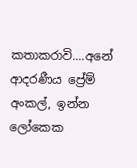කතාකරාවි....අනේ ආදරණීය ප්‍රේම් අංකල්, ඉන්න ලෝකෙක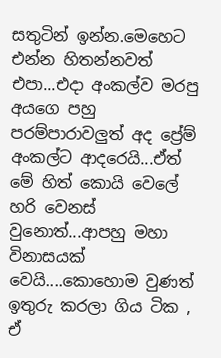සතුටින් ඉන්න.මෙහෙට එන්න හිතන්නවත් එපා...එදා අංකල්ව මරපු අයගෙ පහු පරම්පාරාවලුත් අද ප්‍රේම් අංකල්ට ආදරෙයි...ඒත් මේ හිත් කොයි වෙලේ හරි වෙනස් වුනොත්...ආපහු මහා විනාසයක් වෙයි....කොහොම වුණත් ඉතුරු කරලා ගිය ටික , ඒ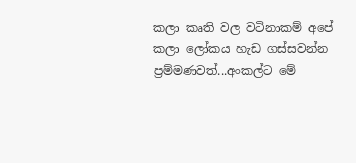කලා කෘති වල වටිනාකම් අපේ කලා ලෝකය හැඩ ගස්සවන්න ප්‍රම්මණවත්...අංකල්ට මේ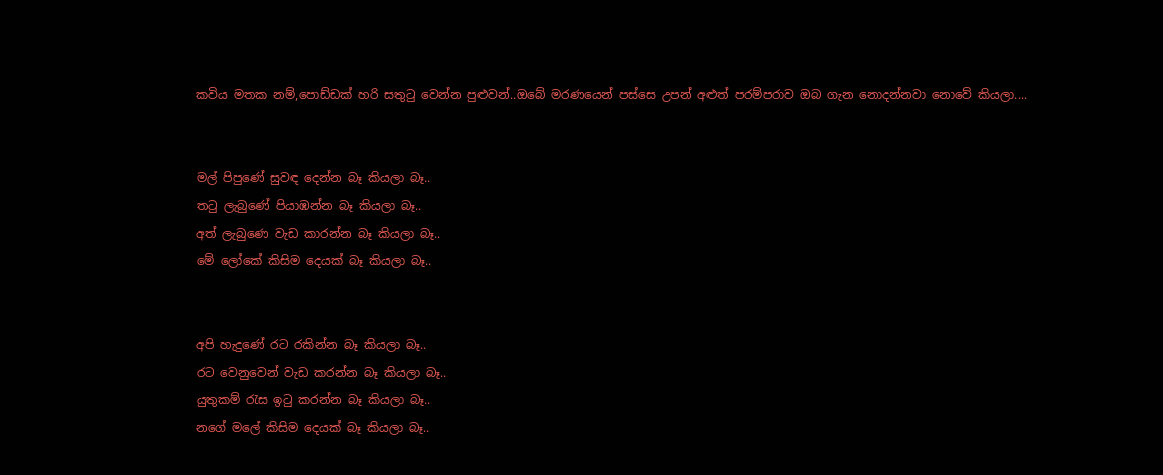කවිය මතක නම්,පොඩ්ඩක් හරි සතුටු වෙන්න පුළුවන්..ඔබේ මරණයෙන් පස්සෙ උපන් අළුත් පරම්පරාව ඔබ ගැන නොදන්නවා නොවේ කියලා....


මල් පිපුණේ සුවඳ දෙන්න බෑ කියලා බෑ..
තටු ලැබුණේ පියාඹන්න බෑ කියලා බෑ..
අත් ලැබුණෙ වැඩ කාරන්න බෑ කියලා බෑ..
මේ ලෝකේ කිසිම දෙයක් බෑ කියලා බෑ..


අපි හැදුණේ රට රකින්න බෑ කියලා බෑ..
රට වෙනුවෙන් වැඩ කරන්න බෑ කියලා බෑ..
යුතුකම් රැස ඉටු කරන්න බෑ කියලා බෑ..
නගේ මලේ කිසිම දෙයක් බෑ කියලා බෑ..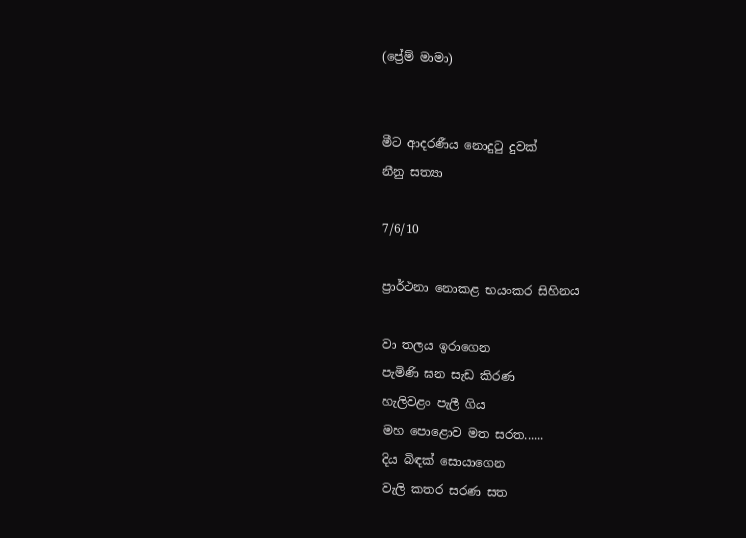(ප්‍රේම් මාමා)


මීට ආදරණීය නොදුටු දුවක්
නීනු සත්‍යා

7/6/10

ප්‍රාර්ථනා නොකළ භයංකර සිහිනය

වා තලය ඉරාගෙන
පැමිණි ඝන සැඩ කිරණ
හැලිවළං පැලී ගිය
මහ පොළොව මත සරත......
දිය බිඳක් සොයාගෙන
වැලි කතර සරණ සත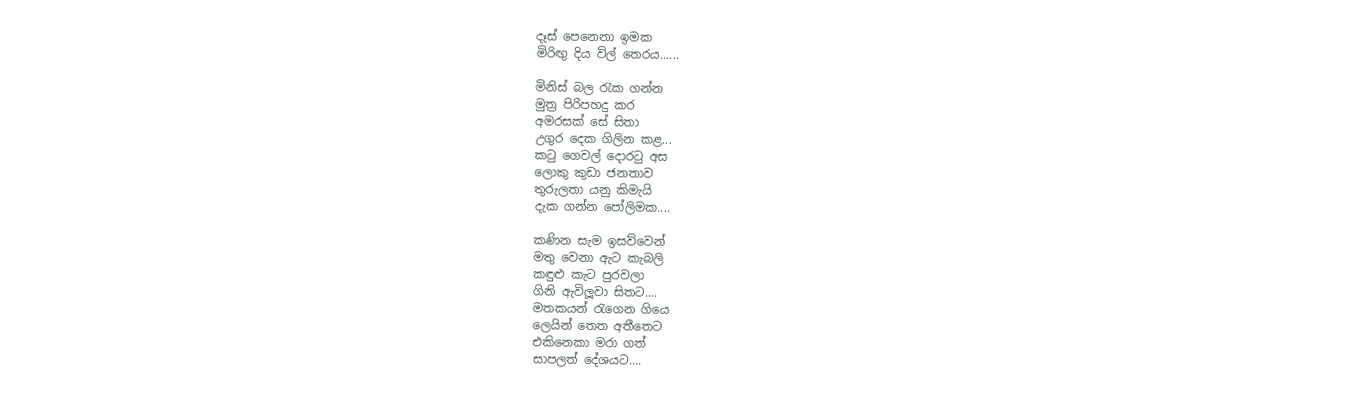දෑස් පෙනෙනා ඉමක
මිරිඟු දිය විල් තෙරය......

මිනිස් බල රැක ගන්න
මුත්‍ර පිරිපහදු කර
අමරසක් සේ සිතා
උගුර දෙක ගිලින කළ...
කටු ගෙවල් දොරටු අස
ලොකු කුඩා ජනතාව
තුරුලතා යනු කිමැයි
දැක ගන්න පෝලිමක....

කණින සැම ඉසව්වෙන්
මතු වෙනා ඇට කැබලි
කඳුළු කැට පුරවලා
ගිනි ඇවිලූවා සිතට....
මතකයන් රැගෙන ගියෙ
ලෙයින් තෙත අතීතෙට
එකිනෙකා මරා ගත්
සාපලත් දේශයට....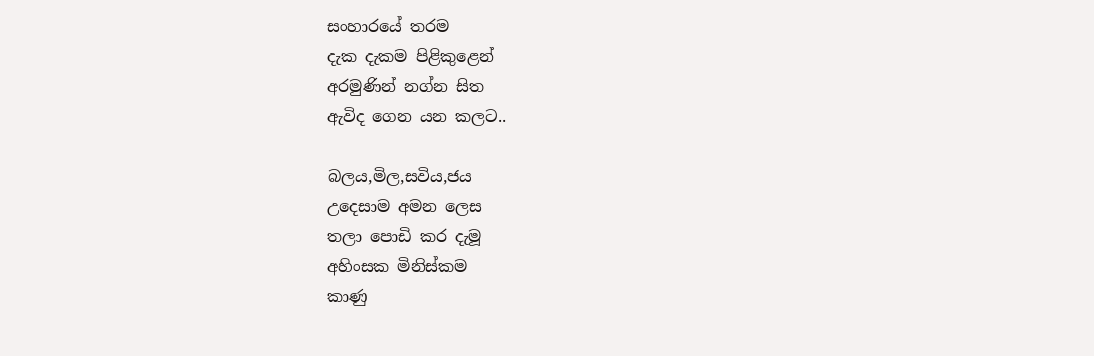සංහාරයේ තරම
දැක දැකම පිළිකුළෙන්
අරමුණින් නග්න සිත
ඇවිද ගෙන යන කලට..

බලය,මිල,සවිය,ජය
උදෙසාම අමන ලෙස
තලා පොඩි කර දැමූ
අහිංසක මිනිස්කම
කාණු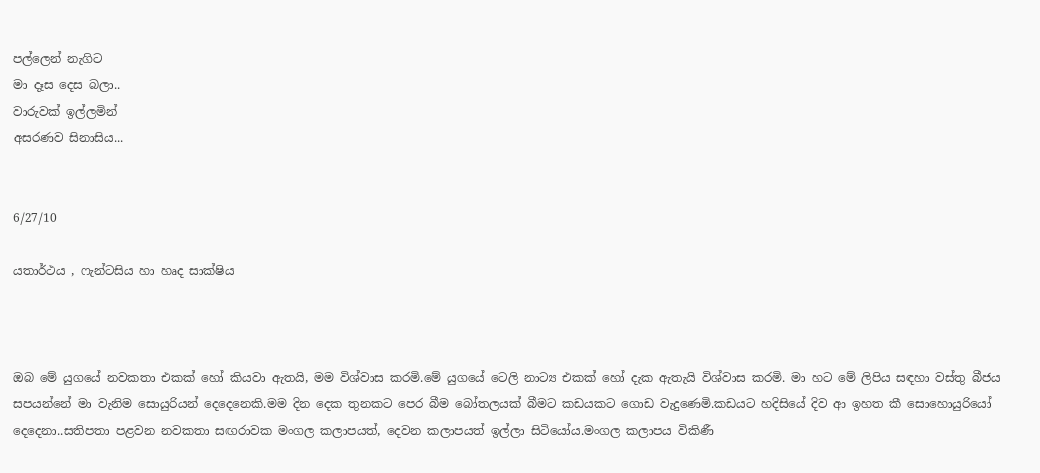පල්ලෙන් නැගිට
මා දෑස දෙස බලා..
වාරුවක් ඉල්ලමින්
අසරණව සිනාසිය...


6/27/10

යතාර්ථය , ෆැන්ටසිය හා හෘද සාක්ෂිය



ඔබ මේ යුගයේ නවකතා එකක් හෝ කියවා ඇතයි, මම විශ්වාස කරමි.මේ යුගයේ ටෙලි නාට්‍ය එකක් හෝ දැක ඇතැයි විශ්වාස කරමි. මා හට මේ ලිපිය සඳහා වස්තු බීජය සපයන්නේ මා වැනිම සොයුරියන් දෙදෙනෙකි.මම දින දෙක තුනකට පෙර බීම බෝතලයක් බීමට කඩයකට ගොඩ වැදුණෙමි.කඩයට හදිසියේ දිව ආ ඉහත කී සොහොයුරියෝ දෙදෙනා..සතිපතා පළවන නවකතා සඟරාවක මංගල කලාපයත්, දෙවන කලාපයත් ඉල්ලා සිටියෝය.මංගල කලාපය විකිණී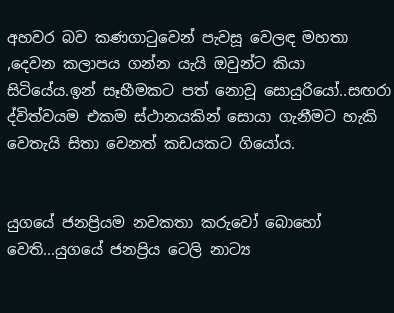අහවර බව කණගාටුවෙන් පැවසූ වෙලඳ මහතා ,දෙවන කලාපය ගන්න යැයි ඔවුන්ට කියා සිටියේය.ඉන් සෑහීමකට පත් නොවූ සොයුරියෝ..සඟරා ද්විත්වයම එකම ස්ථානයකින් සොයා ගැනීමට හැකි වෙතැයි සිතා වෙනත් කඩයකට ගියෝය.


යුගයේ ජනප්‍රියම නවකතා කරුවෝ බොහෝ වෙති...යුගයේ ජනප්‍රිය ටෙලි නාට්‍ය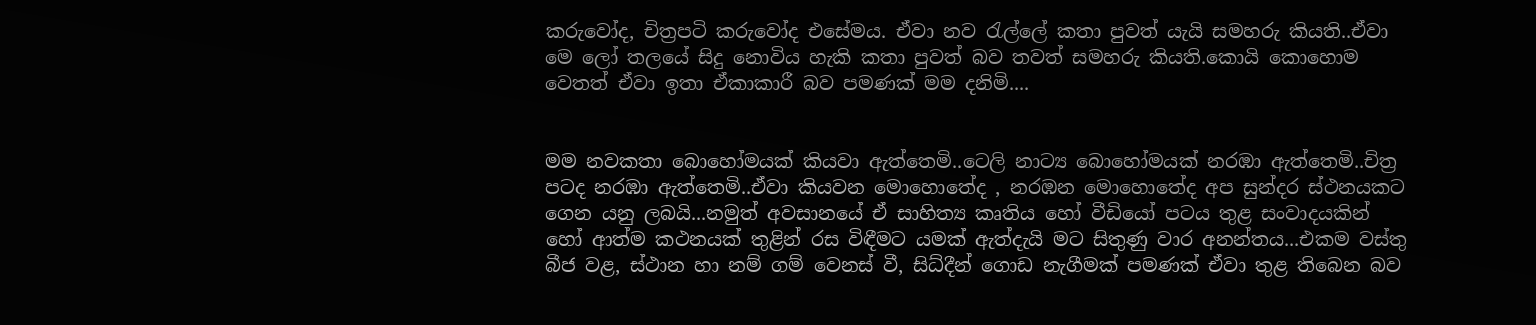කරුවෝද, චිත්‍රපටි කරුවෝද එසේමය. ඒවා නව රැල්ලේ කතා පුවත් යැයි සමහරු කියති..ඒවා මෙ ලෝ තලයේ සිදු නොවිය හැකි කතා පුවත් බව තවත් සමහරු කියති.කොයි කොහොම වෙතත් ඒවා ඉතා ඒකාකාරී බව පමණක් මම දනිමි....


මම නවකතා බොහෝමයක් කියවා ඇත්තෙමි..ටෙලි නාට්‍ය බොහෝමයක් නරඹා ඇත්තෙමි..චිත්‍ර පටද නරඹා ඇත්තෙමි..ඒවා කියවන මොහොතේද , නරඹන මොහොතේද අප සුන්දර ස්ථනයකට ගෙන යනු ලබයි...නමුත් අවසානයේ ඒ සාහිත්‍ය කෘතිය හෝ වීඩියෝ පටය තුළ සංවාදයකින් හෝ ආත්ම කථනයක් තුළින් රස විඳීමට යමක් ඇත්දැයි මට සිතුණු වාර අනන්තය...එකම වස්තු බීජ වළ, ස්ථාන හා නම් ගම් වෙනස් වී, සිධ්දීන් ගොඩ නැගීමක් පමණක් ඒවා තුළ තිබෙන බව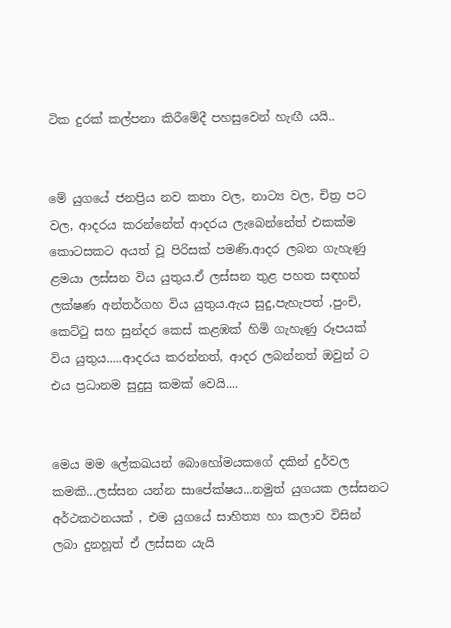ටික දුරක් කල්පනා කිරීමේදී පහසුවෙන් හැඟී යයි..


මේ යුගයේ ජනප්‍රිය නව කතා වල, නාට්‍ය වල, චිත්‍ර පට වල, ආදරය කරන්නේත් ආදරය ලැබෙන්නේත් එකක්ම කොටසකට අයත් වූ පිරිසක් පමණි.ආදර ලබන ගැහැණු ළමයා ලස්සන විය යුතුය.ඒ ලස්සන තුළ පහත සඳහන් ලක්ෂණ අන්තර්ගහ විය යුතුය.ඇය සුදු,පැහැපත් ,පුංචි, කෙට්ටු සහ සුන්දර කෙස් කළඹක් හිමි ගැහැණු රූපයක් විය යුතුය.....ආදරය කරන්නත්, ආදර ලබන්නත් ඔවුන් ට එය ප්‍රධානම සුදුසු කමක් වෙයි....


මෙය මම ලේකඛයන් බොහෝමයකගේ දකින් දුර්වල කමකි...ලස්සන යන්න සාපේක්ෂය...නමුත් යුගයක ලස්සනට අර්ථකථනයක් , එම යුගයේ සාහිත්‍ය හා කලාව විසින් ලබා දුනහූත් ඒ ලස්සන යැයි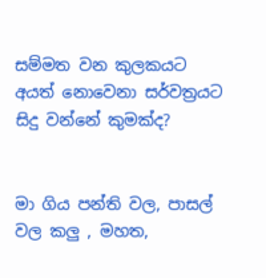සම්මත වන කුලකයට අයත් නොවෙනා සර්වත්‍රයට සිදු වන්නේ කුමක්ද?


මා ගිය පන්ති වල, පාසල් වල කලු , මහත,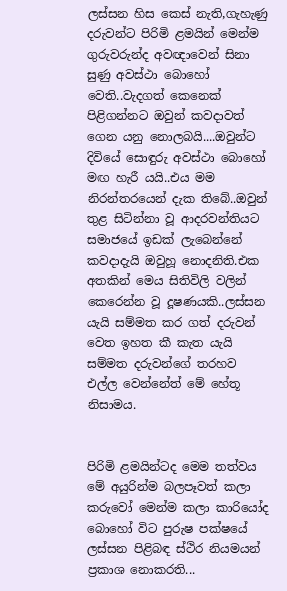ලස්සන හිස කෙස් නැති,ගැහැණු දරුවන්ට පිරිමි ළමයින් මෙන්ම ගුරුවරුන්ද අවඥාවෙන් සිනා සුණු අවස්ථා බොහෝ වෙති..වැදගත් කෙනෙක් පිළිගන්නට ඔවුන් කවදාවත් ගෙන යනු නොලබයි....ඔවුන්ට දිවියේ සොඳුරු අවස්ථා බොහෝ මඟ හැරී යයි..එය මම නිරන්තරයෙන් දැක තිබේ..ඔවුන් තුළ සිටින්නා වූ ආදරවන්තියට සමාජයේ ඉඩක් ලැබෙන්නේ කවදාදැයි ඔවුහූ නොදනිති.එක අතකින් මෙය සිතිවිලි වලින් කෙරෙන්න වූ දූෂණයකි..ලස්සන යැයි සම්මත කර ගත් දරුවන් වෙත ඉහත කී කැත යැයි සම්මත දරුවන්ගේ තරහව එල්ල වෙන්නේත් මේ හේතූ නිසාමය.


පිරිමි ළමයින්ටද මෙම තත්වය මේ අයුරින්ම බලපෑවත් කලා කරුවෝ මෙන්ම කලා කාරියෝද බොහෝ විට පුරුෂ පක්ෂයේ ලස්සන පිළිබඳ ස්ථිර නියමයන් ප්‍රකාශ නොකරති...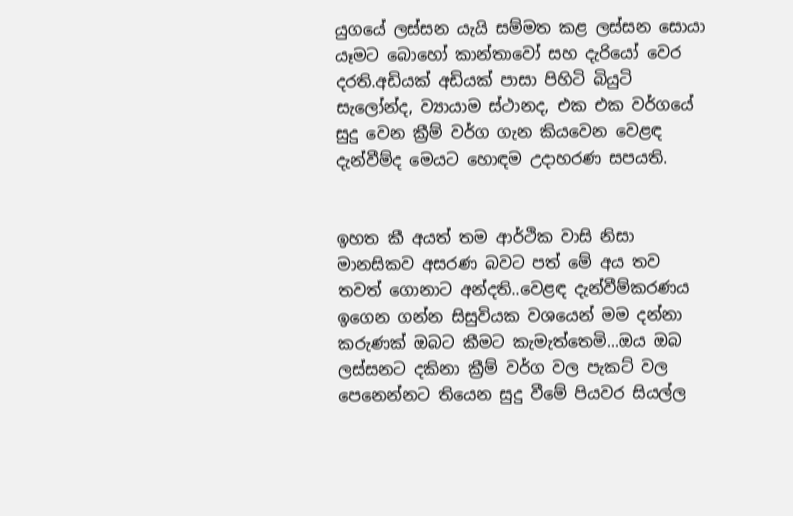යුගයේ ලස්සන යැයි සම්මත කළ ලස්සන සොයා යෑමට බොහෝ කාන්තාවෝ සහ දැරියෝ වෙර දරති.අඩියක් අඩියක් පාසා පිහිටි බියුටි සැලෝන්ද, ව්‍යායාම ස්ථානද, එක එක වර්ගයේ සුදු වෙන ක්‍රීම් වර්ග ගැන කියවෙන වෙළඳ දැන්වීම්ද මෙයට හොඳම උදාහරණ සපයති.


ඉහත කී අයත් තම ආර්ථික වාසි නිසා මානසිකව අසරණ බවට පත් මේ අය තව තවත් ගොනාට අන්දති..වෙළඳ දැන්වීම්කරණය ඉගෙන ගන්න සිසුවියක වශයෙන් මම දන්නා කරුණක් ඔබට කීමට කැමැත්තෙමි...ඔය ඔබ ලස්සනට දකිනා ක්‍රීම් වර්ග වල පැකට් වල පෙනෙන්නට තියෙන සුදු වීමේ පියවර සියල්ල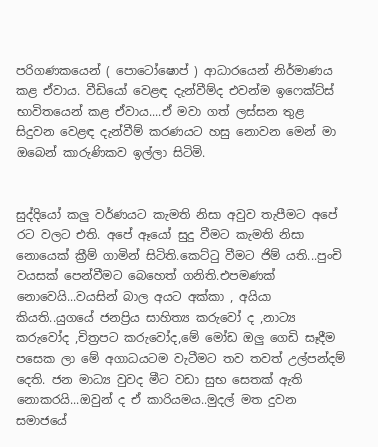පරිගණකයෙන් ( පොටෝෂොප් ) ආධාරයෙන් නිර්මාණය කළ ඒවාය. වීඩියෝ වෙළඳ දැන්වීම්ද එවන්ම ඉෆෙක්ට්ස් භාවිතයෙන් කළ ඒවාය....ඒ මවා ගත් ලස්සන තුළ සිදුවන වෙළඳ දැන්වීම් කරණයට හසු නොවන මෙන් මා ඔබෙන් කාරුණිකව ඉල්ලා සිටිමි.


සුද්දියෝ කලු වර්ණයට කැමති නිසා අවුව තැපීමට අපේ රට වලට එති. අපේ ඈයෝ සුදු වීමට කැමති නිසා නොයෙක් ක්‍රීම් ගාමින් සිටිති.කෙට්ටු වීමට ජිම් යති...පුංචි වයසක් පෙන්වීමට බෙහෙත් ගනිති.එපමණක් නොවෙයි...වයසින් බාල අයට අක්කා , අයියා කියති..යුගයේ ජනප්‍රිය සාහිත්‍ය කරුවෝ ද ,නාට්‍ය කරුවෝද ,චිත්‍රපට කරුවෝද,මේ මෝඩ ඔලු ගෙඩි සෑදීම පසෙක ලා මේ අගාධයටම වැටීමට තව තවත් උල්පන්දම් දෙති. ජන මාධ්‍ය වුවද මීට වඩා සුභ සෙතක් ඇති නොකරයි...ඔවුන් ද ඒ කාරියමය..මුදල් මත දුවන සමාජයේ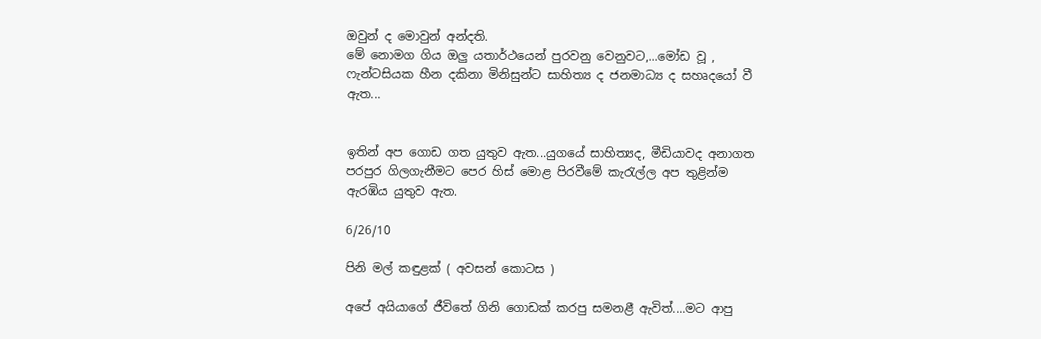ඔවුන් ද මොවුන් අන්දති.
මේ නොමග ගිය ඔලු යතාර්ථයෙන් පුරවනු වෙනුවට,...මෝඩ වූ , ෆැන්ටසියක හීන දකිනා මිනිසුන්ට සාහිත්‍ය ද ජනමාධ්‍ය ද සහෘදයෝ වී ඇත...


ඉතින් අප ගොඩ ගත යුතුව ඇත...යුගයේ සාහිත්‍යද, මීඩියාවද අනාගත පරපුර ගිලගැනීමට පෙර හිස් මොළ පිරවීමේ කැරැල්ල අප තුළින්ම ඇරඹිය යුතුව ඇත.

6/26/10

පිනි මල් කඳුළක් ( අවසන් කොටස )

අපේ අයියාගේ ජීවිතේ ගිනි ගොඩක් කරපු සමනළී ඇවිත්....මට ආපු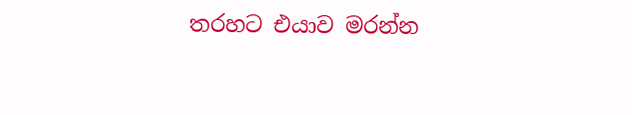තරහට එයාව මරන්න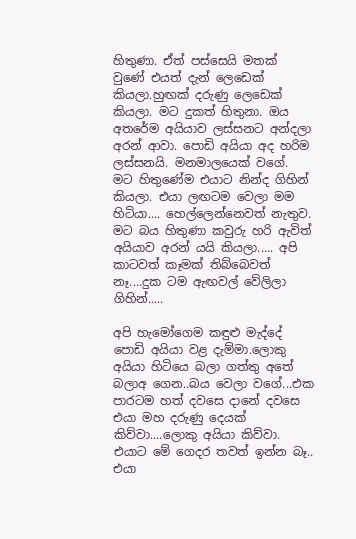හිතුණා. ඒත් පස්සෙයි මතක් වුණේ එයත් දැන් ලෙඩෙක් කියලා.හුඟක් දරුණු ලෙඩෙක් කියලා. මට දුකත් හිතුනා. ඔය අතරේම අයියාව ලස්සනට අන්දලා අරන් ආවා. පොඩි අයියා අද හරිම ලස්සනයි. මනමාලයෙක් වගේ. මට හිතුණේම එයාට නින්ද ගිහින් කියලා. එයා ලඟටම වෙලා මම හිටියා.... හෙල්ලෙන්නෙවත් නැතුව. මට බය හිතුණා කවුරු හරි ඇවිත් අයියාව අරන් යයි කියලා..... අපි කාටවත් කෑමක් තිබ්බෙවත් නෑ....දුක ටම ඇඟවල් වේලිලා ගිහින්.....

අපි හැමෝගෙම කඳුළු මැද්දේ පොඩි අයියා වළ දැම්මා.ලොකු අයියා හිටියෙ බලා ගත්තු අතේ බලාඅ ගෙන..බය වෙලා වගේ...එක පාරටම හත් දවසෙ දානේ දවසෙ එයා මහ දරුණු දෙයක් කිව්වා....ලොකු අයියා කිව්වා. එයාට මේ ගෙදර තවත් ඉන්න බෑ.. එයා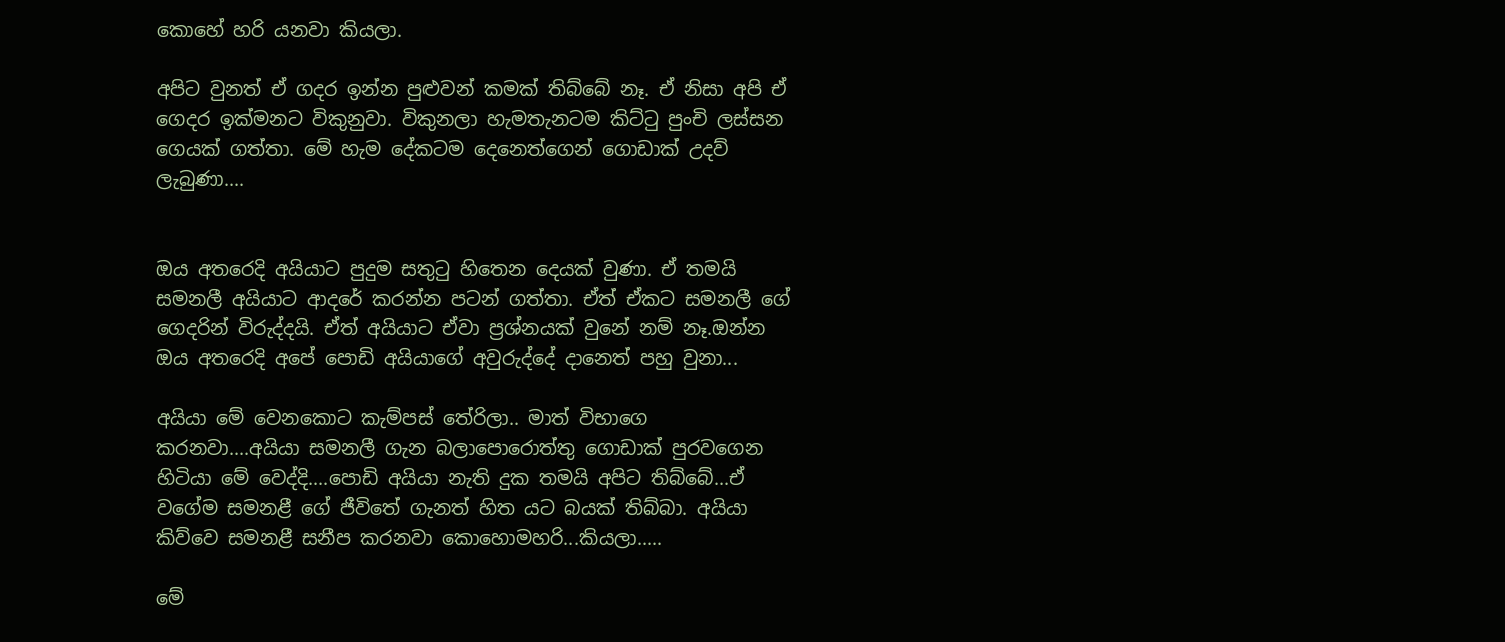කොහේ හරි යනවා කියලා.

අපිට වුනත් ඒ ගදර ඉන්න පුළුවන් කමක් තිබ්බේ නෑ. ඒ නිසා අපි ඒ ගෙදර ඉක්මනට විකුනුවා. විකුනලා හැමතැනටම කිට්ටු පුංචි ලස්සන ගෙයක් ගත්තා. මේ හැම දේකටම දෙනෙත්ගෙන් ගොඩාක් උදව් ලැබුණා....


ඔය අතරෙදි අයියාට පුදුම සතුටු හිතෙන දෙයක් වුණා. ඒ තමයි සමනලී අයියාට ආදරේ කරන්න පටන් ගත්තා. ඒත් ඒකට සමනලී ගේ ගෙදරින් විරුද්දයි. ඒත් අයියාට ඒවා ප්‍රශ්නයක් වුනේ නම් නෑ.ඔන්න ඔය අතරෙදි අපේ පොඩි අයියාගේ අවුරුද්දේ දානෙත් පහු වුනා...

අයියා මේ වෙනකොට කැම්පස් තේරිලා.. මාත් විභාගෙ කරනවා....අයියා සමනලී ගැන බලාපොරොත්තු ගොඩාක් පුරවගෙන හිටියා මේ වෙද්දි....පොඩි අයියා නැති දුක තමයි අපිට තිබ්බේ...ඒ වගේම සමනළී ගේ ජීවිතේ ගැනත් හිත යට බයක් තිබ්බා. අයියා කිව්වෙ සමනළී සනීප කරනවා කොහොමහරි...කියලා.....

මේ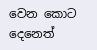වෙන කොට දෙනෙත්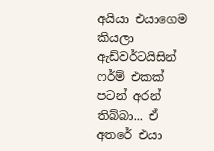අයියා එයාගෙම කියලා ඇඩ්වර්ටයිසින් ෆර්ම් එකක් පටන් අරන් තිබ්බා... ඒ අතරේ එයා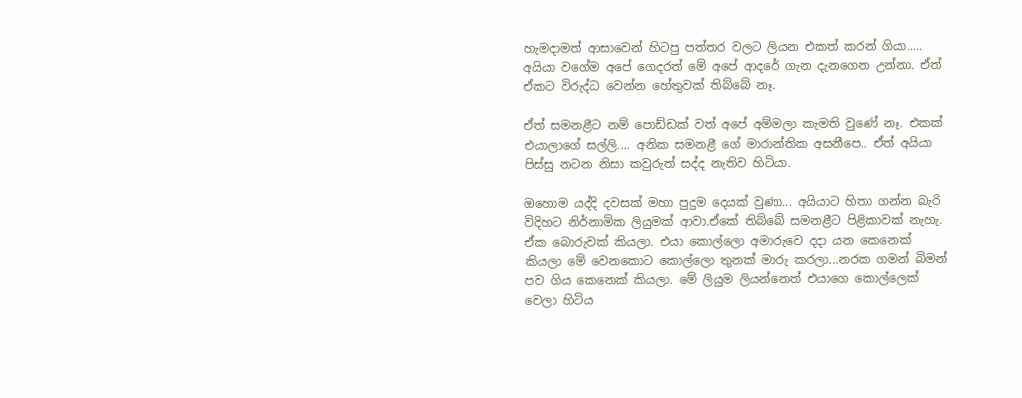හැමදාමත් ආසාවෙන් හිටපු පත්තර වලට ලියන එකත් කරන් ගියා..... අයියා වගේම අපේ ගෙදරත් මේ අපේ ආදරේ ගැන දැනගෙන උන්නා. ඒත් ඒකට විරුද්ධ වෙන්න හේතුවක් තිබ්බේ නෑ.

ඒත් සමනළීට නම් පොඩ්ඩක් වත් අපේ අම්මලා කැමති වුණේ නෑ. එකක් එයාලාගේ සල්ලි.... අනික සමනළී ගේ මාරාන්තික අසනීපෙ.. ඒත් අයියා පිස්සු නටන නිසා කවුරුත් සද්ද නැතිව හිටියා.

ඔහොම යද්දි දවසක් මහා පුදුම දෙයක් වුණා... අයියාට හිතා ගන්න බැරි විදිහට නිර්නාමික ලියුමක් ආවා.ඒකේ තිබ්බේ සමනළීට පිළිකාවක් නැහැ. ඒක බොරුවක් කියලා. එයා කොල්ලො අමාරුවෙ දදා යන කෙනෙක් කියලා මේ වෙනකොට කොල්ලො තුනක් මාරු කරලා...නරක ගමන් බිමන් පව ගිය කෙනෙක් කියලා. මේ ලියුම ලියන්නෙත් එයාගෙ කොල්ලෙක් වෙලා හිටිය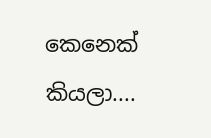කෙනෙක් කියලා....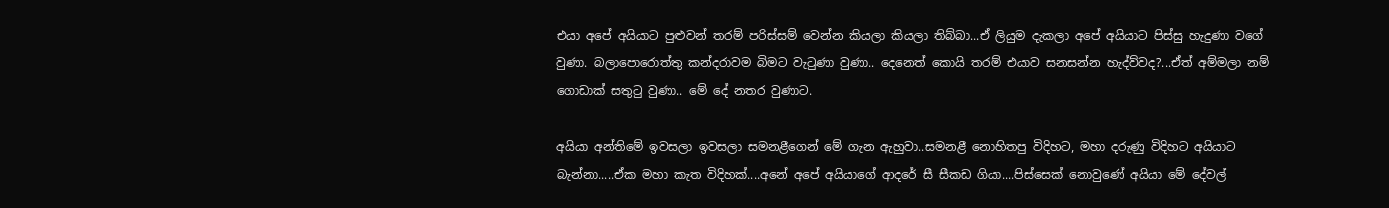එයා අපේ අයියාට පුළුවන් තරම් පරිස්සම් වෙන්න කියලා කියලා තිබ්බා...ඒ ලියුම දැකලා අපේ අයියාට පිස්සු හැදුණා වගේ වුණා. බලාපොරොත්තු කන්දරාවම බිමට වැටුණා වුණා.. දෙනෙත් කොයි තරම් එයාව සනසන්න හැද්ව්වද?...ඒත් අම්මලා නම් ගොඩාක් සතුටු වුණා.. මේ දේ නතර වුණාට.

අයියා අන්තිමේ ඉවසලා ඉවසලා සමනළීගෙන් මේ ගැන ඇහුවා..සමනළී නොහිතපු විදිහට, මහා දරුණු විදිහට අයියාට බැන්නා.....ඒක මහා කැත විදිහක්....අනේ අපේ අයියාගේ ආදරේ සී සීකඩ ගියා....පිස්සෙක් නොවුණේ අයියා මේ දේවල්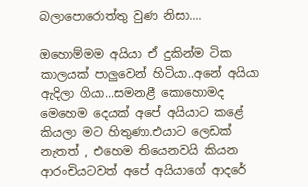බලාපොරොත්තු වුණ නිසා....

ඔහොම්මම අයියා ඒ දුකින්ම ටික කාලයක් පාලුවෙන් හිටියා..අනේ අයියා ඇදිලා ගියා...සමනළී කොහොමද මෙහෙම දෙයක් අපේ අයියාට කළේ කියලා මට හිතුණා.එයාට ලෙඩක් නැතත් , එහෙම තියෙනවයි කියන ආරංචියටවත් අපේ අයියාගේ ආදරේ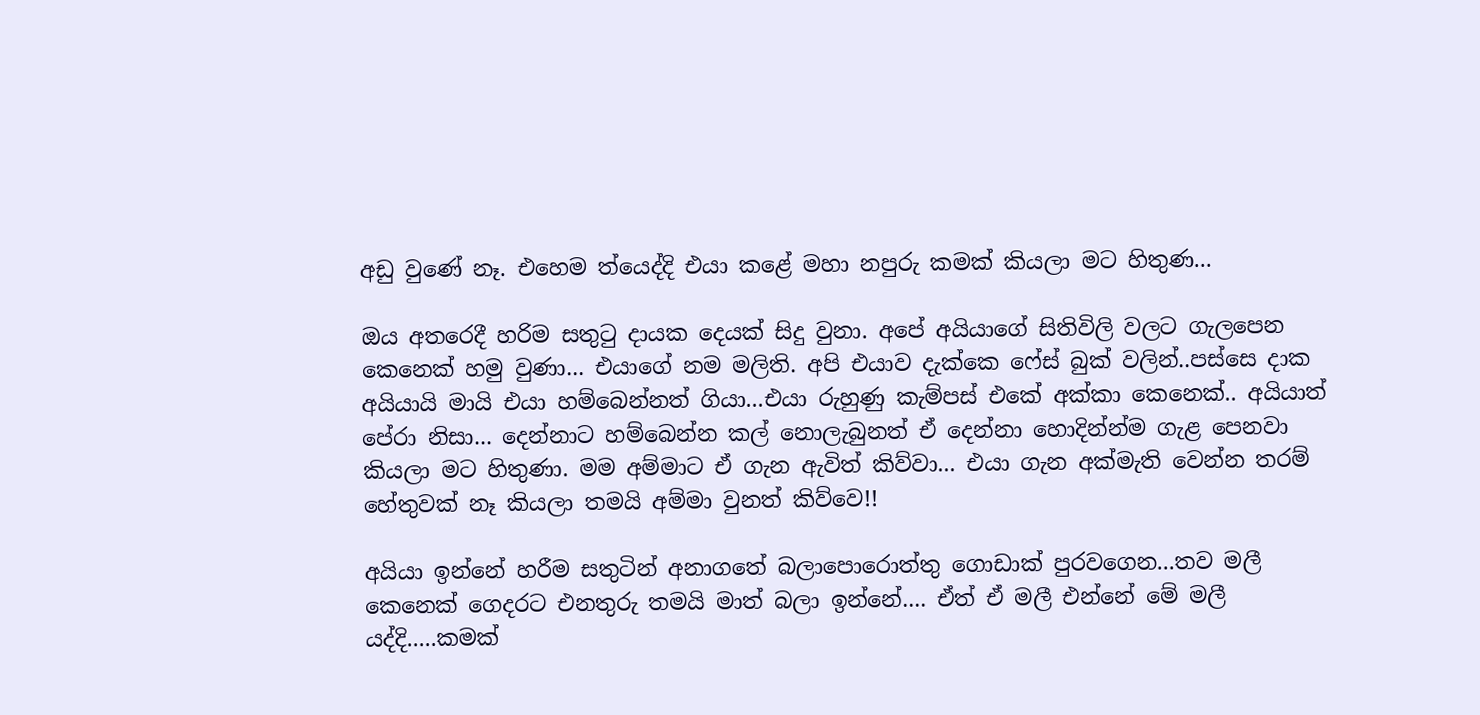අඩු වුණේ නෑ. එහෙම ත්යෙද්දි එයා කළේ මහා නපුරු කමක් කියලා මට හිතුණ...

ඔය අතරෙදී හරිම සතුටු දායක දෙයක් සිදු වුනා. අපේ අයියාගේ සිතිවිලි වලට ගැලපෙන කෙනෙක් හමු වුණා... එයාගේ නම මලිති. අපි එයාව දැක්කෙ ෆේස් බුක් වලින්..පස්සෙ දාක අයියායි මායි එයා හම්බෙන්නත් ගියා...එයා රුහුණු කැම්පස් එකේ අක්කා කෙනෙක්.. අයියාත් පේරා නිසා... දෙන්නාට හම්බෙන්න කල් නොලැබුනත් ඒ දෙන්නා හොදින්න්ම ගැළ පෙනවා කියලා මට හිතුණා. මම අම්මාට ඒ ගැන ඇවිත් කිව්වා... එයා ගැන අක්මැති වෙන්න තරම් හේතුවක් නෑ කියලා තමයි අම්මා වුනත් කිව්වෙ!!

අයියා ඉන්නේ හරීම සතුටින් අනාගතේ බලාපොරොත්තු ගොඩාක් පුරවගෙන...තව මලී කෙනෙක් ගෙදරට එනතුරු තමයි මාත් බලා ඉන්නේ.... ඒත් ඒ මලී එන්නේ මේ මලී යද්දි.....කමක්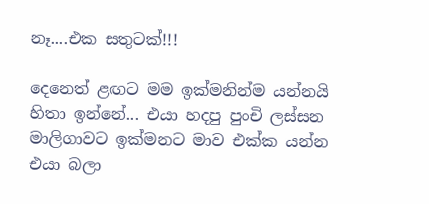නෑ....එක සතුටක්!!!

දෙනෙත් ළඟට මම ඉක්මනින්ම යන්නයි හිතා ඉන්නේ... එයා හදපු පුංචි ලස්සන මාලිගාවට ඉක්මනට මාව එක්ක යන්න එයා බලා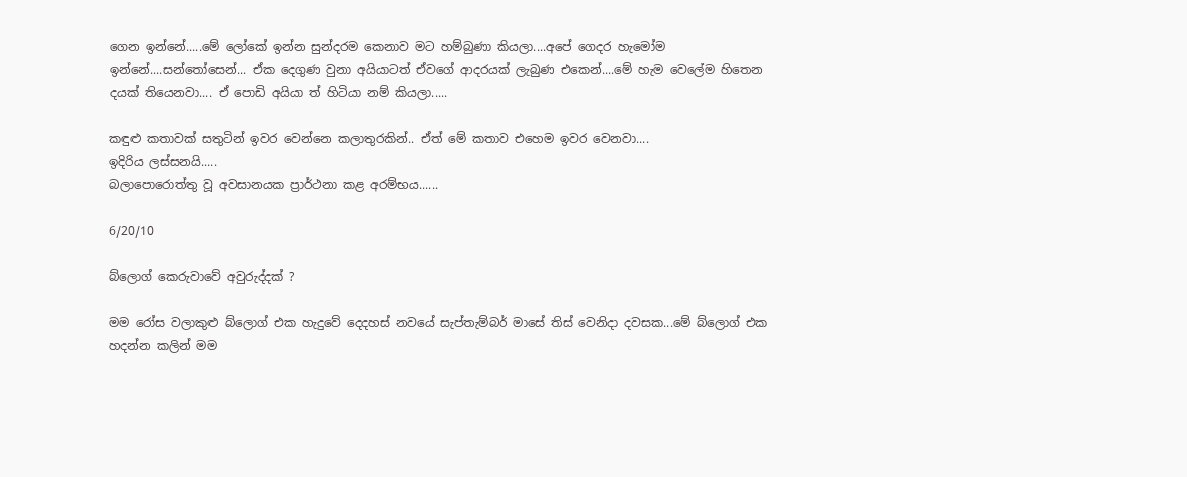ගෙන ඉන්නේ.....මේ ලෝකේ ඉන්න සුන්දරම කෙනාව මට හම්බුණා කියලා....අපේ ගෙදර හැමෝම ඉන්නේ....සන්තෝසෙන්... ඒක දෙගුණ වුනා අයියාටත් ඒවගේ ආදරයක් ලැබුණ එකෙන්....මේ හැම වෙලේම හිතෙන දයක් තියෙනවා.... ඒ පොඩි අයියා ත් හිටියා නම් කියලා.....

කඳුළු කතාවක් සතුටින් ඉවර වෙන්නෙ කලාතුරකින්.. ඒත් මේ කතාව එහෙම ඉවර වෙනවා....
ඉදිරිය ලස්සනයි.....
බලාපොරොත්තු වූ අවසානයක ප්‍රාර්ථනා කළ අරම්භය......

6/20/10

බ්ලොග් කෙරුවාවේ අවුරුද්දක් ?

මම රෝස වලාකුළු බ්ලොග් එක හැදුවේ දෙදහස් නවයේ සැප්තැම්බර් මාසේ තිස් වෙනිදා දවසක...මේ බ්ලොග් එක හදන්න කලින් මම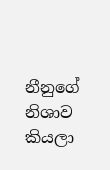නීනුගේ නිශාව කියලා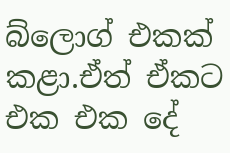බ්ලොග් එකක් කළා.ඒත් ඒකට එක එක දේ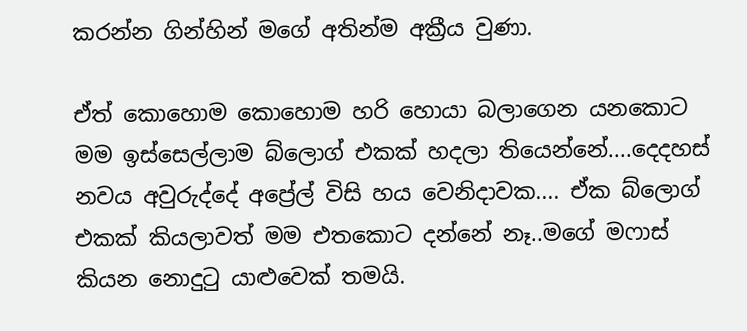කරන්න ගින්හින් මගේ අතින්ම අක්‍රීය වුණා.

ඒත් කොහොම කොහොම හරි හොයා බලාගෙන යනකොට මම ඉස්සෙල්ලාම බ්ලොග් එකක් හදලා තියෙන්නේ....දෙදහස් නවය අවුරුද්දේ අප්‍රේල් විසි හය වෙනිදාවක.... ඒක බ්ලොග් එකක් කියලාවත් මම එතකොට දන්නේ නෑ..මගේ මෆාස් කියන නොදුටු යාළුවෙක් තමයි.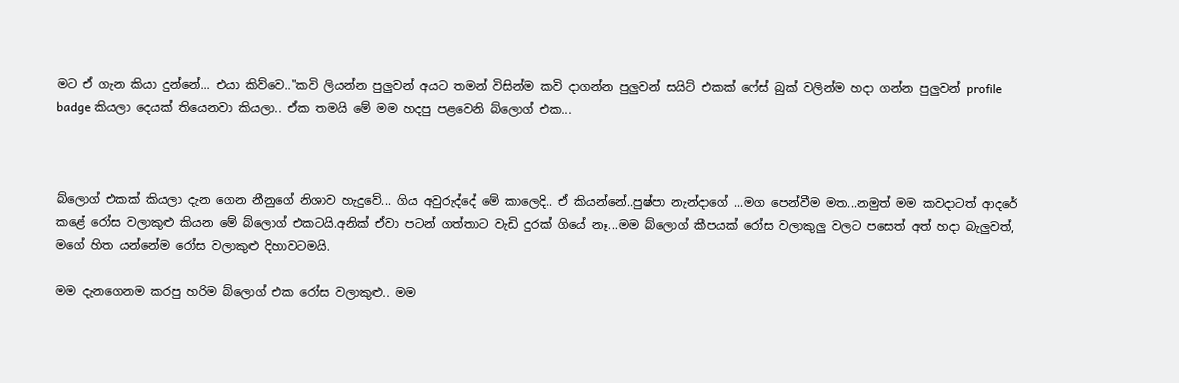මට ඒ ගැන කියා දුන්නේ... එයා කිව්වෙ.."කවි ලියන්න පුලුවන් අයට තමන් විසින්ම කවි දාගන්න පුලුවන් සයිට් එකක් ෆේස් බුක් වලින්ම හදා ගන්න පුලුවන් profile badge කියලා දෙයක් තියෙනවා කියලා.. ඒක තමයි මේ මම හදපු පළවෙනි බ්ලොග් එක...



බ්ලොග් එකක් කියලා දැන ගෙන නීනුගේ නිශාව හැදුවේ... ගිය අවුරුද්දේ මේ කාලෙදි.. ඒ කියන්නේ..පුෂ්පා නැන්දාගේ ...මග පෙන්වීම මත...නමුත් මම කවදාටත් ආදරේ කළේ රෝස වලාකුළු කියන මේ බ්ලොග් එකටයි.අනික් ඒවා පටන් ගත්තාට වැඩි දුරක් ගියේ නෑ...මම බ්ලොග් කීපයක් රෝස වලාකුලු වලට පසෙත් අත් හදා බැලුවත්, මගේ හිත යන්නේම රෝස වලාකුළු දිහාවටමයි.

මම දැනගෙනම කරපු හරිම බ්ලොග් එක රෝස වලාකුළු.. මම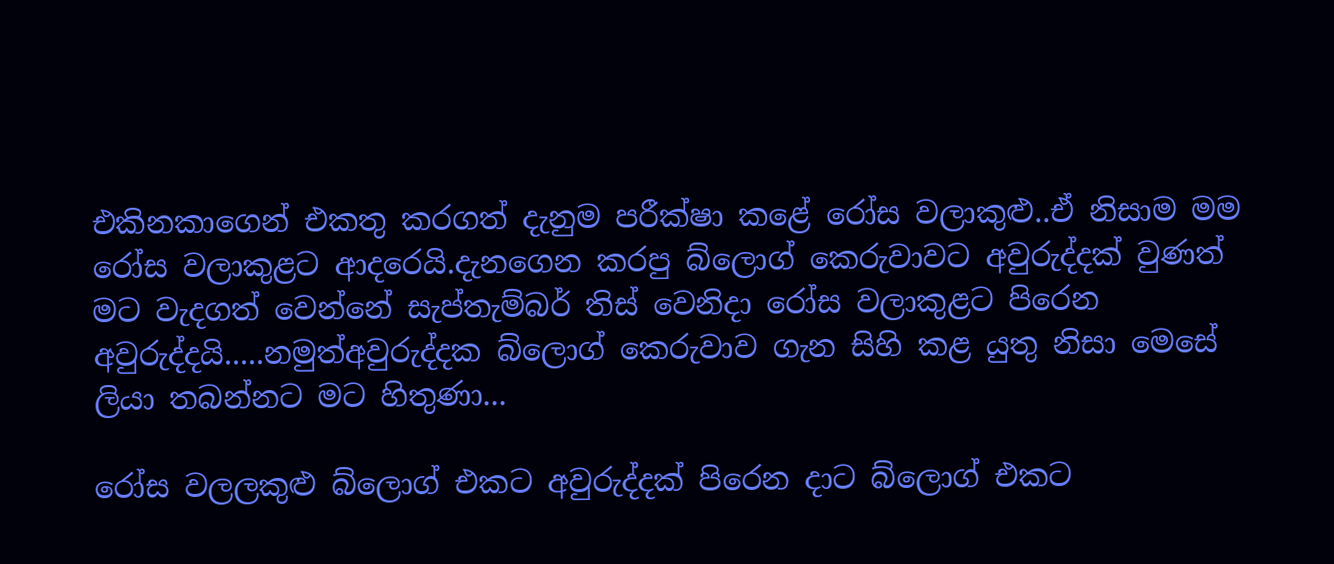එකිනකාගෙන් එකතු කරගත් දැනුම පරීක්ෂා කළේ රෝස වලාකුළු..ඒ නිසාම මම රෝස වලාකුළට ආද‍රෙයි.දැනගෙන කරපු බ්ලොග් කෙරුවාවට අවුරුද්දක් වුණත් මට වැදගත් වෙන්නේ සැප්තැම්බර් තිස් වෙනිදා රෝස වලාකුළට පිරෙන අවුරුද්දයි.....නමුත්අවුරුද්දක බ්ලොග් කෙරුවාව ගැන සිහි කළ යුතු නිසා මෙසේ ලියා තබන්නට මට හිතුණා...

රෝස වලලකුළු බ්ලොග් එකට අවුරුද්දක් පිරෙන දාට බ්ලොග් එකට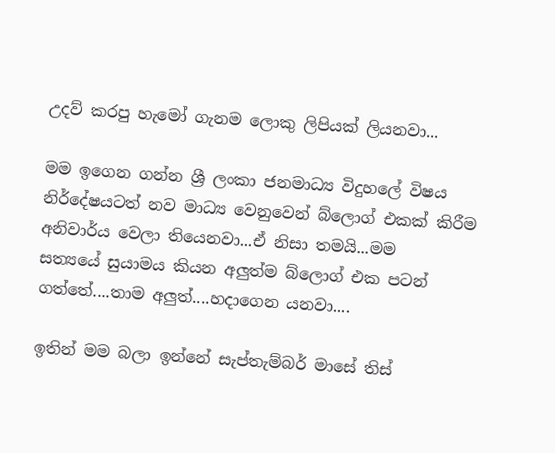උදව් කරපු හැමෝ ගැනම ලොකු ලිපියක් ලියනවා...

මම ඉගෙන ගන්න ශ්‍රී ලංකා ජනමාධ්‍ය විදුහලේ විෂය නිර්දේෂයටත් නව මාධ්‍ය වෙනුවෙන් බ්ලොග් එකක් කිරීම අනිවාර්ය වෙලා තියෙනවා...ඒ නිසා තමයි...මම
සත්‍යයේ සුයාමය කියන අලුත්ම බ්ලොග් එක පටන් ගත්තේ....තාම අලුත්....හදාගෙන යනවා....

ඉතින් මම බලා ඉන්නේ සැප්තැම්බර් මාසේ තිස්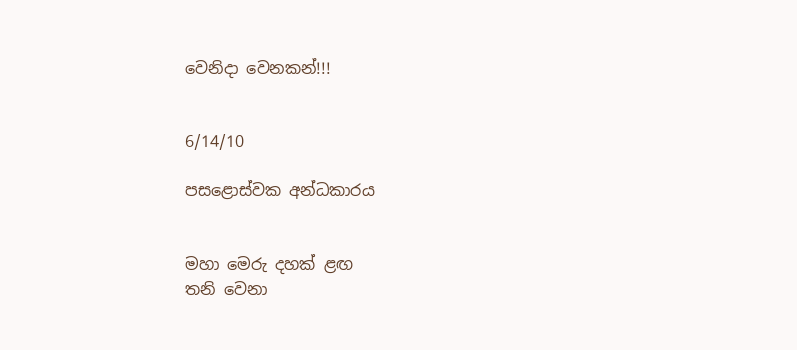වෙනිදා වෙනකන්!!!


6/14/10

පසළොස්වක අන්ධකාරය


මහා මෙරු දහක් ළඟ
තනි වෙනා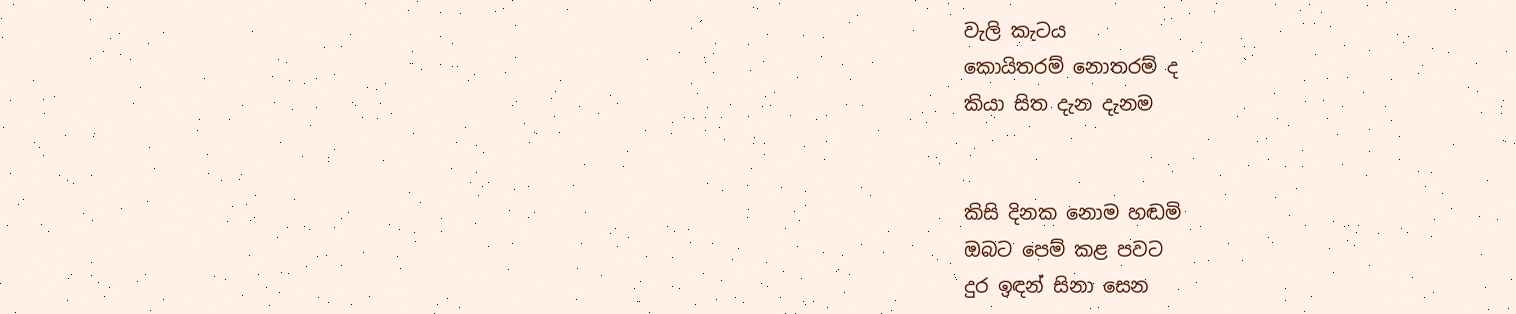වැලි කැටය
කොයිතරම් නොතරම් ද
කියා සිත දැන දැනම


කිසි දිනක නොම හඬමි
ඔබට පෙම් කළ පවට
දුර ඉඳන් සිනා සෙන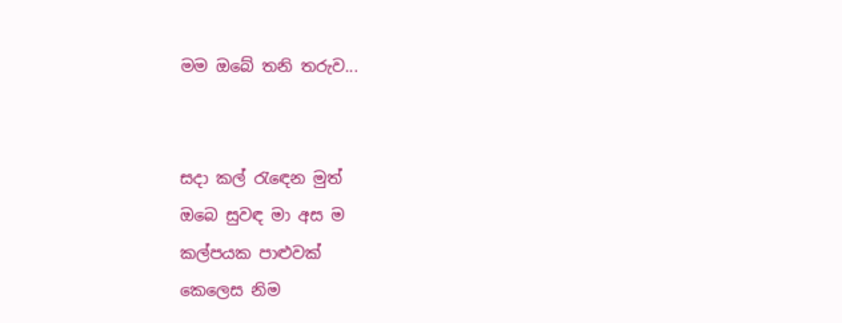මම ඔබේ තනි තරුව...


සදා කල් රැඳෙන මුත්
ඔබෙ සුවඳ මා අස ම
කල්පයක පාළුවක්
කෙලෙස නිම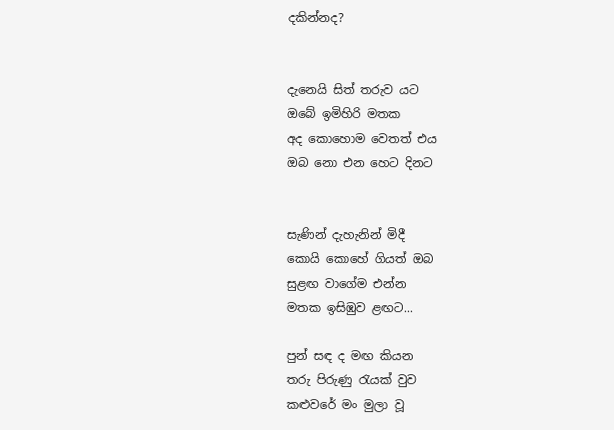දකින්නද?


දැනෙයි සිත් තරුව යට
ඔබේ ඉමිහිරි මතක
අද කොහොම වෙතත් එය
ඔබ නො එන හෙට දිනට


සැණින් දැහැනින් මිදී
කොයි කොහේ ගියත් ඔබ
සුළඟ වාගේම එන්න
මතක ඉසිඹුව ළඟට...

පුන් සඳ ද මඟ කියන
තරු පිරුණු රැයක් වුව
කළුවරේ මං මුලා වූ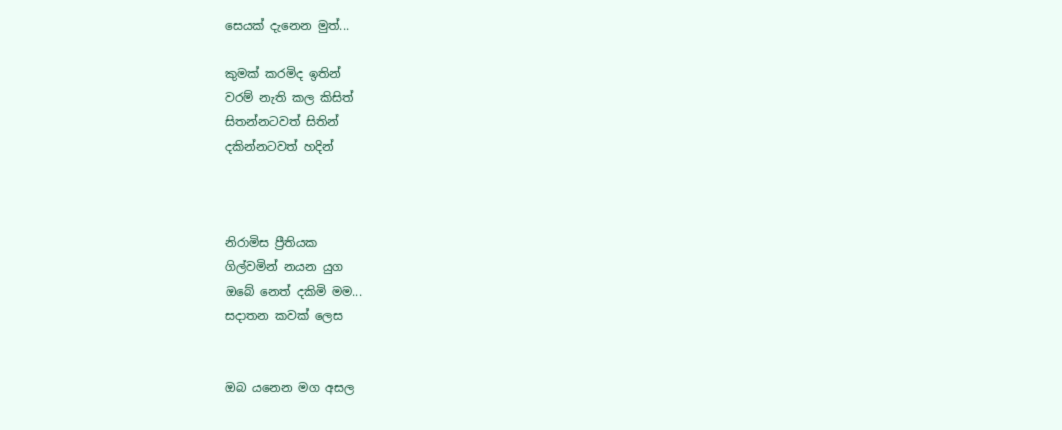සෙයක් දැනෙන මුත්...

කුමක් කරමිද ඉතින්
වරම් නැති කල කිසිත්
සිතන්නටවත් සිතින්
දකින්නටවත් හදින්



නිරාමිස ප්‍රීතියක
ගිල්වමින් නයන යුග
ඔබේ නෙත් දකිමි මම...
සදාතන කවක් ලෙස


ඔබ යනෙන මග අසල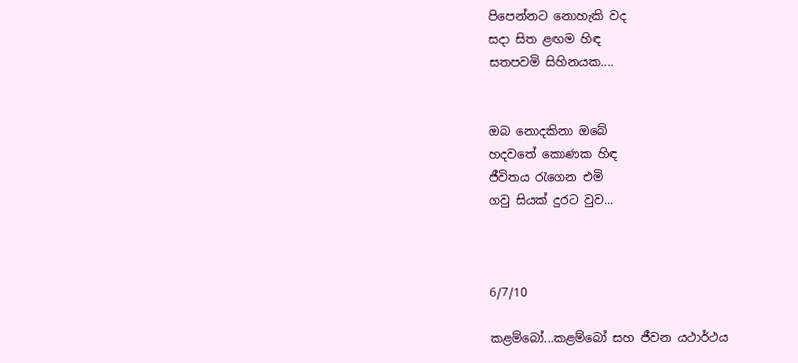පිපෙන්නට නොහැකි වද
සදා සිත ළඟම හිඳ
සතපවමි සිහිනයක....


ඔබ නොදකිනා ඔබේ
හදවතේ කොණක හිඳ
ජීවිතය රැගෙන එමි
ගවු සියක් දුරට වුව...



6/7/10

කළම්බෝ...කළම්බෝ සහ ජීවන යථාර්ථය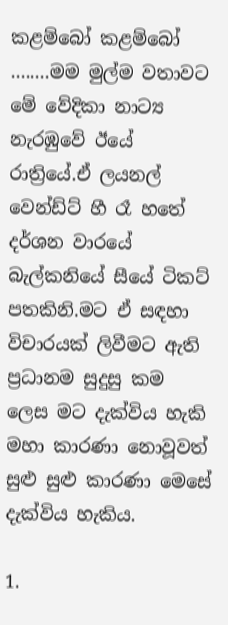කළම්බෝ කළම්බෝ ........මම මුල්ම වතාවට මේ වේදිකා නාට්‍ය නැරඹුවේ ඊයේ රාත්‍රියේ.ඒ ලයනල් වෙන්ඩ්ට් හී රෑ හතේ දර්ශන වාරයේ බැල්කනියේ සීයේ ටිකට් පතකිනි.මට ඒ සඳහා විචාරයක් ලිවීමට ඇති ප්‍රධානම සුදුසු කම ලෙස මට දැක්විය හැකි මහා කාරණා නොවූවත් සුළු සුළු කාරණා මෙසේ දැක්විය හැකිය.

1.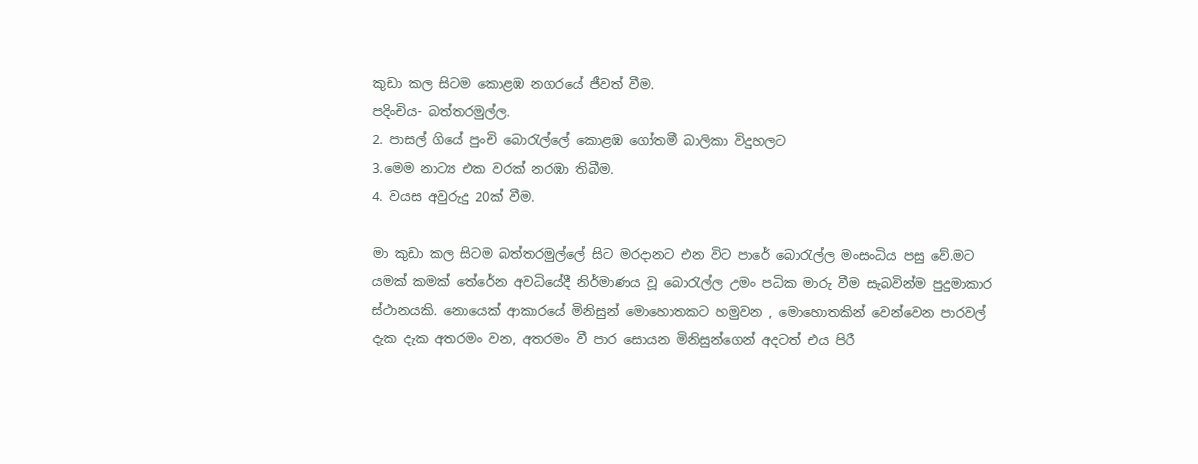කුඩා කල සිටම කොළඹ නගරයේ ජීවත් වීම.
පදිංචිය- බත්තරමුල්ල.
2. පාසල් ගියේ පුංචි බොරැල්ලේ කොළඹ ගෝතමී බාලිකා විදුහලට
3.මෙම නාට්‍ය එක වරක් නරඹා තිබීම.
4. වයස අවුරුදු 20ක් වීම.

මා කුඩා කල සිටම බත්තරමුල්ලේ සිට මරදානට එන විට පාරේ බොරැල්ල මංසංධිය පසු වේ.මට යමක් කමක් තේරේන අවධියේදී නිර්මාණය වූ බොරැල්ල උමං පධික මාරු වීම සැබවින්ම පුදුමාකාර ස්ථානයකි. නොයෙක් ආකාරයේ මිනිසුන් මොහොතකට හමුවන , මොහොතකින් වෙන්වෙන පාරවල් දැක දැක අතරමං වන, අතරමං වී පාර සොයන මිනිසුන්ගෙන් අදටත් එය පිරී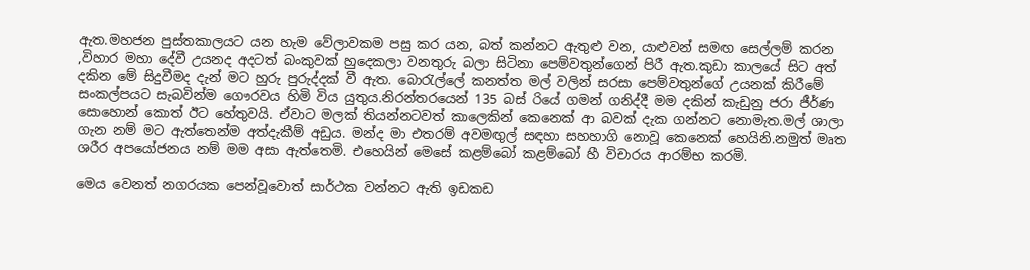ඇත.මහජන පුස්තකාලයට යන හැම වේලාවකම පසු කර යන, බත් කන්නට ඇතුළු වන, යාළුවන් සමඟ සෙල්ලම් කරන ,විහාර මහා දේවී උයනද අදටත් බංකුවක් හුදෙකලා වනතුරු බලා සිටිනා පෙම්වතුන්ගෙන් පිරී ඇත.කුඩා කාලයේ සිට අත් දකින මේ සිදුවීමද දැන් මට හුරු පුරුද්දක් වී ඇත. බොරැල්ලේ කනත්ත මල් වලින් සරසා පෙම්වතුන්ගේ උයනක් කිරීමේ සංකල්පයට සැබවින්ම ගෞරවය හිමි විය යුතුය.නිරන්තරයෙන් 135 බස් රියේ ගමන් ගනිද්දී මම දකින් කැඩුනු ජරා ජීර්ණ සොහොන් කොත් ඊට හේතුවයි. ඒවාට මලක් තියන්නටවත් කාලෙකින් කෙනෙක් ආ බවක් දැක ගන්නට නොමැත.මල් ශාලා ගැන නම් මට ඇත්තෙන්ම අත්දැකීම් අඩුය. මන්ද මා එතරම් අවමඟුල් සඳහා සහහාගි නොවූ කෙනෙක් හෙයිනි.නමුත් මෘත ශරීර අපයෝජනය නම් මම අසා ඇත්තෙමි. එහෙයින් මෙසේ කළම්බෝ කළම්බෝ හී විචාරය ආරම්භ කරමි.

මෙය වෙනත් නගරයක පෙන්වූවොත් සාර්ථක වන්නට ඇති ඉඩකඩ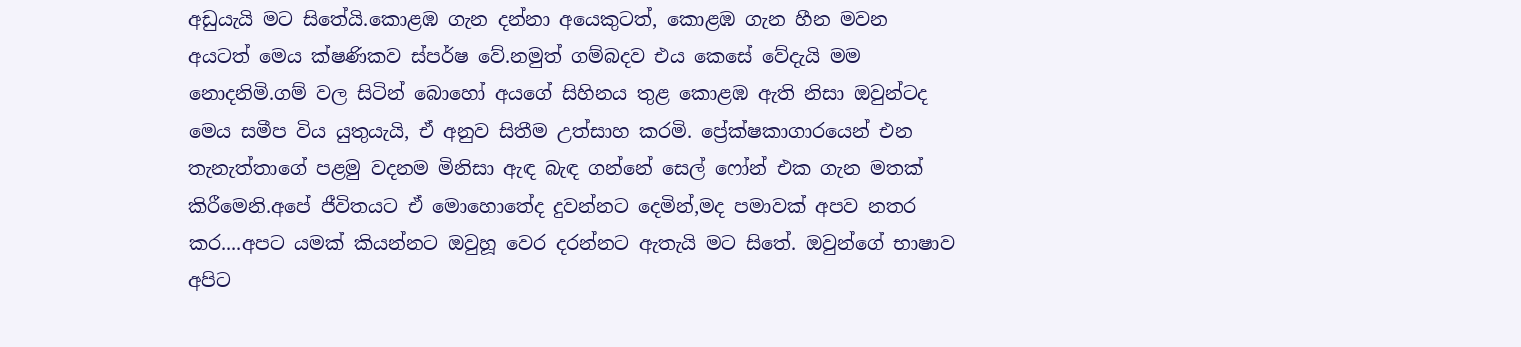අඩුයැයි මට සිතේයි.කොළඹ ගැන දන්නා අයෙකුටත්, කොළඹ ගැන හීන මවන අයටත් මෙය ක්ෂණිකව ස්පර්ෂ වේ.නමුත් ගම්බදව එය කෙසේ වේදැයි මම නොදනිමි.ගම් වල සිටින් බොහෝ අයගේ සිහිනය තුළ කොළඹ ඇති නිසා ඔවුන්ටද මෙය සමීප විය යුතුයැයි, ඒ අනුව සිතීම උත්සාහ කරමි. ප්‍රේක්ෂකාගාරයෙන් එන තැනැත්තාගේ පළමු වදනම මිනිසා ඇඳ බැඳ ගන්නේ සෙල් ෆෝන් එක ගැන මතක් කිරීමෙනි.අපේ ජීවිතයට ඒ මොහොතේද දුවන්නට දෙමින්,මද පමාවක් අපව නතර කර....අපට යමක් කියන්නට ඔවුහූ වෙර දරන්නට ඇතැයි මට සිතේ. ඔවුන්ගේ භාෂාව අපිට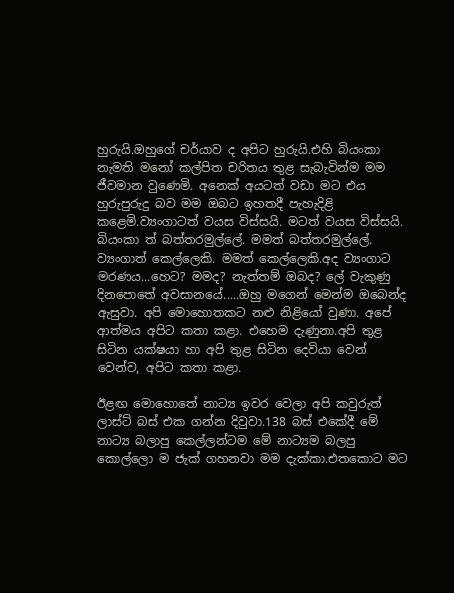හුරුයි.ඔහුගේ චර්යාව ද අපිට හුරුයි.එහි බියංකා නැමති මනෝ කල්පිත චරිතය තුළ සැබැවින්ම මම ජීවමාන වුණෙමි. අනෙක් අයටත් වඩා මට එය හුරුපුරුදු බව මම ඔබට ඉහතදී පැහැදිළි කළෙමි.ව්‍යංගාටත් වයස විස්සයි. මටත් වයස විස්සයි. බියංකා ත් බත්තරමුල්ලේ. මමත් බත්තරමුල්ලේ. ව්‍යංගාත් කෙල්ලෙකි. මමත් කෙල්ලෙකි.අද ව්‍යංගාට මරණය...හෙට? මමද? නැත්තම් ඔබද? ලේ වැකුණු දිනපොතේ අවසානයේ.....ඔහු මගෙන් මෙන්ම ඔබෙන්ද ඇසුවා. අපි මොහොතකට නළු නිළියෝ වුණා. අපේ ආත්මය අපිට කතා කළා. එහෙම දැණුනා.අපි තුළ සිටින යක්ෂයා හා අපි තුළ සිටින දෙවියා වෙන් වෙන්ව, අපිට කතා කළා.

ඊළඟ මොහොතේ නාට්‍ය ඉවර වෙලා අපි කවුරුත් ලාස්ට් බස් එක ගන්න දිවුවා.138 බස් එකේදී මේ නාට්‍ය බලාපු කෙල්ලන්ටම මේ නාට්‍යම බලපු කොල්ලො ම ජැක් ගහනවා මම දැක්කා.එතකොට මට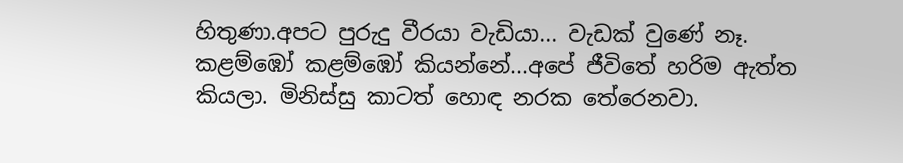හිතුණා.අපට පුරුදු වීරයා වැඩියා... වැඩක් වු‍‍ණේ නෑ. කළම්ඹෝ කළම්ඹෝ කියන්නේ...අපේ ජීවිතේ හරිම ඇත්ත කියලා. මිනිස්සු කාටත් හොඳ නරක තේරෙනවා.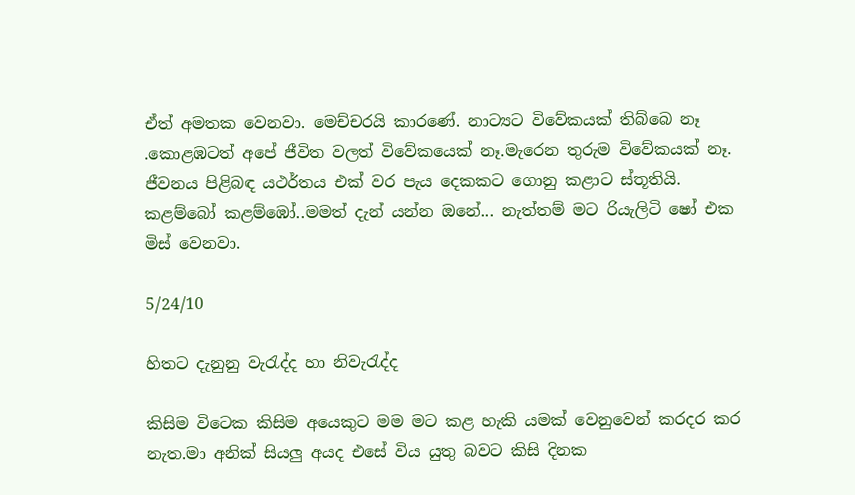ඒත් අමතක වෙනවා. මෙච්චරයි කාරණේ. නාට්‍යට විවේකයක් තිබ්බෙ නෑ .කොළඹටත් අපේ ජීවිත වලත් විවේකයෙක් නෑ.මැරෙන තුරුම විවේකයක් නෑ. ජීවනය පිළිබඳ යථර්තය එක් වර පැය දෙකකට ගොනු කළාට ස්තූතියි. කළම්බෝ කළම්ඹෝ..මමත් දැන් යන්න ඔනේ... නැත්තම් මට රියැලිටි ෂෝ එක මිස් වෙනවා.

5/24/10

හිතට දැනුනු වැරැද්ද හා නිවැරැද්ද

කිසිම විටෙක කිසිම අයෙකුට මම මට කළ හැකි යමක් වෙනුවෙන් කරදර කර නැත.මා අනික් සියලු අයද එසේ විය යුතු බවට කිසි දිනක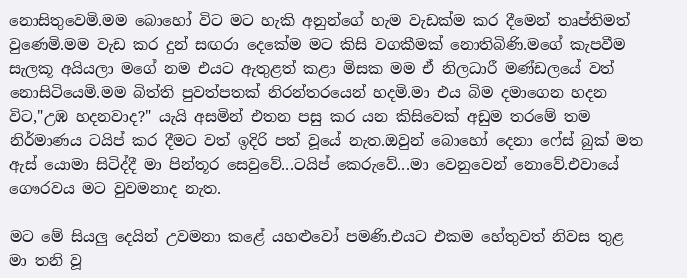නොසිතුවෙමි.මම බොහෝ විට මට හැකි අනුන්ගේ හැම වැඩක්ම කර දීමෙන් තෘප්තිමත් වුණෙමි.මම වැඩ කර දුන් සඟරා දෙකේම මට කිසි වගකීමක් නොතිබිණි.මගේ කැපවීම සැලකූ අයියලා මගේ නම එයට ඇතුළත් කළා මිසක මම ඒ නිලධාරී මණ්ඩලයේ වත් නොසිටියෙමි.මම බිත්ති පුවත්පතක් නිරන්තරයෙන් හදමි.මා එය බිම දමාගෙන හදන විට,"උඹ හදනවාද?" යැයි අසමින් එතන පසු කර යන කිසිවෙක් අඩුම තරමේ තම නිර්මාණය ටයිප් කර දීමට වත් ඉදිරි පත් වූයේ නැත.ඔවුන් බොහෝ දෙනා ෆේස් බුක් මත ඇස් යොමා සිටිද්දී මා පින්තූර සෙවුවේ...ටයිප් කෙරුවේ...මා වෙනුවෙන් නොවේ.එවායේ ගෞරවය මට වුවමනාද නැත.

මට මේ සියලු දෙයින් උවමනා කළේ යහළුවෝ පමණි.එයට එකම හේතුවත් නිවස තුළ මා තනි වූ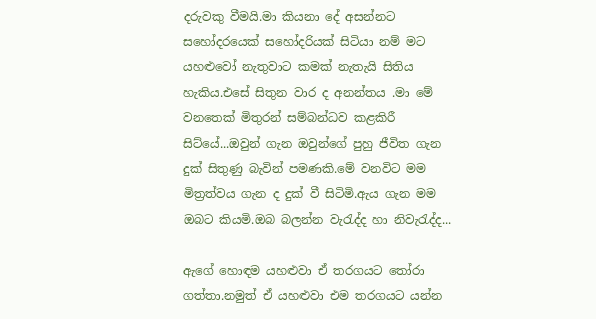දරුවකු වීමයි.මා කියනා දේ අසන්නට සහෝදරයෙක් සහෝදරියක් සිටියා නම් මට යහළුවෝ නැතුවාට කමක් නැතැයි සිතිය හැකිය.එසේ සිතුන වාර ද අනන්තය .මා මේ වනතෙක් මිතුරන් සම්බන්ධව කළකිරී සිට්යේ...ඔවුන් ගැන ඔවුන්ගේ පුහු ජීවිත ගැන දුක් සිතුණු බැවින් පමණකි.මේ වනවිට මම මිත්‍රත්වය ගැන ද දුක් වී සිටිමි.ඇය ගැන මම ඔබට කියමි.ඔබ බලන්න වැරැද්ද හා නිවැරැද්ද...

ඇගේ හොඳම යහළුවා ඒ තරගයට තෝරා ගත්තා.නමුත් ඒ යහළුවා එම තරගයට යන්න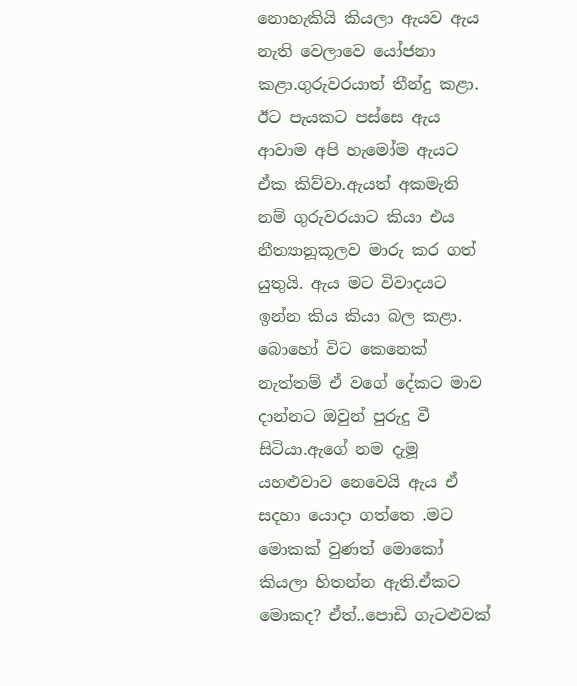නොහැකියි කියලා ඇයව ඇය නැති වෙලාවෙ යෝජනා කළා.ගුරුවරයාත් තීන්දු කළා. ඊට පැයකට පස්සෙ ඇය ආවාම අපි හැමෝම ඇයට ඒක කිව්වා.ඇයත් අකමැති නම් ගුරුවරයාට කියා එය නීත්‍යානූකූලව මාරු කර ගත් යුතුයි. ඇය මට විවාදයට ඉන්න කිය කියා බල කළා. බොහෝ විට කෙනෙක් නැත්තම් ඒ වගේ දේකට මාව දාන්නට ඔවුන් පුරුදු වී සිටියා.ඇගේ නම දැමූ යහළුවාව නෙවෙයි ඇය ඒ සදහා යොදා ගත්තෙ .මට මොකක් වුණත් මොකෝ කියලා හිතන්න ඇති.ඒකට මොකද? ඒත්..පොඩි ගැටළුවක්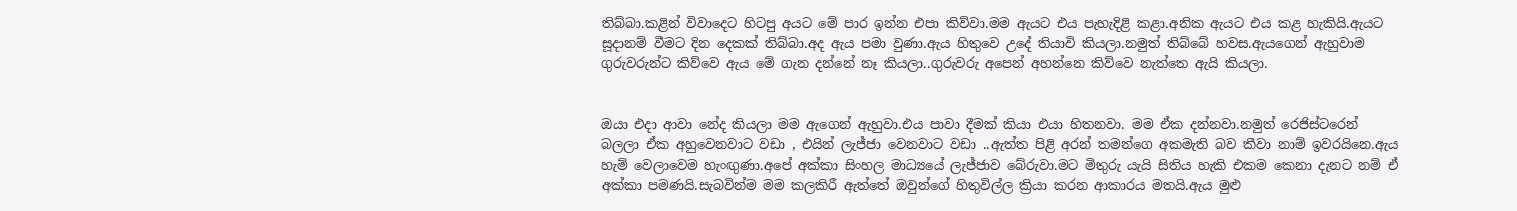තිබ්බා.කළින් විවාදෙට හිටපු අයට මේ පාර ඉන්න එපා කිව්වා.මම ඇයට එය පැහැදිළි කළා.අනික ඇයට එය කළ හැකියි.ඇයට සූදානම් වීමට දින දෙකක් තිබ්බා.අද ඇය පමා වුණා.ඇය හිතුවෙ උදේ තියාවි කියලා.නමුත් තිබ්බේ හවස.ඇයගෙන් ඇහුවාම ගුරුවරුන්ට කිව්වෙ ඇය මේ ගැන දන්නේ නෑ කියලා..ගුරුවරු අපෙන් අහන්නෙ කිව්වෙ නැත්තෙ ඇයි කියලා.


ඔයා එදා ආවා නේද කියලා මම ඇගෙන් ඇහුවා.එය පාවා දීමක් කියා එයා හිතනවා. මම ඒක දන්නවා.නමුත් රෙජිස්ටරෙන් බලලා ඒක අහුවෙනවාට වඩා , එයින් ලැජ්ජා වෙනවාට වඩා ..ඇත්ත පිළි අරන් තමන්ගෙ අකමැති බව කීවා නාම් ඉවරයිනෙ.ඇය හැම් වෙලාවෙම හැංඟුණා.අපේ අක්කා සිංහල මාධ්‍යයේ ලැජ්ජාව බේරුවා.මට මිතුරු යැයි සිතිය හැකි එකම කෙනා දැනට නම් ඒ අක්කා පමණයි.සැබවින්ම මම කලකිරී ඇත්තේ ඔවුන්ගේ හිතුවිල්ල ක්‍රියා කරන ආකාරය මතයි.ඇය මුළු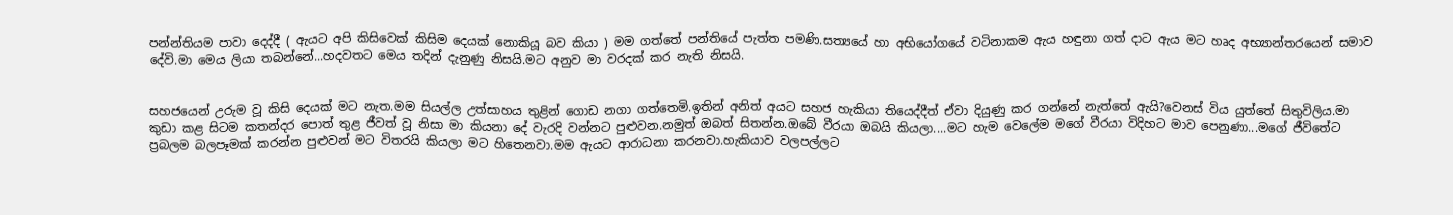පන්න්තියම පාවා දෙද්දී ( ඇයට අපි කිසිවෙක් කිසිම දෙයක් නොකියූ බව කියා ) මම ගත්තේ පන්තියේ පැත්ත පමණි.සත්‍යයේ හා අභියෝගයේ වටිනාකම ඇය හඳුනා ගත් දාට ඇය මට හෘද අභ්‍යාන්තරයෙන් සමාව දේවි.මා මෙය ලියා තබන්නේ...හදවතට මෙය තදින් දැනුණු නිසයි.මට අනුව මා වරදක් කර නැති නිසයි.


සහජයෙන් උරුම වූ කිසි දෙයක් මට නැත.මම සියල්ල උත්සාහය තුළින් ගොඩ නගා ගත්තෙමි.ඉතින් අනිත් අයට සහජ හැකියා තියෙද්දීත් ඒවා දියුණු කර ගන්නේ නැත්තේ ඇයි?වෙනස් විය යුත්තේ සිතුවිලිය.මා කුඩා කළ සිටම කතන්දර පොත් තුළ ජීවත් වූ නිසා මා කියනා දේ වැරදි වන්නට පුළුවන.නමුත් ඔබත් සිතන්න.ඔබේ වීරයා ඔබයි කියලා....මට හැම වෙලේම මගේ වීරයා විදිහට මාව පෙනුණා...මගේ ජීවිතේට ප්‍රබලම බලපෑමක් කරන්න පුළුවන් මට විතරයි කියලා මට හිතෙනවා.මම ඇයට ආරාධනා කරනවා.හැකියාව වලපල්ලට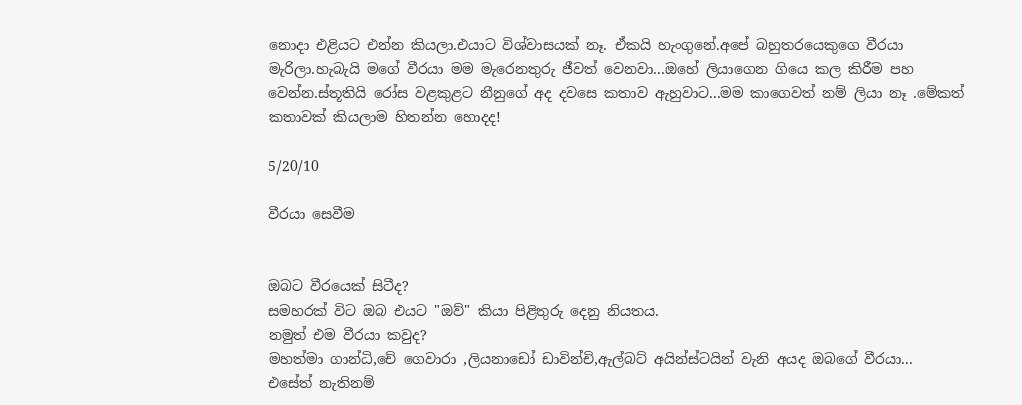නොදා එළියට එන්න කියලා.එයාට විශ්වාසයක් නෑ. ඒකයි හැංගුනේ.අපේ බහුතරයෙකුගෙ වීරයා මැරිලා.හැබැයි මගේ වීරයා මම මැරෙනතුරු ජීවත් වෙනවා...ඔහේ ලියාගෙන ගියෙ කල කිරීම පහ වෙන්න.ස්තූතියි රෝස වළකුළට නීනුගේ අද දවසෙ කතාව ඇහුවාට...මම කාගෙවත් නම් ලියා නෑ .මේකත් කතාවක් කියලාම හිතන්න හොදද!

5/20/10

වීරයා සෙවීම


ඔබට වීරයෙක් සිටීද?
සමහරක් විට ඔබ එයට "ඔව්" කියා පිළිතුරු දෙනු නියතය.
නමුත් එම වීරයා කවුද?
මහත්මා ගාන්ධි,චේ ගෙවාරා ,ලියනාඩෝ ඩාවින්චි,ඇල්බට් අයින්ස්ටයින් වැනි අයද ඔබගේ වීරයා...
එසේත් නැතිනම්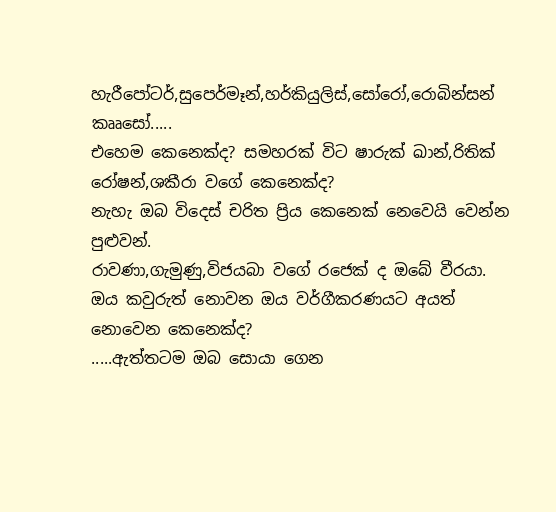හැරීපෝටර්,සුපෙර්මෑන්,හර්කියුලිස්,සෝරෝ,රොබින්සන් කෲසෝ.....
එහෙම කෙනෙක්ද? සමහරක් විට ෂාරුක් ඛාන්,රිතික් රෝෂන්,ශකීරා වගේ කෙනෙක්ද?
නැහැ ඔබ විදෙස් චරිත ප්‍රිය කෙනෙක් නෙවෙයි වෙන්න පුළුවන්.
රාවණා,ගැමුණු,විජයබා වගේ රජෙක් ද ඔබේ වීරයා.
ඔය කවුරුත් නොවන ඔය වර්ගීකරණයට අයත් නොවෙන කෙනෙක්ද?
.....ඇත්තටම ඔබ සොයා ගෙන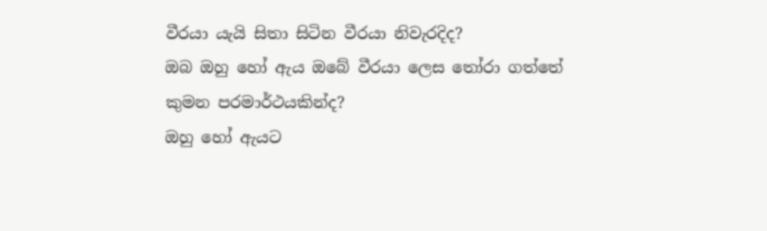වීරයා යැයි සිතා සිටින වීරයා නිවැරදිද?
ඔබ ඔහු හෝ ඇය ඔබේ වීරයා ලෙස තෝරා ගත්තේ කුමන පරමාර්ථයකින්ද?
ඔහු හෝ ඇයට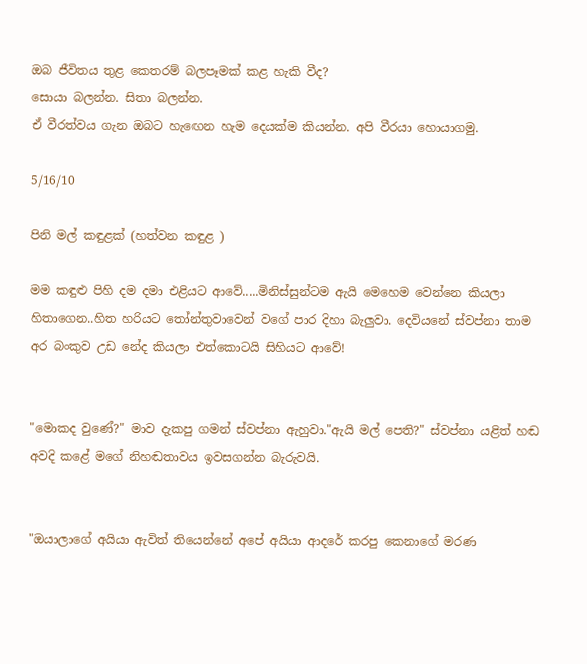ඔබ ජීවිතය තුළ කෙතරම් බලපෑමක් කළ හැකි වීද?
සොයා බලන්න. සිතා බලන්න.
ඒ වීරත්වය ගැන ඔබට හැඟෙන හැම දෙයක්ම කියන්න. අපි වීරයා හොයාගමු.

5/16/10

පිනි මල් කඳුළක් (හත්වන කඳුළ )

මම කඳුළු පිහි දම දමා එළියට ආවේ.....මිනිස්සුන්ටම ඇයි මෙහෙම වෙන්නෙ කියලා හිතාගෙන..හිත හරියට තෝන්තුවාවෙන් වගේ පාර දිහා බැලුවා. දෙවියනේ ස්වප්නා තාම අර බංකුව උඩ නේද කියලා එත්කොටයි සිහියට ආවේ!


"මොකද වුණේ?" මාව දැකපු ගමන් ස්වප්නා ඇහුවා."ඇයි මල් පෙති?" ස්වප්නා යළිත් හඬ අවදි කළේ මගේ නිහඬතාවය ඉවසගන්න බැරුවයි.


"ඔයාලාගේ අයියා ඇවිත් තියෙන්නේ අපේ අයියා ආදරේ කරපු කෙනාගේ මරණ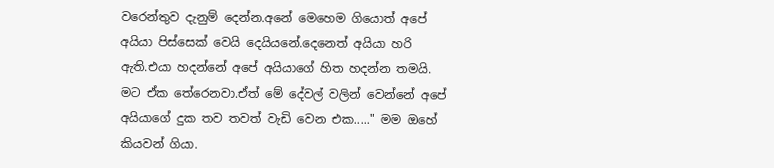වරෙන්තුව දැනුම් දෙන්න.අනේ මෙහෙම ගියොත් අපේ අයියා පිස්සෙක් වෙයි දෙයියනේ.දෙනෙත් අයියා හරි ඇති.එයා හදන්නේ අපේ අයියාගේ හිත හදන්න තමයි. මට ඒක තේරෙනවා.ඒත් මේ දේවල් වලින් වෙන්නේ අපේ අයියාගේ දුක තව තවත් වැඩි වෙන එක....." මම ඔහේ කියවන් ගියා.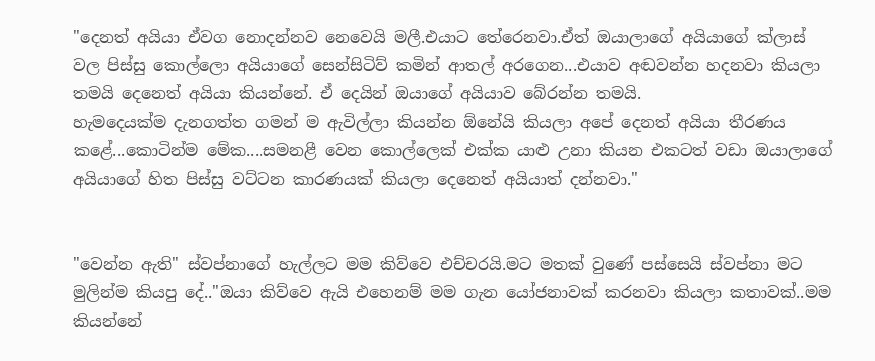"දෙනත් අයියා ඒවග නොදන්නව නෙවෙයි මලී.එයාට තේරෙනවා.ඒත් ඔයාලාගේ අයියාගේ ක්ලාස් වල පිස්සු කොල්ලො අයියාගේ සෙන්සිටිව් කමින් ආතල් අරගෙන...එයාව අඬවන්න හදනවා කියලා තමයි දෙනෙත් අයියා කියන්නේ. ඒ දෙයින් ඔයාගේ අයියාව බේරන්න තමයි.
හැමදෙයක්ම දැනගත්ත ගමන් ම ඇවිල්ලා කියන්න ඕනේයි කියලා අපේ දෙනත් අයියා තීරණය කළේ...කොටින්ම මේක....සමනළී වෙන කොල්ලෙක් එක්ක යාළු උනා කියන එකටත් වඩා ඔයාලාගේ අයියාගේ හිත පිස්සු වට්ටන කාරණයක් කියලා දෙනෙත් අයියාත් දන්නවා."


"වෙන්න ඇති" ස්වප්නාගේ හැල්ලට මම කිව්වෙ එච්චරයි.මට මතක් වුණේ පස්සෙයි ස්වප්නා මට මුලින්ම කියපු දේ.."ඔයා කිව්වෙ ඇයි එහෙනම් මම ගැන යෝජනාවක් කරනවා කියලා කතාවක්..මම කියන්නේ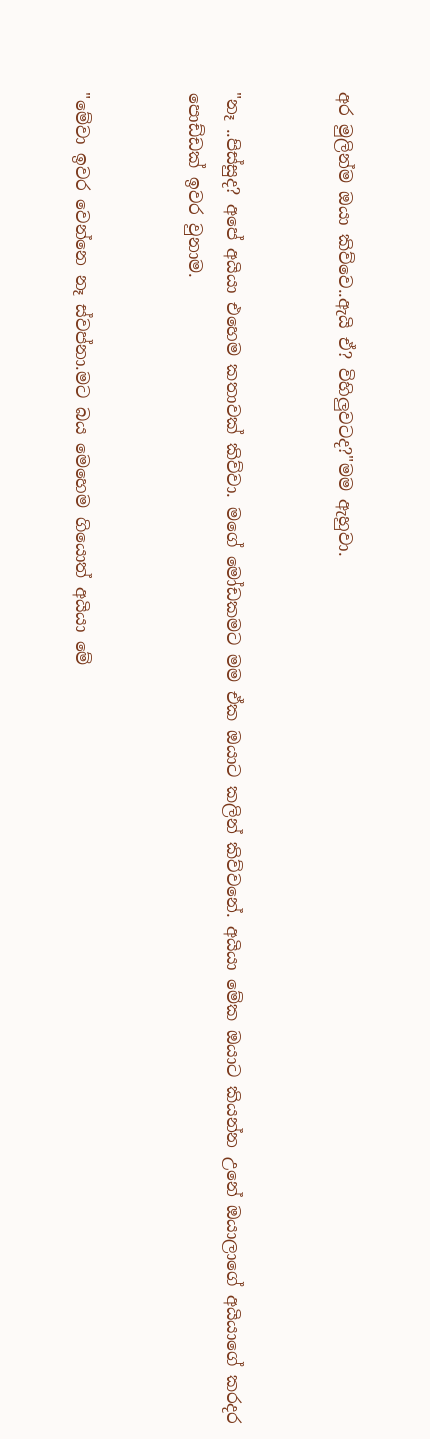අර මුලින්ම ඔයා කිව්වෙ..ඇයි ඒ? විහිලුවටද?"මම ඇහුවා.


"නෑ ..පිස්සුද? අපේ අයියා එහෙම කතාවක් කිව්වා. මගේ මෝඩකමට මම ඒක ඔයාට කලින් කිව්වනේ. අයියා මේක ඔයාට කියන්න උනේ ඔයාලාගේ අයියාගේ කරදර පොඩ්ඩක් ඉවර වුනාම.


"මේවා ඉවර වෙන්නෙ නෑ ස්වප්නා.මට බය මෙහෙම ගියොත් අයියා මේ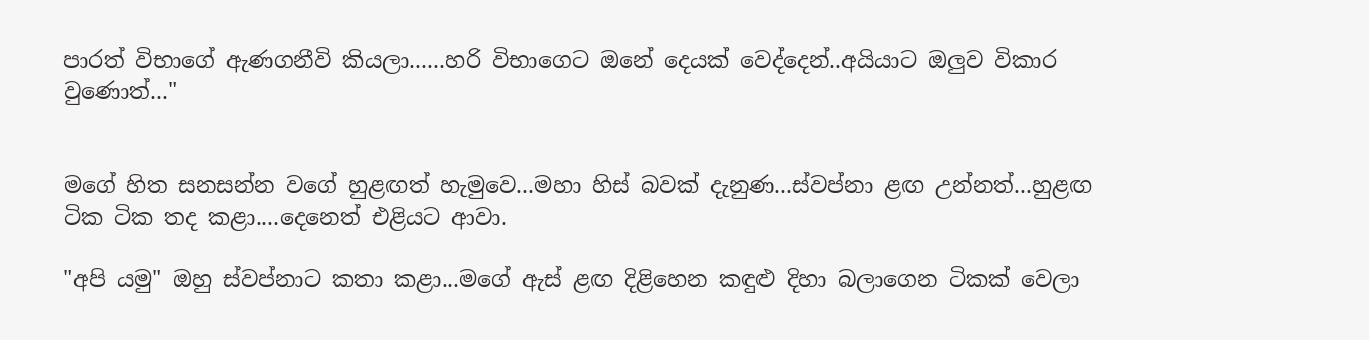පාරත් විභාගේ ඇණගනීවි කියලා......හරි විභාගෙට ඔනේ දෙයක් වෙද්දෙන්..අයියාට ඔලුව විකාර වුණොත්..."


මගේ හිත සනසන්න වගේ හුළඟත් හැමුවෙ...මහා හිස් බවක් දැනුණ...ස්වප්නා ළඟ උන්නත්...හුළඟ ටික ටික තද කළා....දෙනෙත් එළියට ආවා.

"අපි යමු" ඔහු ස්වප්නාට කතා කළා...මගේ ඇස් ළඟ දිළිහෙන කඳුළු දිහා බලාගෙන ටිකක් වෙලා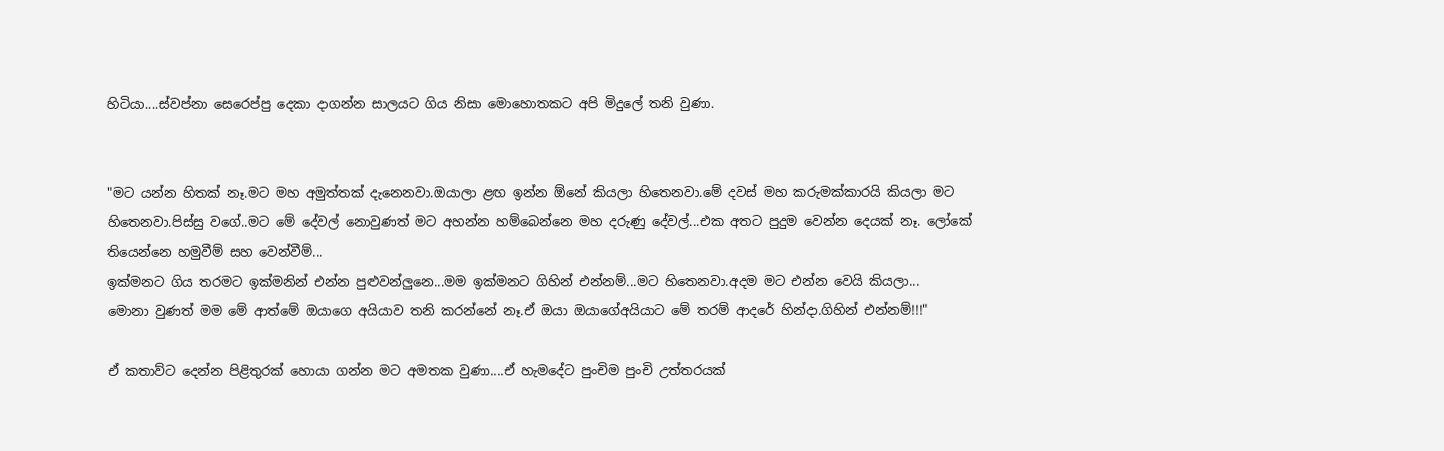හිටියා....ස්වප්නා සෙරෙප්පු දෙකා දාගන්න සාලයට ගිය නිසා මොහොතකට අපි මිදුලේ තනි වුණා.


"මට යන්න හිතක් නෑ.මට මහ අමුත්තක් දැනෙනවා.ඔයාලා ළඟ ඉන්න ඕනේ කියලා හිතෙනවා.මේ දවස් මහ කරුමක්කාරයි කියලා මට හිතෙනවා.පිස්සු වගේ..මට මේ දේවල් නොවුණත් මට අහන්න හම්බෙන්නෙ මහ දරුණු දේවල්...එක අතට පුදුම වෙන්න දෙයක් නෑ. ලෝකේ තියෙන්නෙ හමුවීම් සහ වෙන්වීම්...
ඉක්මනට ගිය තරමට ඉක්මනින් එන්න පුළුවන්ලුනෙ...මම ඉක්මනට ගිහින් එන්නම්...මට හිතෙනවා.අදම මට එන්න වෙයි කියලා...
මොනා වුණත් මම මේ ආත්මේ ඔයාගෙ අයියාව තනි කරන්නේ නෑ.ඒ ඔයා ඔයාගේඅයියාට මේ තරම් ආදරේ හින්දා.ගිහින් එන්නම්!!!"

ඒ කතාව්ට දෙන්න පිළිතුරක් හොයා ගන්න මට අමතක වුණා....ඒ හැමදේට පුංචිම පුංචි උත්තරයක්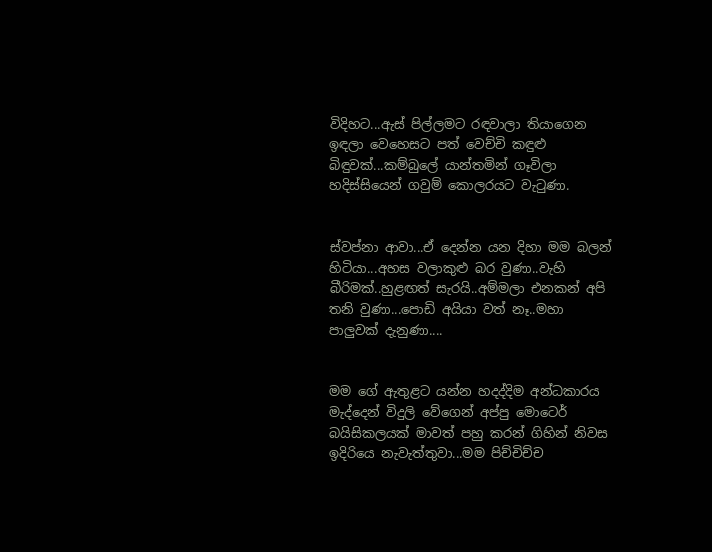විදිහට...ඇස් පිල්ලමට රඳවාලා තියාගෙන ඉඳලා වෙහෙසට පත් වෙච්චි කඳුළු බිඳුවක්...කම්බුලේ යාන්තමින් ගෑවිලා හදිස්සියෙන් ගවුම් කොලරයට වැටුණා.


ස්වප්නා ආවා...ඒ දෙන්න යන දිහා මම බලන් හිටියා...අහස වලාකුළු බර වුණා..වැහි බීරිමක්..හුළඟත් සැරයි..අම්මලා එනකන් අපි තනි වුණා...පොඩි අයියා වත් නෑ..මහා පාලුවක් දැනුණා....


මම ගේ ඇතුළට යන්න හදද්දිම අන්ධකාරය මැද්දෙන් විදුලි වේගෙන් අප්පු මොටෙර් බයිසිකලයක් මාවත් පහු කරන් ගිහින් නිවස ඉදිරියෙ නැවැත්තුවා...මම පිච්චිච්ච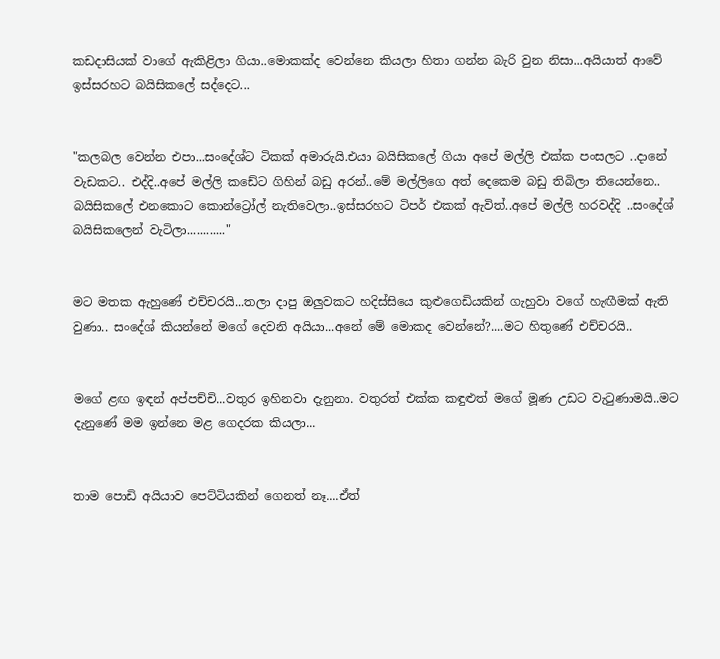කඩදාසියක් වාගේ ඇකිළිලා ගියා..මොකක්ද වෙන්නෙ කියලා හිතා ගන්න බැරි වුන නිසා...අයියාත් ආවේ ඉස්සරහට බයිසිකලේ සද්දෙට...


"කලබල වෙන්න එපා...සංදේශ්ට ටිකක් අමාරුයි.එයා බයිසිකලේ ගියා අපේ මල්ලි එක්ක පංසලට ..දානේ වැඩකට.. එද්දි..අපේ මල්ලි කඩේට ගිහින් බඩු අරන්..මේ මල්ලිගෙ අත් දෙකෙම බඩු තිබිලා තියෙන්නෙ.. බයිසිකලේ එනකොට කොන්ට්‍රෝල් නැතිවෙලා..ඉස්සරහට ටිපර් එකක් ඇවිත්..අපේ මල්ලි හරවද්දි ..සංදේශ් බයිසිකලෙන් වැටිලා............"


මට මතක ඇහුණේ එච්චරයි...තලා දාපු ඔලුවකට හදිස්සියෙ කුළුගෙඩියකින් ගැහුවා වගේ හැඟීමක් ඇති වුණා.. සංදේශ් කියන්නේ මගේ දෙවනි අයියා...අනේ මේ මොකද වෙන්නේ?....මට හිතුණේ එච්චරයි..


මගේ ළඟ ඉඳන් අප්පච්චි...වතුර ඉහිනවා දැනුනා. වතුරත් එක්ක කඳුළුත් මගේ මූණ උඩට වැටුණාමයි..මට දැනුණේ මම ඉන්නෙ මළ ගෙදරක කියලා...


තාම පොඩි අයියාව පෙට්ටියකින් ගෙනත් නෑ....ඒත්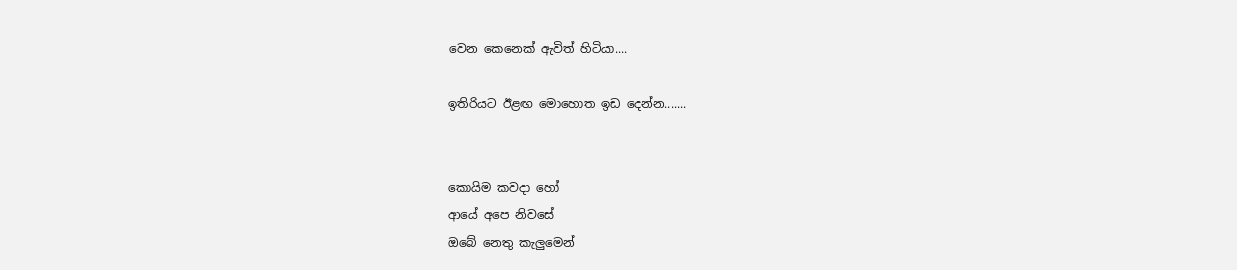වෙන කෙනෙක් ඇවිත් හිටියා....

ඉතිරියට ඊළඟ මොහොත ඉඩ දෙන්න.......


කොයිම කවදා හෝ
ආයේ අපෙ නිවසේ
ඔබේ නෙතු කැලුමෙන්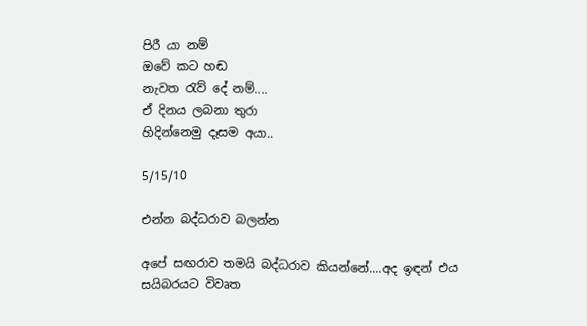පිරී යා නම්
ඔවේ කට හඬ
නැවත රැව් දේ නම්....
ඒ දිනය ලබනා තුරා
හිදින්නෙමු දෑසම අයා..

5/15/10

එන්න බද්ධරාව බලන්න

අපේ සඟරාව තමයි බද්ධරාව කියන්නේ....අද ඉඳන් එය සයිබරයට විවෘත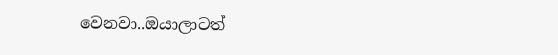වෙනවා..ඔයාලාටත්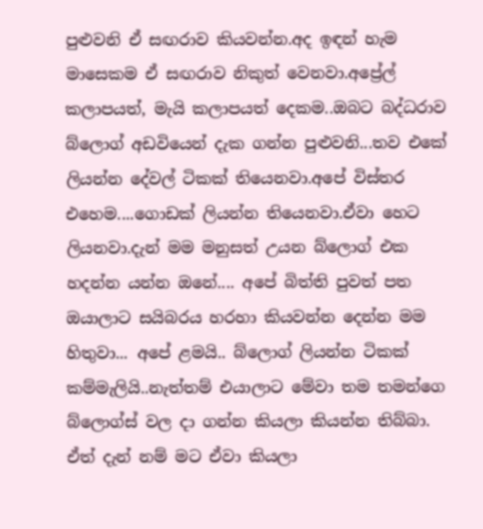පුළුවනි ඒ සඟරාව කියවන්න.අද ඉඳන් හැම මාසෙකම ඒ සඟරාව නිකුත් වෙනවා.අප්‍රේල් කලාපයත්, මැයි කලාපයත් දෙකම..ඔබට බද්ධරාව බ්ලොග් අඩවියෙන් දැක ගන්න පුළුවනි...තව එකේ ලියන්න දේවල් ටිකක් තියෙනවා.අපේ විස්තර එහෙම....ගොඩක් ලියන්න තියෙනවා.ඒවා ‍හෙට ලියනවා.දැන් මම මනුසත් උයන බ්ලොග් එක හදන්න යන්න ඔනේ.... අපේ බිත්ති පුවත් පත ඔයාලාට සයිබරය හරහා කියවන්න දෙන්න මම හිතුවා... අපේ ළමයි.. බ්ලොග් ලියන්න ටිකක් කම්මැලියි..නැත්තම් එයාලාට මේවා තම තමන්ගෙ බ්ලොග්ස් වල දා ගන්න කියලා කියන්න තිබ්බා. ඒත් දැන් නම් මට ඒවා කියලා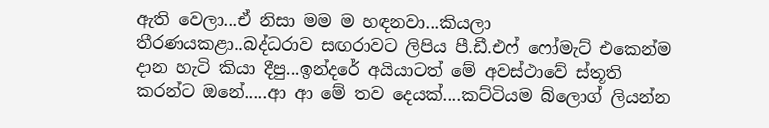ඇති වෙලා...ඒ නිසා මම ම හඳනවා...කියලා තීරණයකළා..බද්ධරාව සඟරාවට ලිපිය පී.ඩී.එෆ් ෆෝමැට් එකෙන්ම දාන හැටි කියා දීපු...ඉන්දරේ අයියාටත් මේ අවස්ථාවේ ස්තූති කරන්ට ඔනේ.....ආ ආ මේ තව දෙයක්....කට්ටියම බ්ලොග් ලියන්න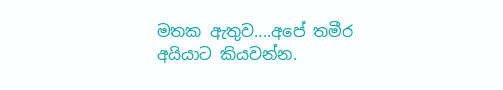මතක ඇතුව....අපේ තමීර අයියාට කියවන්න.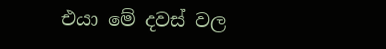එයා මේ දවස් වල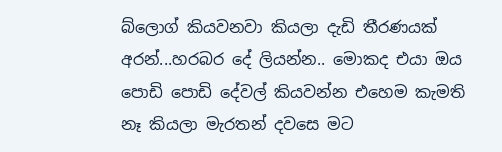බ්ලොග් කියවනවා කියලා දැඩි තීරණයක් අරන්...හරබර දේ ලියන්න.. මොකද එයා ඔය පොඩි පොඩි දේවල් කියවන්න එහෙම කැමති නෑ කියලා මැරතන් දවසෙ මට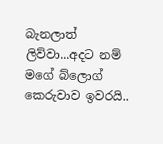බැනලාත් ලිව්වා...අදට නම් මගේ බ්ලොග් කෙරුවාව ඉවරයි..